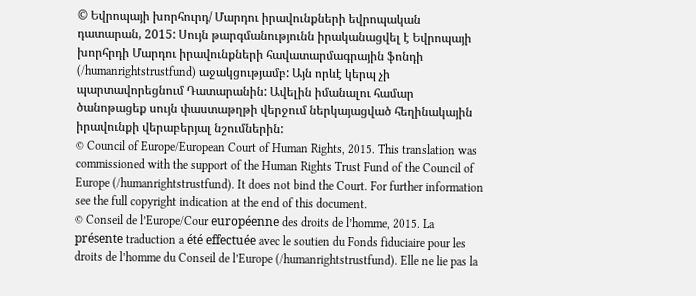© Եվրոպայի խորհուրդ/ Մարդու իրավունքների եվրոպական դատարան, 2015: Սույն թարգմանությունն իրականացվել է Եվրոպայի խորհրդի Մարդու իրավունքների հավատարմագրային ֆոնդի (/humanrightstrustfund) աջակցությամբ: Այն որևէ կերպ չի պարտավորեցնում Դատարանին: Ավելին իմանալու համար ծանոթացեք սույն փաստաթղթի վերջում ներկայացված հեղինակային իրավունքի վերաբերյալ նշումներին:
© Council of Europe/European Court of Human Rights, 2015. This translation was commissioned with the support of the Human Rights Trust Fund of the Council of Europe (/humanrightstrustfund). It does not bind the Court. For further information see the full copyright indication at the end of this document.
© Conseil de l’Europe/Cour européenne des droits de l’homme, 2015. La présente traduction a été effectuée avec le soutien du Fonds fiduciaire pour les droits de l’homme du Conseil de l’Europe (/humanrightstrustfund). Elle ne lie pas la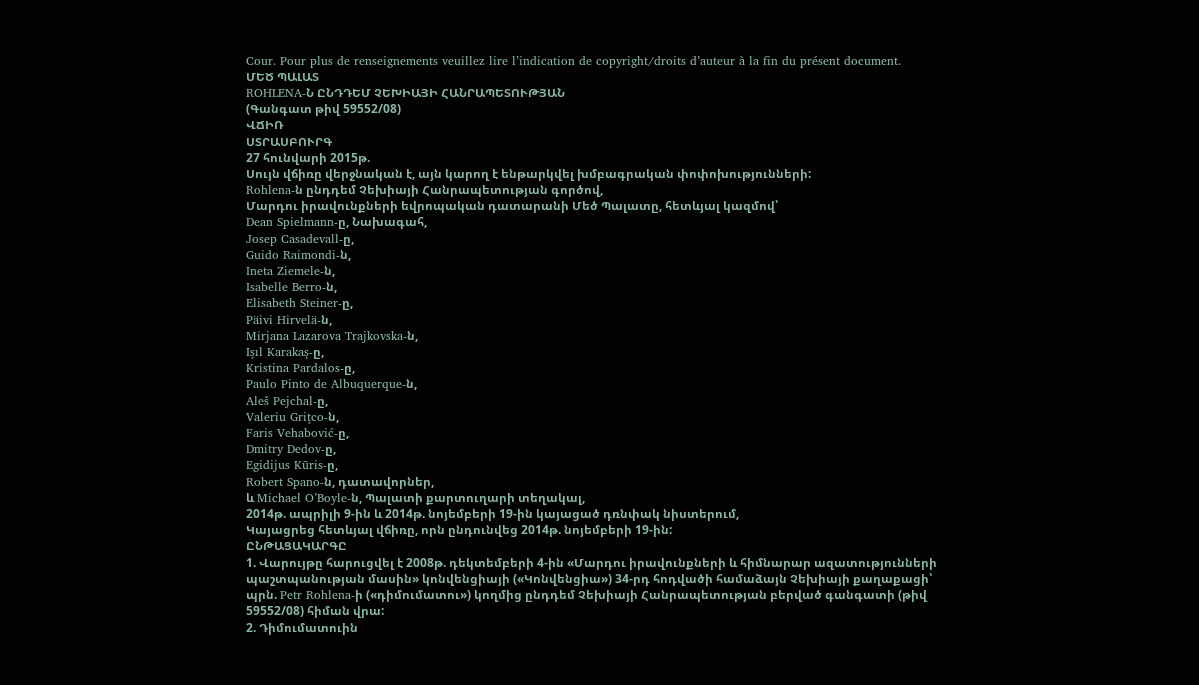Cour. Pour plus de renseignements veuillez lire l’indication de copyright/droits d’auteur à la fin du présent document.
ՄԵԾ ՊԱԼԱՏ
ROHLENA-Ն ԸՆԴԴԵՄ ՉԵԽԻԱՅԻ ՀԱՆՐԱՊԵՏՈՒԹՅԱՆ
(Գանգատ թիվ 59552/08)
ՎՃԻՌ
ՍՏՐԱՍԲՈՒՐԳ
27 հունվարի 2015թ.
Սույն վճիռը վերջնական է, այն կարող է ենթարկվել խմբագրական փոփոխությունների:
Rohlena-ն ընդդեմ Չեխիայի Հանրապետության գործով,
Մարդու իրավունքների եվրոպական դատարանի Մեծ Պալատը, հետևյալ կազմով՝
Dean Spielmann-ը, Նախագահ,
Josep Casadevall-ը,
Guido Raimondi-ն,
Ineta Ziemele-ն,
Isabelle Berro-ն,
Elisabeth Steiner-ը,
Päivi Hirvelä-ն,
Mirjana Lazarova Trajkovska-ն,
Işıl Karakaş-ը,
Kristina Pardalos-ը,
Paulo Pinto de Albuquerque-ն,
Aleš Pejchal-ը,
Valeriu Griţco-ն,
Faris Vehabović-ը,
Dmitry Dedov-ը,
Egidijus Kūris-ը,
Robert Spano-ն, դատավորներ,
և Michael O’Boyle-ն, Պալատի քարտուղարի տեղակալ,
2014թ. ապրիլի 9-ին և 2014թ. նոյեմբերի 19-ին կայացած դռնփակ նիստերում,
Կայացրեց հետևյալ վճիռը, որն ընդունվեց 2014թ. նոյեմբերի 19-ին:
ԸՆԹԱՑԱԿԱՐԳԸ
1. Վարույթը հարուցվել է 2008թ. դեկտեմբերի 4-ին «Մարդու իրավունքների և հիմնարար ազատությունների պաշտպանության մասին» կոնվենցիայի («Կոնվենցիա») 34-րդ հոդվածի համաձայն Չեխիայի քաղաքացի՝ պրն. Petr Rohlena-ի («դիմումատու») կողմից ընդդեմ Չեխիայի Հանրապետության բերված գանգատի (թիվ 59552/08) հիման վրա:
2. Դիմումատուին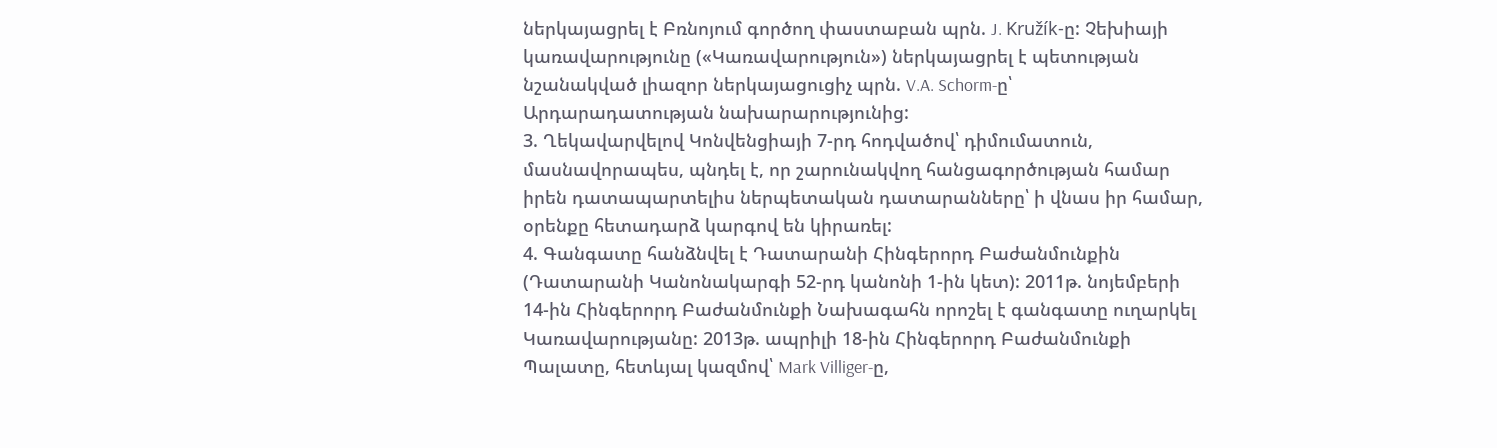ներկայացրել է Բռնոյում գործող փաստաբան պրն. J. Kružík-ը: Չեխիայի կառավարությունը («Կառավարություն») ներկայացրել է պետության նշանակված լիազոր ներկայացուցիչ պրն. V.A. Schorm-ը՝ Արդարադատության նախարարությունից:
3. Ղեկավարվելով Կոնվենցիայի 7-րդ հոդվածով՝ դիմումատուն, մասնավորապես, պնդել է, որ շարունակվող հանցագործության համար իրեն դատապարտելիս ներպետական դատարանները՝ ի վնաս իր համար, օրենքը հետադարձ կարգով են կիրառել:
4. Գանգատը հանձնվել է Դատարանի Հինգերորդ Բաժանմունքին (Դատարանի Կանոնակարգի 52-րդ կանոնի 1-ին կետ): 2011թ. նոյեմբերի 14-ին Հինգերորդ Բաժանմունքի Նախագահն որոշել է գանգատը ուղարկել Կառավարությանը: 2013թ. ապրիլի 18-ին Հինգերորդ Բաժանմունքի Պալատը, հետևյալ կազմով՝ Mark Villiger-ը,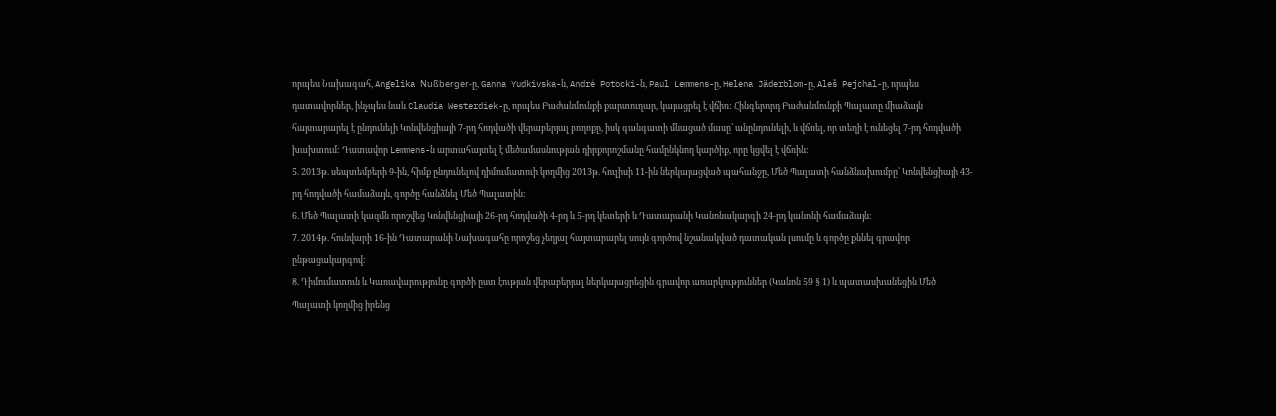որպես Նախագահ, Angelika Nußberger-ը, Ganna Yudkivska-ն, André Potocki-ն, Paul Lemmens-ը, Helena Jäderblom-ը, Aleš Pejchal-ը, որպես դատավորներ, ինչպես նաև Claudia Westerdiek-ը, որպես Բաժանմունքի քարտուղար, կայացրել է վճիռ: Հինգերորդ Բաժանմունքի Պալատը միաձայն հայտարարել է ընդունելի Կոնվենցիայի 7-րդ հոդվածի վերաբերյալ բողոքը, իսկ գանգատի մնացած մասը՝ անընդունելի, և վճռել, որ տեղի է ունեցել 7-րդ հոդվածի խախտում: Դատավոր Lemmens-ն արտահայտել է մեծամասնության դիրքորոշմանը համընկնող կարծիք, որը կցվել է վճռին:
5. 2013թ. սեպտեմբերի 9-ին, հիմք ընդունելով դիմումատուի կողմից 2013թ. հուլիսի 11-ին ներկայացված պահանջը, Մեծ Պալատի հանձնախումբը՝ Կոնվենցիայի 43-րդ հոդվածի համաձայն, գործը հանձնել Մեծ Պալատին:
6. Մեծ Պալատի կազմն որոշվեց Կոնվենցիայի 26-րդ հոդվածի 4-րդ և 5-րդ կետերի և Դատարանի Կանոնակարգի 24-րդ կանոնի համաձայն:
7. 2014թ. հունվարի 16-ին Դատարանի Նախագահը որոշեց չեղյալ հայտարարել սույն գործով նշանակված դատական լսումը և գործը քննել գրավոր ընթացակարգով:
8. Դիմումատուն և Կառավարությունը գործի ըստ էության վերաբերյալ ներկայացրեցին գրավոր առարկություններ (Կանոն 59 § 1) և պատասխանեցին Մեծ Պալատի կողմից իրենց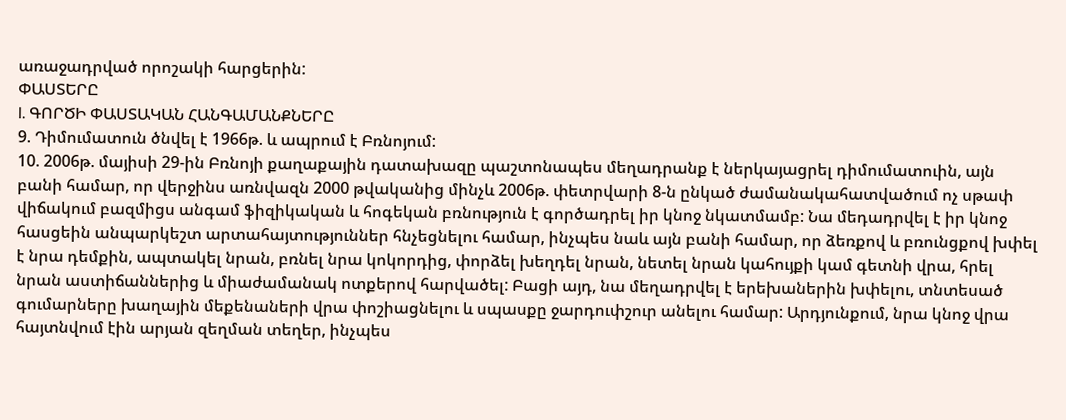առաջադրված որոշակի հարցերին:
ՓԱՍՏԵՐԸ
I. ԳՈՐԾԻ ՓԱՍՏԱԿԱՆ ՀԱՆԳԱՄԱՆՔՆԵՐԸ
9. Դիմումատուն ծնվել է 1966թ. և ապրում է Բռնոյում:
10. 2006թ. մայիսի 29-ին Բռնոյի քաղաքային դատախազը պաշտոնապես մեղադրանք է ներկայացրել դիմումատուին, այն բանի համար, որ վերջինս առնվազն 2000 թվականից մինչև 2006թ. փետրվարի 8-ն ընկած ժամանակահատվածում ոչ սթափ վիճակում բազմիցս անգամ ֆիզիկական և հոգեկան բռնություն է գործադրել իր կնոջ նկատմամբ: Նա մեդադրվել է իր կնոջ հասցեին անպարկեշտ արտահայտություններ հնչեցնելու համար, ինչպես նաև այն բանի համար, որ ձեռքով և բռունցքով խփել է նրա դեմքին, ապտակել նրան, բռնել նրա կոկորդից, փորձել խեղդել նրան, նետել նրան կահույքի կամ գետնի վրա, հրել նրան աստիճաններից և միաժամանակ ոտքերով հարվածել: Բացի այդ, նա մեղադրվել է երեխաներին խփելու, տնտեսած գումարները խաղային մեքենաների վրա փոշիացնելու և սպասքը ջարդուփշուր անելու համար: Արդյունքում, նրա կնոջ վրա հայտնվում էին արյան զեղման տեղեր, ինչպես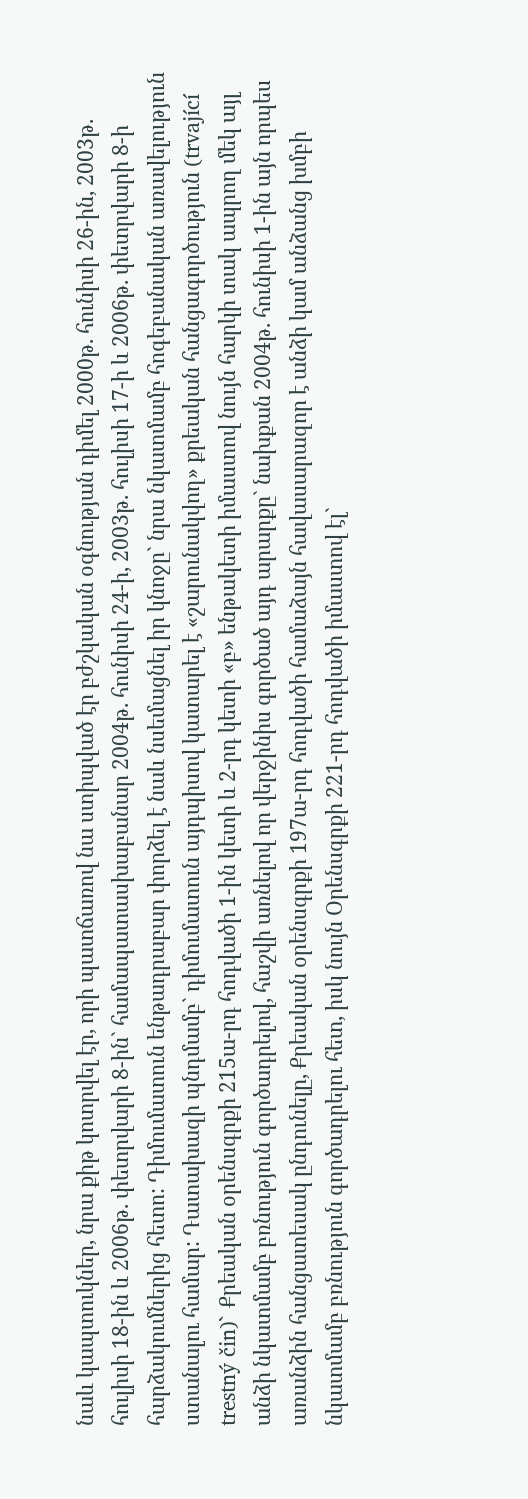նաև կապտուկներ, նրա քիթ կոտրվել էր, որի պատճառով նա ստիպված էր բժշկական օգնության դիմել 2000թ. հունիսի 26-ին, 2003թ. հուլիսի 18-ին և 2006թ. փետրվարի 8-ին` համապատասխաբանար 2004թ. հունիսի 24-ի, 2003թ. հուլիսի 17-ի և 2006թ. փետրվարի 8-ի հարձակումներից հետո: Դիմումատուն ենթադրաբար փորձել է նաև նսեմացնել իր կնոջը` նրա նկատմամբ հոգեբանական առավելություն ստանալու համար: Դատախազի պնդմամբ` դիմումատուն այդպիսով կատարել է «շարունակվող» քրեական հանցագործություն (trvající trestný čin)` Քրեական օրենսգրքի 215ա-րդ հոդվածի 1-ին կետի և 2-րդ կետի «բ» ենթակետի իմաստով նույն հարկի տակ ապրող մեկ այլ անձի նկատմամբ բռնություն գործադրելով, հաշվի առնելով որ վերջինիս գործած այդ արարքը` նախքան 2004թ. հունիսի 1-ին այն որպես առանձին հանցատեսակ ընդունելը, Քրեական օրենսգրքի 197ա-րդ հոդվածի համաձայն հավասարազոր է անձի կամ անձանց խմբի նկատմամբ բռնություն գործադրելու հետ, իսկ նույն Օրենսգրքի 221-րդ հոդվածի իմաստով էլ`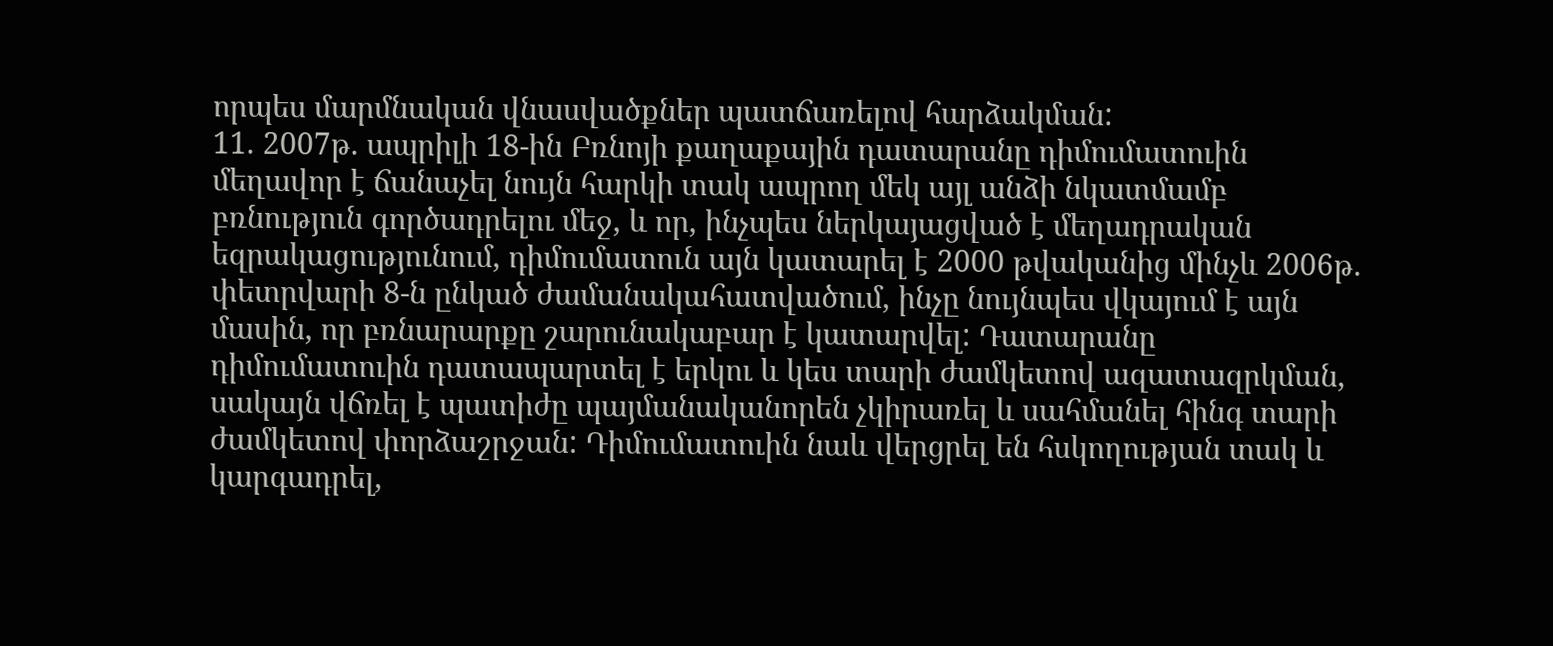որպես մարմնական վնասվածքներ պատճառելով հարձակման:
11. 2007թ. ապրիլի 18-ին Բռնոյի քաղաքային դատարանը դիմումատուին մեղավոր է ճանաչել նույն հարկի տակ ապրող մեկ այլ անձի նկատմամբ բռնություն գործադրելու մեջ, և որ, ինչպես ներկայացված է մեղադրական եզրակացությունում, դիմումատուն այն կատարել է 2000 թվականից մինչև 2006թ. փետրվարի 8-ն ընկած ժամանակահատվածում, ինչը նույնպես վկայում է այն մասին, որ բռնարարքը շարունակաբար է կատարվել: Դատարանը դիմումատուին դատապարտել է երկու և կես տարի ժամկետով ազատազրկման, սակայն վճռել է պատիժը պայմանականորեն չկիրառել և սահմանել հինգ տարի ժամկետով փորձաշրջան: Դիմումատուին նաև վերցրել են հսկողության տակ և կարգադրել,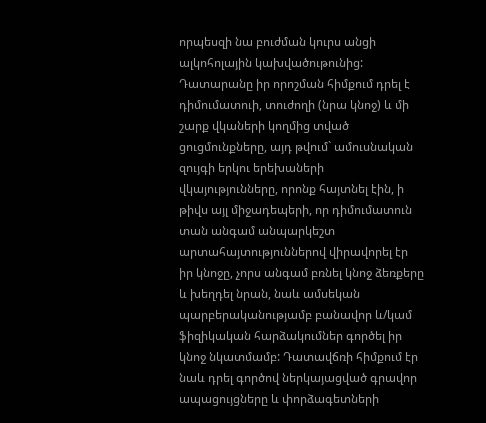որպեսզի նա բուժման կուրս անցի ալկոհոլային կախվածութունից: Դատարանը իր որոշման հիմքում դրել է դիմումատուի, տուժողի (նրա կնոջ) և մի շարք վկաների կողմից տված ցուցմունքները, այդ թվում` ամուսնական զույգի երկու երեխաների վկայությունները, որոնք հայտնել էին, ի թիվս այլ միջադեպերի, որ դիմումատուն տան անգամ անպարկեշտ արտահայտություններով վիրավորել էր իր կնոջը, չորս անգամ բռնել կնոջ ձեռքերը և խեղդել նրան, նաև ամսեկան պարբերականությամբ բանավոր և/կամ ֆիզիկական հարձակումներ գործել իր կնոջ նկատմամբ: Դատավճռի հիմքում էր նաև դրել գործով ներկայացված գրավոր ապացույցները և փորձագետների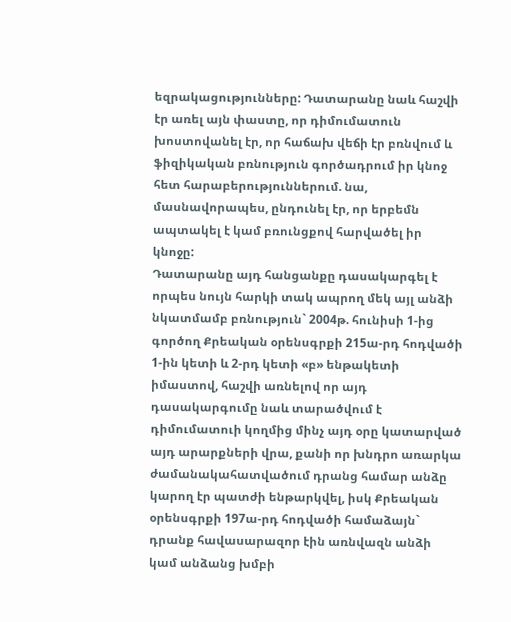եզրակացությունները: Դատարանը նաև հաշվի էր առել այն փաստը, որ դիմումատուն խոստովանել էր, որ հաճախ վեճի էր բռնվում և ֆիզիկական բռնություն գործադրում իր կնոջ հետ հարաբերություններում. նա, մասնավորապես, ընդունել էր, որ երբեմն ապտակել է կամ բռունցքով հարվածել իր կնոջը:
Դատարանը այդ հանցանքը դասակարգել է որպես նույն հարկի տակ ապրող մեկ այլ անձի նկատմամբ բռնություն` 2004թ. հունիսի 1-ից գործող Քրեական օրենսգրքի 215ա-րդ հոդվածի 1-ին կետի և 2-րդ կետի «բ» ենթակետի իմաստով, հաշվի առնելով որ այդ դասակարգումը նաև տարածվում է դիմումատուի կողմից մինչ այդ օրը կատարված այդ արարքների վրա, քանի որ խնդրո առարկա ժամանակահատվածում դրանց համար անձը կարող էր պատժի ենթարկվել, իսկ Քրեական օրենսգրքի 197ա-րդ հոդվածի համաձայն` դրանք հավասարազոր էին առնվազն անձի կամ անձանց խմբի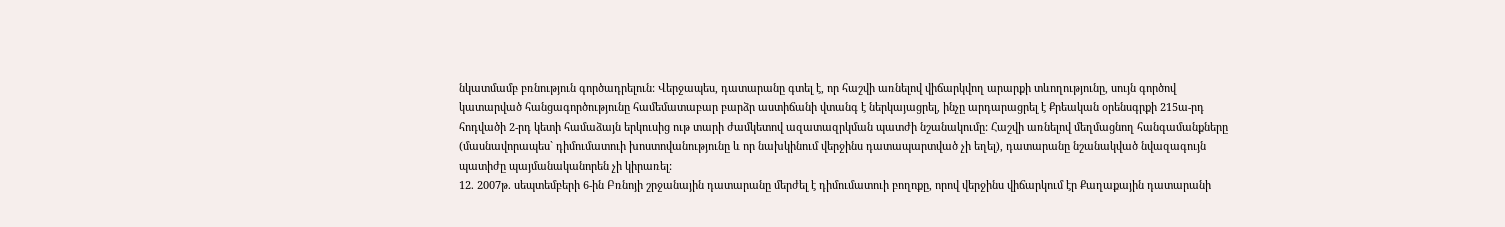նկատմամբ բռնություն գործադրելուն: Վերջապես, դատարանը գտել է, որ հաշվի առնելով վիճարկվող արարքի տևողությունը, սույն գործով կատարված հանցագործությունը համեմատաբար բարձր աստիճանի վտանգ է ներկայացրել, ինչը արդարացրել է Քրեական օրենսգրքի 215ա-րդ հոդվածի 2-րդ կետի համաձայն երկուսից ութ տարի ժամկետով ազատազրկման պատժի նշանակումը: Հաշվի առնելով մեղմացնող հանգամանքները (մասնավորապես` դիմումատուի խոստովանությունը և որ նախկինում վերջինս դատապարտված չի եղել), դատարանը նշանակված նվազագույն պատիժը պայմանականորեն չի կիրառել:
12. 2007թ. սեպտեմբերի 6-ին Բռնոյի շրջանային դատարանը մերժել է դիմումատուի բողոքը, որով վերջինս վիճարկում էր Քաղաքային դատարանի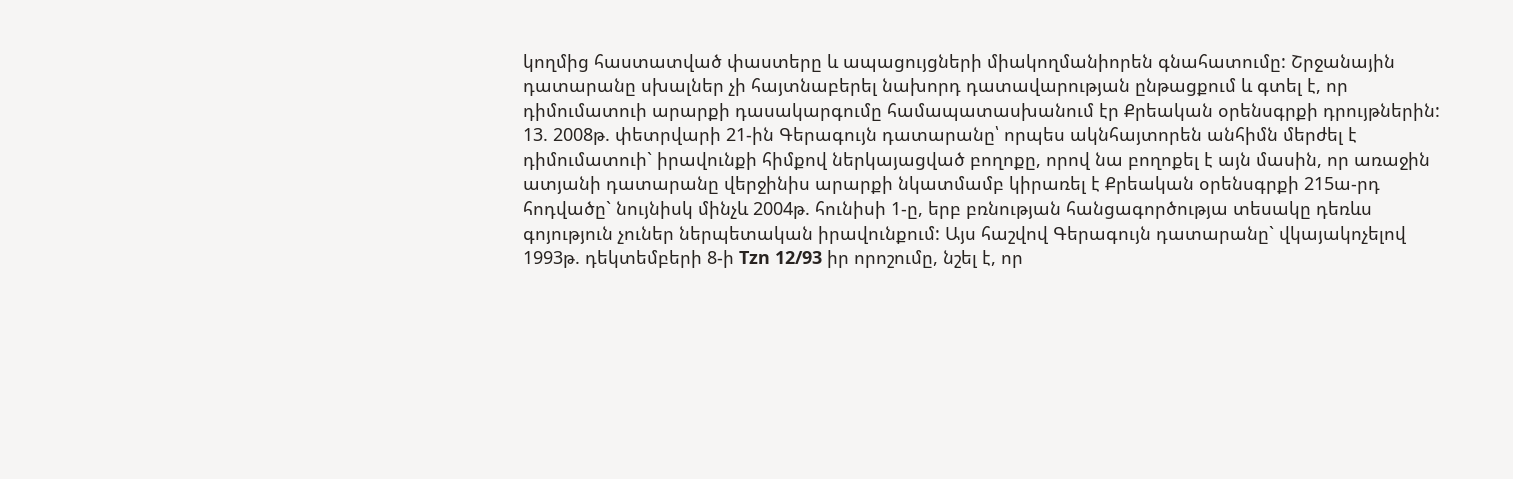կողմից հաստատված փաստերը և ապացույցների միակողմանիորեն գնահատումը: Շրջանային դատարանը սխալներ չի հայտնաբերել նախորդ դատավարության ընթացքում և գտել է, որ դիմումատուի արարքի դասակարգումը համապատասխանում էր Քրեական օրենսգրքի դրույթներին:
13. 2008թ. փետրվարի 21-ին Գերագույն դատարանը՝ որպես ակնհայտորեն անհիմն մերժել է դիմումատուի` իրավունքի հիմքով ներկայացված բողոքը, որով նա բողոքել է այն մասին, որ առաջին ատյանի դատարանը վերջինիս արարքի նկատմամբ կիրառել է Քրեական օրենսգրքի 215ա-րդ հոդվածը` նույնիսկ մինչև 2004թ. հունիսի 1-ը, երբ բռնության հանցագործությա տեսակը դեռևս գոյություն չուներ ներպետական իրավունքում: Այս հաշվով Գերագույն դատարանը` վկայակոչելով 1993թ. դեկտեմբերի 8-ի Tzn 12/93 իր որոշումը, նշել է, որ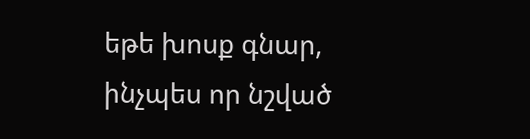եթե խոսք գնար, ինչպես որ նշված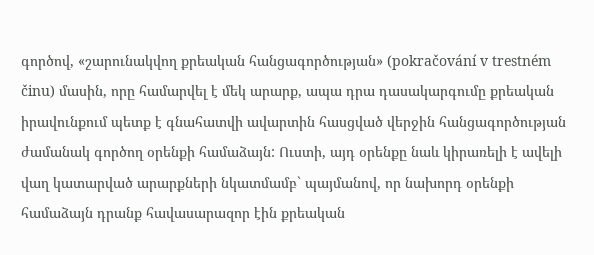գործով, «շարունակվող քրեական հանցագործության» (pokračování v trestném činu) մասին, որը համարվել է մեկ արարք, ապա դրա դասակարգումը քրեական իրավունքում պետք է գնահատվի ավարտին հասցված վերջին հանցագործության ժամանակ գործող օրենքի համաձայն: Ուստի, այդ օրենքը նաև կիրառելի է ավելի վաղ կատարված արարքների նկատմամբ` պայմանով, որ նախորդ օրենքի համաձայն դրանք հավասարազոր էին քրեական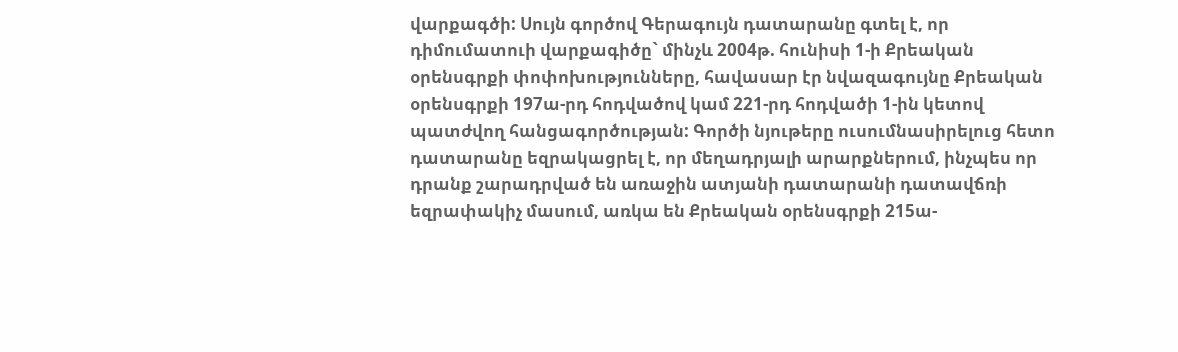վարքագծի: Սույն գործով Գերագույն դատարանը գտել է, որ դիմումատուի վարքագիծը` մինչև 2004թ. հունիսի 1-ի Քրեական օրենսգրքի փոփոխությունները, հավասար էր նվազագույնը Քրեական օրենսգրքի 197ա-րդ հոդվածով կամ 221-րդ հոդվածի 1-ին կետով պատժվող հանցագործության: Գործի նյութերը ուսումնասիրելուց հետո դատարանը եզրակացրել է, որ մեղադրյալի արարքներում, ինչպես որ դրանք շարադրված են առաջին ատյանի դատարանի դատավճռի եզրափակիչ մասում, առկա են Քրեական օրենսգրքի 215ա-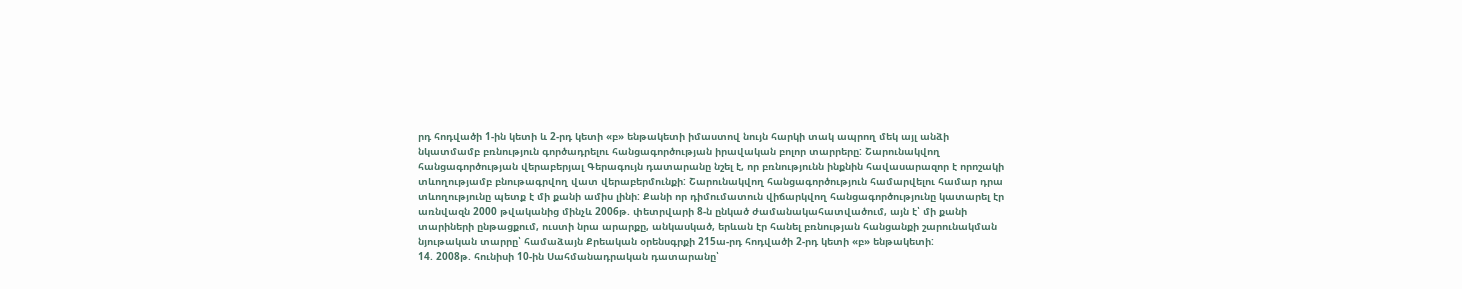րդ հոդվածի 1-ին կետի և 2-րդ կետի «բ» ենթակետի իմաստով նույն հարկի տակ ապրող մեկ այլ անձի նկատմամբ բռնություն գործադրելու հանցագործության իրավական բոլոր տարրերը: Շարունակվող հանցագործության վերաբերյալ Գերագույն դատարանը նշել է, որ բռնությունն ինքնին հավասարազոր է որոշակի տևողությամբ բնութագրվող վատ վերաբերմունքի: Շարունակվող հանցագործություն համարվելու համար դրա տևողությունը պետք է մի քանի ամիս լինի: Քանի որ դիմումատուն վիճարկվող հանցագործությունը կատարել էր առնվազն 2000 թվականից մինչև 2006թ. փետրվարի 8-ն ընկած ժամանակահատվածում, այն է՝ մի քանի տարիների ընթացքում, ուստի նրա արարքը, անկասկած, երևան էր հանել բռնության հանցանքի շարունակման նյութական տարրը՝ համաձայն Քրեական օրենսգրքի 215ա-րդ հոդվածի 2-րդ կետի «բ» ենթակետի:
14. 2008թ. հունիսի 10-ին Սահմանադրական դատարանը՝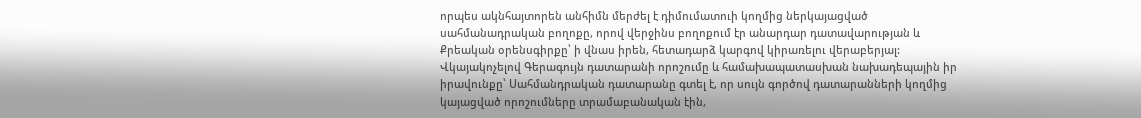որպես ակնհայտորեն անհիմն մերժել է դիմումատուի կողմից ներկայացված սահմանադրական բողոքը, որով վերջինս բողոքում էր անարդար դատավարության և Քրեական օրենսգիրքը՝ ի վնաս իրեն, հետադարձ կարգով կիրառելու վերաբերյալ: Վկայակոչելով Գերագույն դատարանի որոշումը և համախապատասխան նախադեպային իր իրավունքը՝ Սահմանդրական դատարանը գտել է, որ սույն գործով դատարանների կողմից կայացված որոշումները տրամաբանական էին,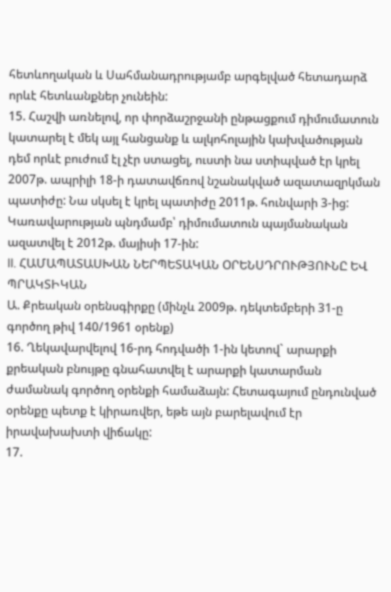հետևողական և Սահմանադրությամբ արգելված հետադարձ որևէ հետևանքներ չունեին:
15. Հաշվի առնելով, որ փորձաշրջանի ընթացքում դիմումատուն կատարել է մեկ այլ հանցանք և ալկոհոլային կախվածության դեմ որևէ բուժում էլ չէր ստացել, ուստի նա ստիպված էր կրել 2007թ. ապրիլի 18-ի դատավճռով նշանակված ազատազրկման պատիժը: Նա սկսել է կրել պատիժը 2011թ. հունվարի 3-ից: Կառավարության պնդմամբ՝ դիմումատուն պայմանական ազատվել է 2012թ. մայիսի 17-ին:
II. ՀԱՄԱՊԱՏԱՍԽԱՆ ՆԵՐՊԵՏԱԿԱՆ ՕՐԵՆՍԴՐՈՒԹՅՈՒՆԸ ԵՎ ՊՐԱԿՏԻԿԱՆ
Ա. Քրեական օրենսգիրքը (մինչև 2009թ. դեկտեմբերի 31-ը գործող թիվ 140/1961 օրենք)
16. Ղեկավարվելով 16-րդ հոդվածի 1-ին կետով` արարքի քրեական բնույթը գնահատվել է արարքի կատարման ժամանակ գործող օրենքի համաձայն: Հետագայում ընդունված օրենքը պետք է կիրառվեր, եթե այն բարելավում էր իրավախախտի վիճակը:
17.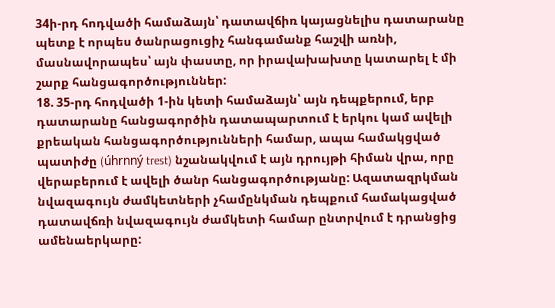34ի-րդ հոդվածի համաձայն՝ դատավճիռ կայացնելիս դատարանը պետք է որպես ծանրացուցիչ հանգամանք հաշվի առնի, մասնավորապես՝ այն փաստը, որ իրավախախտը կատարել է մի շարք հանցագործություններ:
18. 35-րդ հոդվածի 1-ին կետի համաձայն՝ այն դեպքերում, երբ դատարանը հանցագործին դատապարտում է երկու կամ ավելի քրեական հանցագործությունների համար, ապա համակցված պատիժը (úhrnný trest) նշանակվում է այն դրույթի հիման վրա, որը վերաբերում է ավելի ծանր հանցագործությանը: Ազատազրկման նվազագույն ժամկետների չհամընկման դեպքում համակացված դատավճռի նվազագույն ժամկետի համար ընտրվում է դրանցից ամենաերկարը: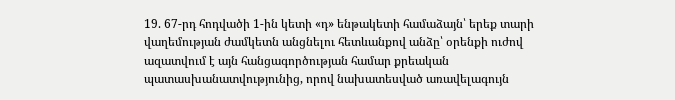19. 67-րդ հոդվածի 1-ին կետի «դ» ենթակետի համաձայն՝ երեք տարի վաղեմության ժամկետն անցնելու հետևանքով անձը՝ օրենքի ուժով ազատվում է այն հանցագործության համար քրեական պատասխանատվությունից, որով նախատեսված առավելագույն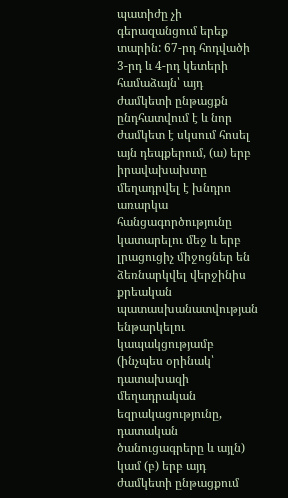պատիժը չի գերազանցում երեք տարին: 67-րդ հոդվածի 3-րդ և 4-րդ կետերի համաձայն՝ այդ ժամկետի ընթացքն ընդհատվում է և նոր ժամկետ է սկսում հոսել այն դեպքերում, (ա) երբ իրավախախտը մեղադրվել է խնդրո առարկա հանցագործությունը կատարելու մեջ և երբ լրացուցիչ միջոցներ են ձեռնարկվել վերջինիս քրեական պատասխանատվության ենթարկելու կապակցությամբ (ինչպես օրինակ՝ դատախազի մեղադրական եզրակացությունը, դատական ծանուցագրերը և այլն) կամ (բ) երբ այդ ժամկետի ընթացքում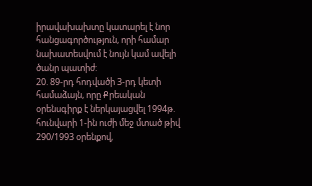իրավախախտը կատարել է նոր հանցագործություն, որի համար նախատեսվում է նույն կամ ավելի ծանր պատիժ:
20. 89-րդ հոդվածի 3-րդ կետի համաձայն, որը Քրեական օրենսգիրք է ներկայացվել 1994թ. հունվարի 1-ին ուժի մեջ մտած թիվ 290/1993 օրենքով,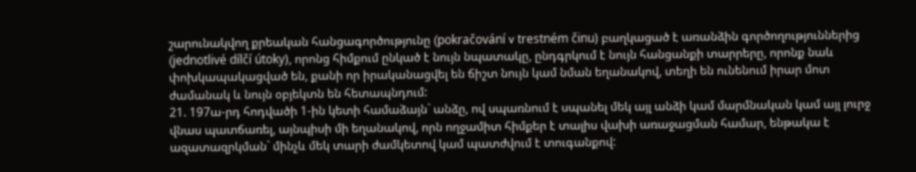շարունակվող քրեական հանցագործությունը (pokračování v trestném činu) բաղկացած է առանձին գործողություններից (jednotlivé dílčí útoky), որոնց հիմքում ընկած է նույն նպատակը, ընդգրկում է նույն հանցանքի տարրերը, որոնք նաև փոխկապակացված են, քանի որ իրականացվել են ճիշտ նույն կամ նման եղանակով, տեղի են ունենում իրար մոտ ժամանակ և նույն օբյեկտն են հետապնդում:
21. 197ա-րդ հոդվածի 1-ին կետի համաձայն` անձը, ով սպառնում է սպանել մեկ այլ անձի կամ մարմնական կամ այլ լուրջ վնաս պատճառել, այնպիսի մի եղանակով, որն ողջամիտ հիմքեր է տալիս վախի առաջացման համար, ենթակա է ազատազրկման` մինչև մեկ տարի ժամկետով կամ պատժվում է տուգանքով: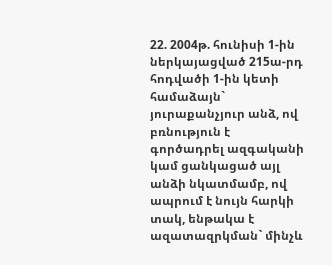22. 2004թ. հունիսի 1-ին ներկայացված 215ա-րդ հոդվածի 1-ին կետի համաձայն` յուրաքանչյուր անձ, ով բռնություն է գործադրել ազգականի կամ ցանկացած այլ անձի նկատմամբ, ով ապրում է նույն հարկի տակ, ենթակա է ազատազրկման` մինչև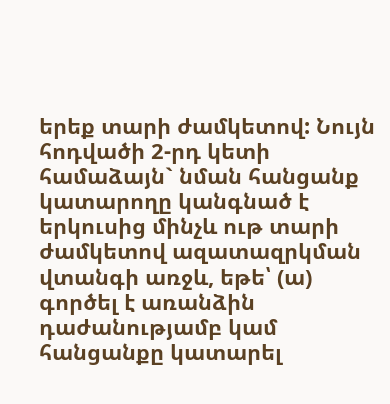երեք տարի ժամկետով: Նույն հոդվածի 2-րդ կետի համաձայն` նման հանցանք կատարողը կանգնած է երկուսից մինչև ութ տարի ժամկետով ազատազրկման վտանգի առջև, եթե՝ (ա) գործել է առանձին դաժանությամբ կամ հանցանքը կատարել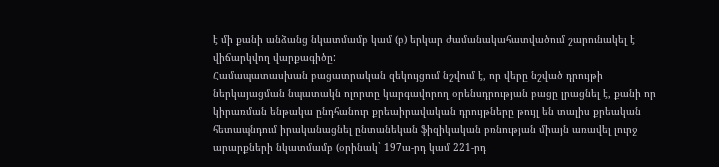է մի քանի անձանց նկատմամբ կամ (բ) երկար ժամանակահատվածում շարունակել է վիճարկվող վարքագիծը:
Համապատասխան բացատրական զեկույցում նշվում է, որ վերը նշված դրույթի ներկայացման նպատակն ոլորտը կարգավորող օրենսդրության բացը լրացնել է, քանի որ կիրառման ենթակա ընդհանուր քրեաիրավական դրույթները թույլ են տալիս քրեական հետապնդում իրականացնել ընտանեկան ֆիզիկական բռնության միայն առավել լուրջ արարքների նկատմամբ (օրինակ` 197ա-րդ կամ 221-րդ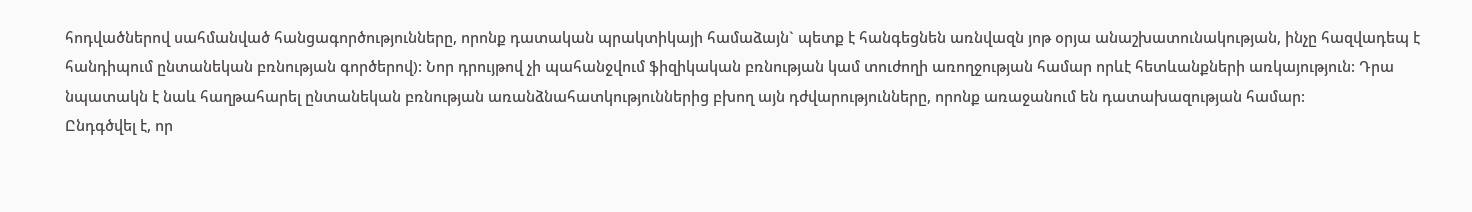հոդվածներով սահմանված հանցագործությունները, որոնք դատական պրակտիկայի համաձայն` պետք է հանգեցնեն առնվազն յոթ օրյա անաշխատունակության, ինչը հազվադեպ է հանդիպում ընտանեկան բռնության գործերով): Նոր դրույթով չի պահանջվում ֆիզիկական բռնության կամ տուժողի առողջության համար որևէ հետևանքների առկայություն: Դրա նպատակն է նաև հաղթահարել ընտանեկան բռնության առանձնահատկություններից բխող այն դժվարությունները, որոնք առաջանում են դատախազության համար:
Ընդգծվել է, որ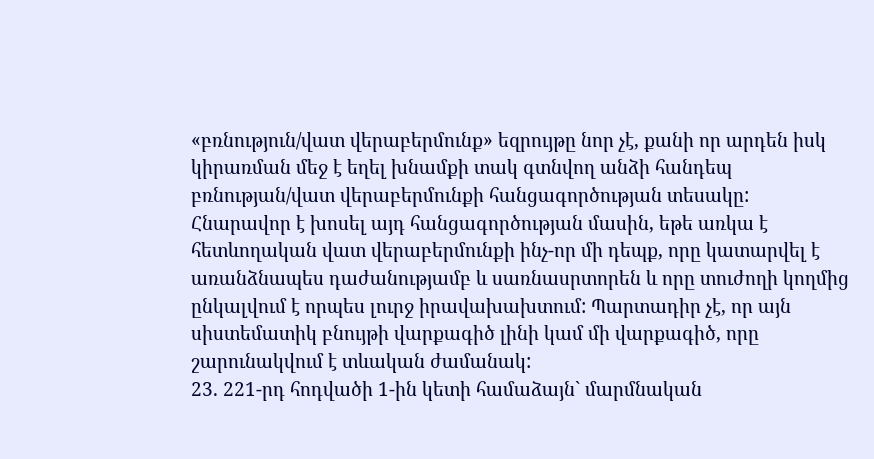«բռնություն/վատ վերաբերմունք» եզրույթը նոր չէ, քանի որ արդեն իսկ կիրառման մեջ է եղել խնամքի տակ գտնվող անձի հանդեպ բռնության/վատ վերաբերմունքի հանցագործության տեսակը: Հնարավոր է խոսել այդ հանցագործության մասին, եթե առկա է հետևողական վատ վերաբերմունքի ինչ-որ մի դեպք, որը կատարվել է առանձնապես դաժանությամբ և սառնասրտորեն և որը տուժողի կողմից ընկալվում է որպես լուրջ իրավախախտում: Պարտադիր չէ, որ այն սիստեմատիկ բնույթի վարքագիծ լինի կամ մի վարքագիծ, որը շարունակվում է տևական ժամանակ:
23. 221-րդ հոդվածի 1-ին կետի համաձայն` մարմնական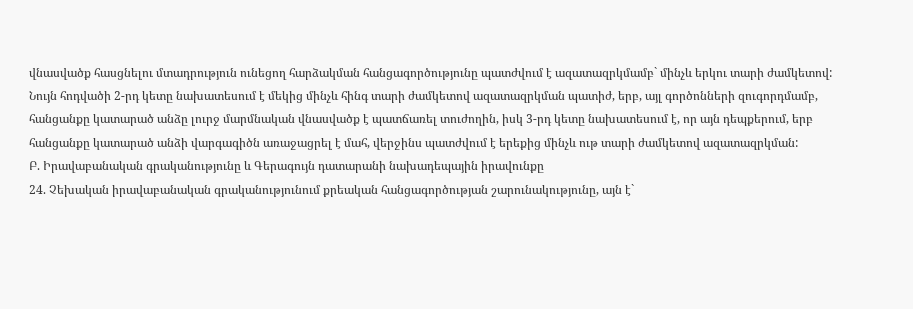վնասվածք հասցնելու մտադրություն ունեցող հարձակման հանցագործությունը պատժվում է ազատազրկմամբ` մինչև երկու տարի ժամկետով: Նույն հոդվածի 2-րդ կետը նախատեսում է մեկից մինչև հինգ տարի ժամկետով ազատազրկման պատիժ, երբ, այլ գործոնների զուգորդմամբ, հանցանքը կատարած անձը լուրջ մարմնական վնասվածք է պատճառել տուժողին, իսկ 3-րդ կետը նախատեսում է, որ այն դեպքերում, երբ հանցանքը կատարած անձի վարգագիծն առաջացրել է մահ, վերջինս պատժվում է երեքից մինչև ութ տարի ժամկետով ազատազրկման:
Բ. Իրավաբանական գրականությունը և Գերագույն դատարանի նախադեպային իրավունքը
24. Չեխական իրավաբանական գրականությունում քրեական հանցագործության շարունակությունը, այն է`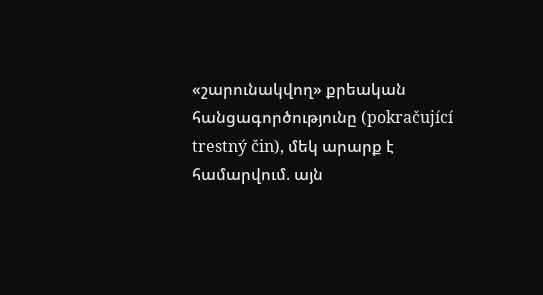«շարունակվող» քրեական հանցագործությունը (pokračující trestný čin), մեկ արարք է համարվում. այն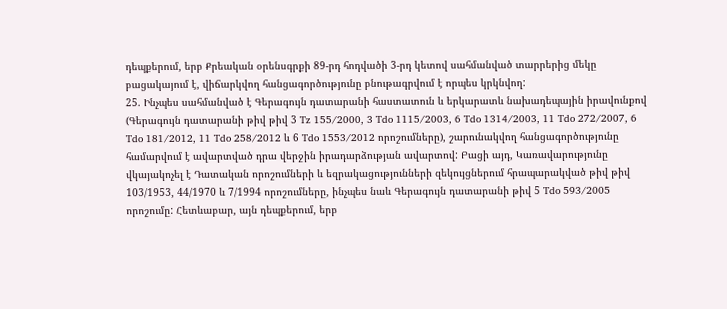դեպքերում, երբ Քրեական օրենսգրքի 89-րդ հոդվածի 3-րդ կետով սահմանված տարրերից մեկը բացակայում է, վիճարկվող հանցագործությունը բնութագրվում է որպես կրկնվող:
25. Ինչպես սահմանված է Գերագույն դատարանի հաստատուն և երկարատև նախադեպային իրավունքով (Գերագույն դատարանի թիվ թիվ 3 Tz 155/2000, 3 Tdo 1115/2003, 6 Tdo 1314/2003, 11 Tdo 272/2007, 6 Tdo 181/2012, 11 Tdo 258/2012 և 6 Tdo 1553/2012 որոշումները), շարունակվող հանցագործությունը համարվում է ավարտված դրա վերջին իրադարձության ավարտով: Բացի այդ, Կառավարությունը վկայակոչել է Դատական որոշումների և եզրակացությունների զեկույցներում հրապարակված թիվ թիվ 103/1953, 44/1970 և 7/1994 որոշումները, ինչպես նաև Գերագույն դատարանի թիվ 5 Tdo 593/2005 որոշումը: Հետևաբար, այն դեպքերում, երբ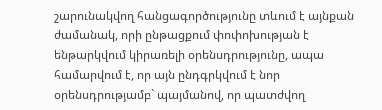շարունակվող հանցագործությունը տևում է այնքան ժամանակ, որի ընթացքում փոփոխության է ենթարկվում կիրառելի օրենսդրությունը, ապա համարվում է, որ այն ընդգրկվում է նոր օրենսդրությամբ` պայմանով, որ պատժվող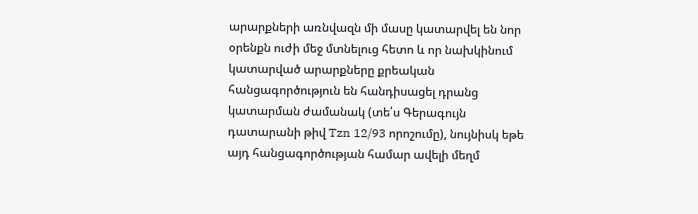արարքների առնվազն մի մասը կատարվել են նոր օրենքն ուժի մեջ մտնելուց հետո և որ նախկինում կատարված արարքները քրեական հանցագործություն են հանդիսացել դրանց կատարման ժամանակ (տե՛ս Գերագույն դատարանի թիվ Tzn 12/93 որոշումը), նույնիսկ եթե այդ հանցագործության համար ավելի մեղմ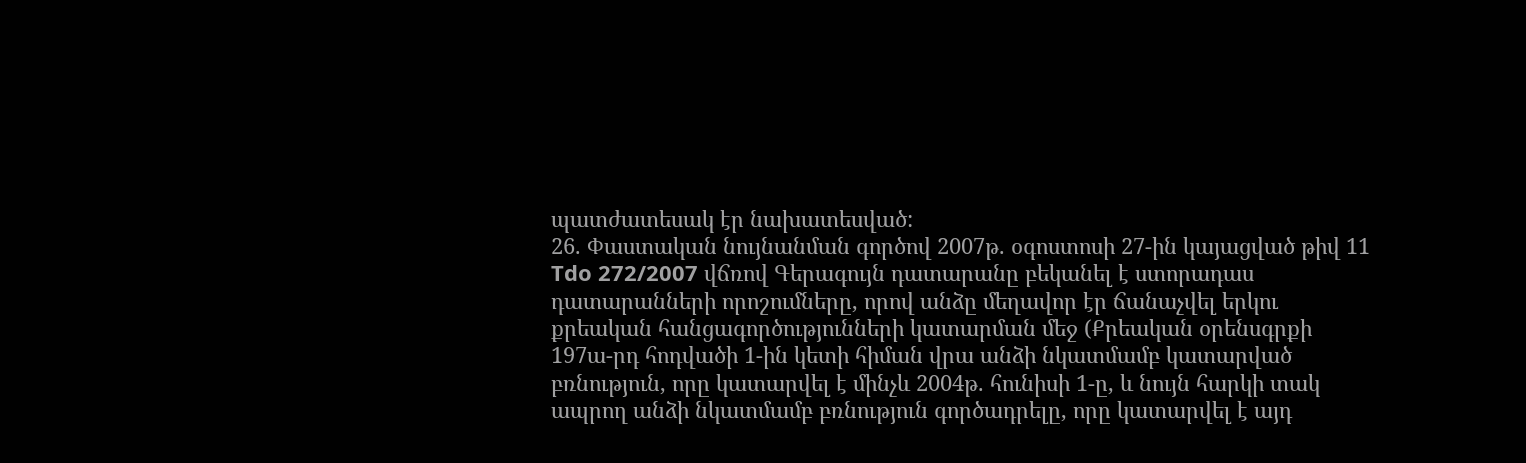պատժատեսակ էր նախատեսված:
26. Փաստական նույնանման գործով 2007թ. օգոստոսի 27-ին կայացված թիվ 11 Tdo 272/2007 վճռով Գերագույն դատարանը բեկանել է ստորադաս դատարանների որոշումները, որով անձը մեղավոր էր ճանաչվել երկու քրեական հանցագործությունների կատարման մեջ (Քրեական օրենսգրքի 197ա-րդ հոդվածի 1-ին կետի հիման վրա անձի նկատմամբ կատարված բռնություն, որը կատարվել է մինչև 2004թ. հունիսի 1-ը, և նույն հարկի տակ ապրող անձի նկատմամբ բռնություն գործադրելը, որը կատարվել է այդ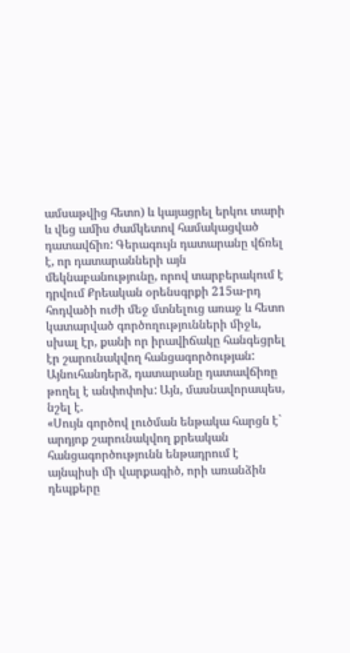ամսաթվից հետո) և կայացրել երկու տարի և վեց ամիս ժամկետով համակացված դատավճիռ: Գերագույն դատարանը վճռել է, որ դատարանների այն մեկնաբանությունը, որով տարբերակում է դրվում Քրեական օրենսգրքի 215ա-րդ հոդվածի ուժի մեջ մտնելուց առաջ և հետո կատարված գործողությունների միջև, սխալ էր, քանի որ իրավիճակը հանգեցրել էր շարունակվող հանցագործության: Այնուհանդերձ, դատարանը դատավճիռը թողել է անփոփոխ: Այն, մասնավորապես, նշել է.
«Սույն գործով լուծման ենթակա հարցն է` արդյոք շարունակվող քրեական հանցագործությունն ենթադրում է այնպիսի մի վարքագիծ, որի առանձին դեպքերը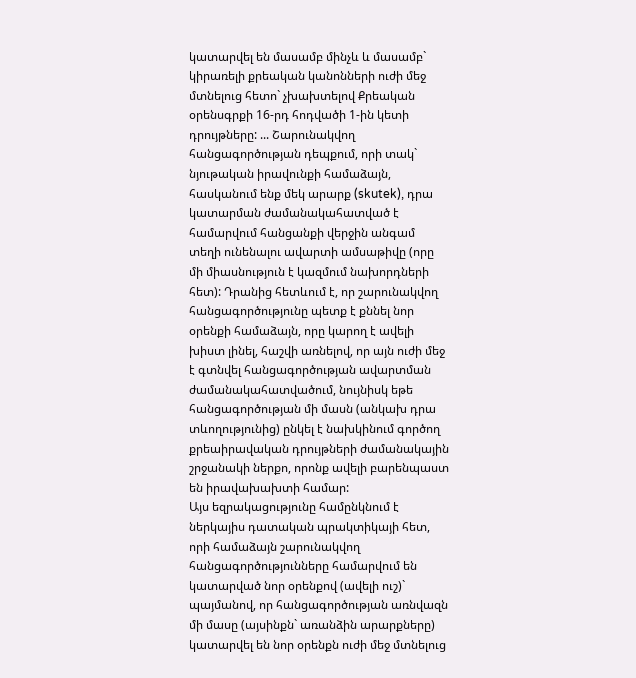կատարվել են մասամբ մինչև և մասամբ` կիրառելի քրեական կանոնների ուժի մեջ մտնելուց հետո` չխախտելով Քրեական օրենսգրքի 16-րդ հոդվածի 1-ին կետի դրույթները: ... Շարունակվող հանցագործության դեպքում, որի տակ` նյութական իրավունքի համաձայն, հասկանում ենք մեկ արարք (skutek), դրա կատարման ժամանակահատված է համարվում հանցանքի վերջին անգամ տեղի ունենալու ավարտի ամսաթիվը (որը մի միասնություն է կազմում նախորդների հետ): Դրանից հետևում է, որ շարունակվող հանցագործությունը պետք է քննել նոր օրենքի համաձայն, որը կարող է ավելի խիստ լինել, հաշվի առնելով, որ այն ուժի մեջ է գտնվել հանցագործության ավարտման ժամանակահատվածում, նույնիսկ եթե հանցագործության մի մասն (անկախ դրա տևողությունից) ընկել է նախկինում գործող քրեաիրավական դրույթների ժամանակային շրջանակի ներքո, որոնք ավելի բարենպաստ են իրավախախտի համար:
Այս եզրակացությունը համընկնում է ներկայիս դատական պրակտիկայի հետ, որի համաձայն շարունակվող հանցագործությունները համարվում են կատարված նոր օրենքով (ավելի ուշ)` պայմանով, որ հանցագործության առնվազն մի մասը (այսինքն` առանձին արարքները) կատարվել են նոր օրենքն ուժի մեջ մտնելուց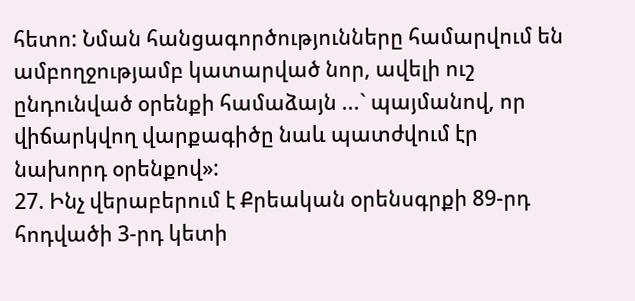հետո: Նման հանցագործությունները համարվում են ամբողջությամբ կատարված նոր, ավելի ուշ ընդունված օրենքի համաձայն ...` պայմանով, որ վիճարկվող վարքագիծը նաև պատժվում էր նախորդ օրենքով»:
27. Ինչ վերաբերում է Քրեական օրենսգրքի 89-րդ հոդվածի 3-րդ կետի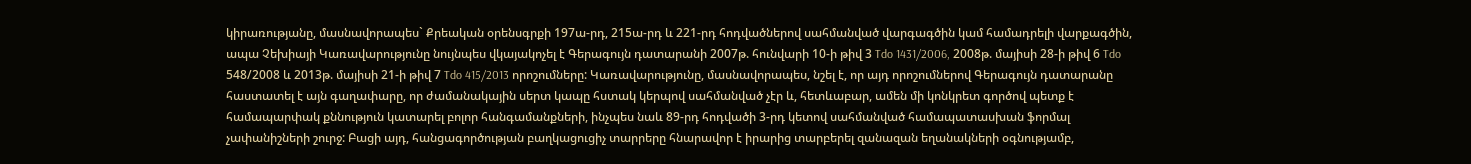կիրառությանը, մասնավորապես` Քրեական օրենսգրքի 197ա-րդ, 215ա-րդ և 221-րդ հոդվածներով սահմանված վարգագծին կամ համադրելի վարքագծին, ապա Չեխիայի Կառավարությունը նույնպես վկայակոչել է Գերագույն դատարանի 2007թ. հունվարի 10-ի թիվ 3 Tdo 1431/2006, 2008թ. մայիսի 28-ի թիվ 6 Tdo 548/2008 և 2013թ. մայիսի 21-ի թիվ 7 Tdo 415/2013 որոշումները: Կառավարությունը, մասնավորապես, նշել է, որ այդ որոշումներով Գերագույն դատարանը հաստատել է այն գաղափարը, որ ժամանակային սերտ կապը հստակ կերպով սահմանված չէր և, հետևաբար, ամեն մի կոնկրետ գործով պետք է համապարփակ քննություն կատարել բոլոր հանգամանքների, ինչպես նաև 89-րդ հոդվածի 3-րդ կետով սահմանված համապատասխան ֆորմալ չափանիշների շուրջ: Բացի այդ, հանցագործության բաղկացուցիչ տարրերը հնարավոր է իրարից տարբերել զանազան եղանակների օգնությամբ,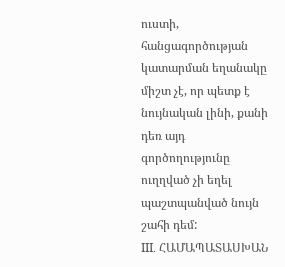ուստի, հանցագործության կատարման եղանակը միշտ չէ, որ պետք է նույնական լինի, քանի դեռ այդ գործողությունը ուղղված չի եղել պաշտպանված նույն շահի դեմ:
III. ՀԱՄԱՊԱՏԱՍԽԱՆ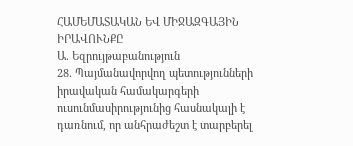ՀԱՄԵՄԱՏԱԿԱՆ ԵՎ ՄԻՋԱԶԳԱՅԻՆ ԻՐԱՎՈՒՆՔԸ
Ա. Եզրույթաբանություն
28. Պայմանավորվող պետությունների իրավական համակարգերի ուսունմասիրությունից հասնակալի է դառնում, որ անհրաժեշտ է տարբերել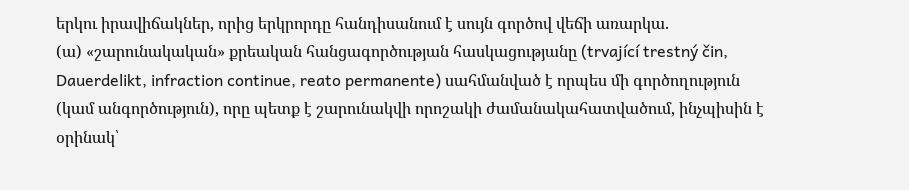երկու իրավիճակներ, որից երկրորդը հանդիսանում է սույն գործով վեճի առարկա.
(ա) «շարունակական» քրեական հանցագործության հասկացությանը (trvající trestný čin, Dauerdelikt, infraction continue, reato permanente) սահմանված է որպես մի գործողություն (կամ անգործություն), որը պետք է շարունակվի որոշակի ժամանակահատվածում, ինչպիսին է օրինակ՝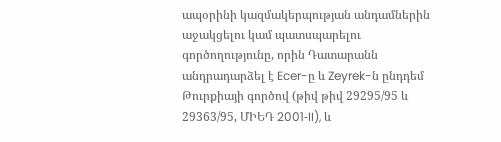ապօրինի կազմակերպության անդամներին աջակցելու կամ պատսպարելու գործողությունը, որին Դատարանն անդրադարձել է Ecer-ը և Zeyrek-ն ընդդեմ Թուրքիայի գործով (թիվ թիվ 29295/95 և 29363/95, ՄԻԵԴ 2001‑II), և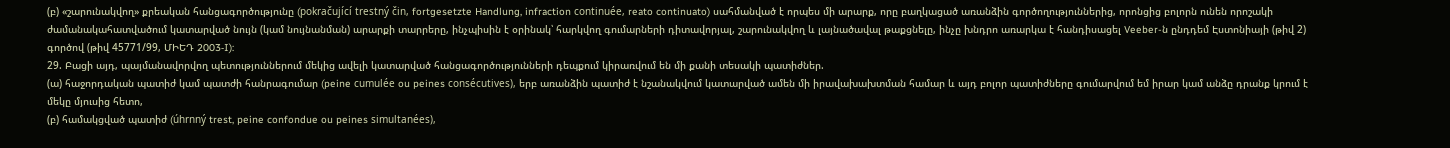(բ) «շարունակվող» քրեական հանցագործությունը (pokračující trestný čin, fortgesetzte Handlung, infraction continuée, reato continuato) սահմանված է որպես մի արարք, որը բաղկացած առանձին գործողություններից, որոնցից բոլորն ունեն որոշակի ժամանակահատվածում կատարված նույն (կամ նույնանման) արարքի տարրերը, ինչպիսին է օրինակ՝ հարկվող գումարների դիտավորյալ, շարունակվող և լայնածավալ թաքցնելը, ինչը խնդրո առարկա է հանդիսացել Veeber-ն ընդդեմ Էստոնիայի (թիվ 2) գործով (թիվ 45771/99, ՄԻԵԴ 2003‑I):
29. Բացի այդ, պայմանավորվող պետություններում մեկից ավելի կատարված հանցագործությունների դեպքում կիրառվում են մի քանի տեսակի պատիժներ.
(ա) հաջորդական պատիժ կամ պատժի հանրագումար (peine cumulée ou peines consécutives), երբ առանձին պատիժ է նշանակվում կատարված ամեն մի իրավախախտման համար և այդ բոլոր պատիժները գումարվում եմ իրար կամ անձը դրանք կրում է մեկը մյուսից հետո,
(բ) համակցված պատիժ (úhrnný trest, peine confondue ou peines simultanées),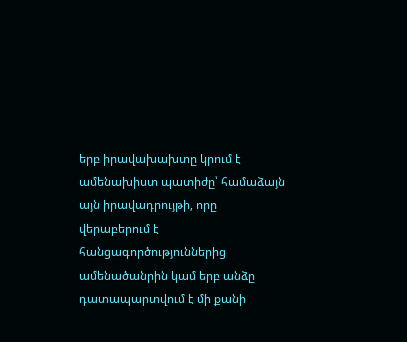երբ իրավախախտը կրում է ամենախիստ պատիժը՝ համաձայն այն իրավադրույթի, որը վերաբերում է հանցագործություններից ամենածանրին կամ երբ անձը դատապարտվում է մի քանի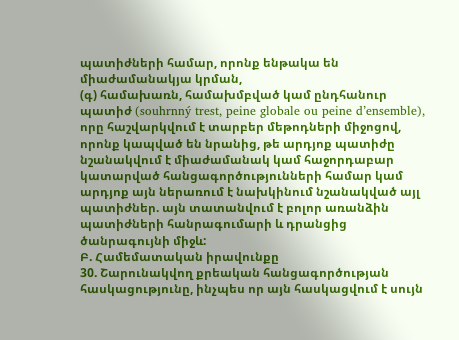պատիժների համար, որոնք ենթակա են միաժամանակյա կրման,
(գ) համախառն, համախմբված կամ ընդհանուր պատիժ (souhrnný trest, peine globale ou peine d’ensemble), որը հաշվարկվում է տարբեր մեթոդների միջոցով, որոնք կապված են նրանից, թե արդյոք պատիժը նշանակվում է միաժամանակ կամ հաջորդաբար կատարված հանցագործությունների համար կամ արդյոք այն ներառում է նախկինում նշանակված այլ պատիժներ. այն տատանվում է բոլոր առանձին պատիժների հանրագումարի և դրանցից ծանրագույնի միջև:
Բ. Համեմատական իրավունքը
30. Շարունակվող քրեական հանցագործության հասկացությունը, ինչպես որ այն հասկացվում է սույն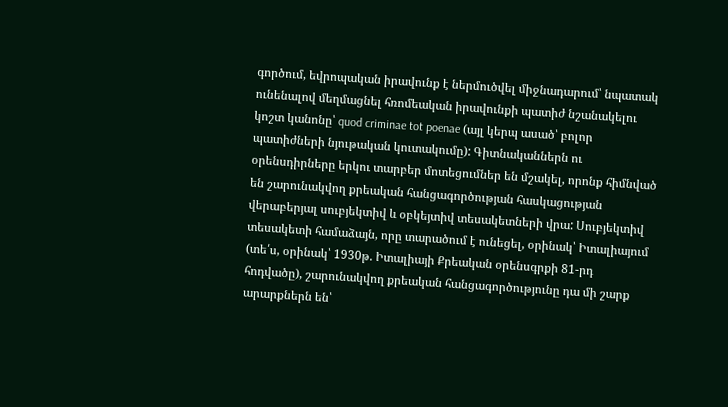գործում, եվրոպական իրավունք է ներմուծվել միջնադարում՝ նպատակ ունենալով մեղմացնել հռոմեական իրավունքի պատիժ նշանակելու կոշտ կանոնը՝ quod criminae tot poenae (այլ կերպ ասած՝ բոլոր պատիժների նյութական կուտակումը): Գիտնականներն ու օրենսդիրները երկու տարբեր մոտեցումներ են մշակել, որոնք հիմնված են շարունակվող քրեական հանցագործության հասկացության վերաբերյալ սուբյեկտիվ և օբկեյտիվ տեսակետների վրա: Սուբյեկտիվ տեսակետի համաձայն, որը տարածում է ունեցել, օրինակ՝ Իտալիայում (տե՛ս, օրինակ՝ 1930թ. Իտալիայի Քրեական օրենսգրքի 81-րդ հոդվածը), շարունակվող քրեական հանցագործությունը դա մի շարք արարքներն են՝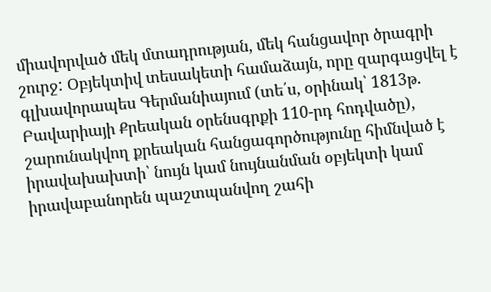միավորված մեկ մտադրության, մեկ հանցավոր ծրագրի շուրջ: Օբյեկտիվ տեսակետի համաձայն, որը զարգացվել է գլխավորապես Գերմանիայում (տե՛ս, օրինակ՝ 1813թ. Բավարիայի Քրեական օրենսգրքի 110-րդ հոդվածը), շարունակվող քրեական հանցագործությունը հիմնված է իրավախախտի՝ նույն կամ նույնանման օբյեկտի կամ իրավաբանորեն պաշտպանվող շահի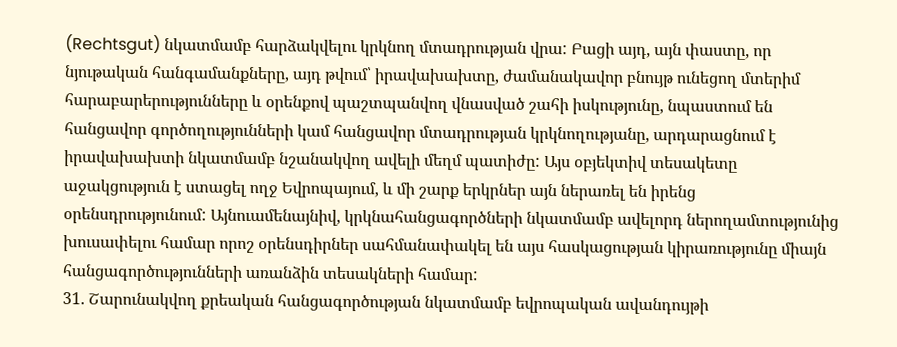(Rechtsgut) նկատմամբ հարձակվելու կրկնող մտադրության վրա: Բացի այդ, այն փաստը, որ նյութական հանգամանքները, այդ թվում՝ իրավախախտը, ժամանակավոր բնույթ ունեցող մտերիմ հարաբարերությունները և օրենքով պաշտպանվող վնասված շահի իսկությունը, նպաստում են հանցավոր գործողությունների կամ հանցավոր մտադրության կրկնողությանը, արդարացնում է իրավախախտի նկատմամբ նշանակվող ավելի մեղմ պատիժը: Այս օբյեկտիվ տեսակետը աջակցություն է ստացել ողջ Եվրոպայում, և մի շարք երկրներ այն ներառել են իրենց օրենսդրությունում: Այնուամենայնիվ, կրկնահանցագործների նկատմամբ ավելորդ ներողամտությունից խուսափելու համար որոշ օրենսդիրներ սահմանափակել են այս հասկացության կիրառությունը միայն հանցագործությունների առանձին տեսակների համար:
31. Շարունակվող քրեական հանցագործության նկատմամբ եվրոպական ավանդույթի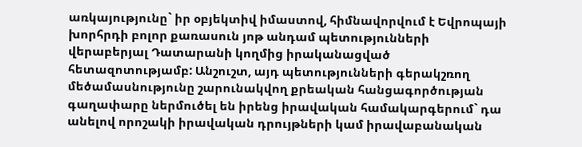առկայությունը` իր օբյեկտիվ իմաստով, հիմնավորվում է Եվրոպայի խորհրդի բոլոր քառասուն յոթ անդամ պետությունների վերաբերյալ Դատարանի կողմից իրականացված հետազոտությամբ: Անշուշտ, այդ պետությունների գերակշռող մեծամասնությունը շարունակվող քրեական հանցագործության գաղափարը ներմուծել են իրենց իրավական համակարգերում` դա անելով որոշակի իրավական դրույթների կամ իրավաբանական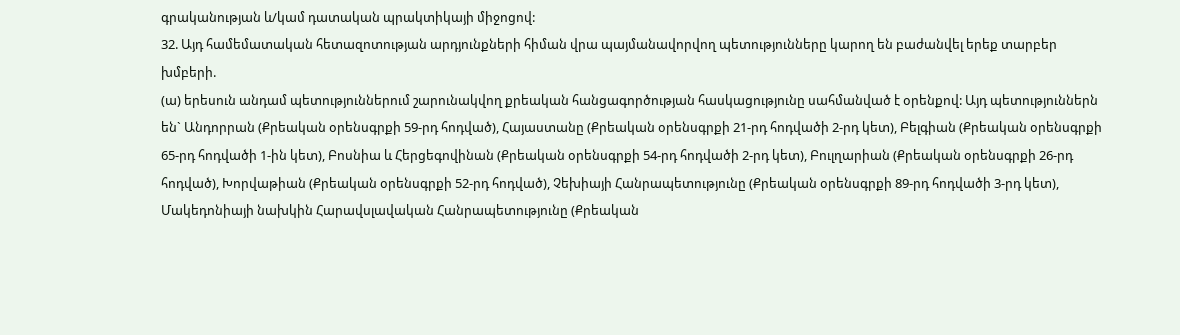գրականության և/կամ դատական պրակտիկայի միջոցով:
32. Այդ համեմատական հետազոտության արդյունքների հիման վրա պայմանավորվող պետությունները կարող են բաժանվել երեք տարբեր խմբերի.
(ա) երեսուն անդամ պետություններում շարունակվող քրեական հանցագործության հասկացությունը սահմանված է օրենքով: Այդ պետություններն են` Անդորրան (Քրեական օրենսգրքի 59-րդ հոդված), Հայաստանը (Քրեական օրենսգրքի 21-րդ հոդվածի 2-րդ կետ), Բելգիան (Քրեական օրենսգրքի 65-րդ հոդվածի 1-ին կետ), Բոսնիա և Հերցեգովինան (Քրեական օրենսգրքի 54-րդ հոդվածի 2-րդ կետ), Բուլղարիան (Քրեական օրենսգրքի 26-րդ հոդված), Խորվաթիան (Քրեական օրենսգրքի 52-րդ հոդված), Չեխիայի Հանրապետությունը (Քրեական օրենսգրքի 89-րդ հոդվածի 3-րդ կետ), Մակեդոնիայի նախկին Հարավսլավական Հանրապետությունը (Քրեական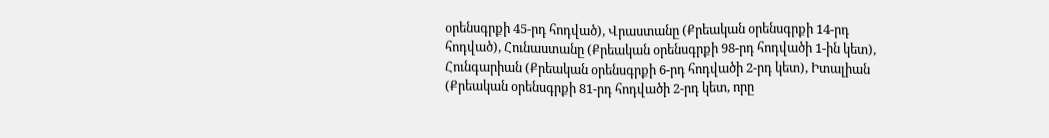օրենսգրքի 45-րդ հոդված), Վրաստանը (Քրեական օրենսգրքի 14-րդ հոդված), Հունաստանը (Քրեական օրենսգրքի 98-րդ հոդվածի 1-ին կետ), Հունգարիան (Քրեական օրենսգրքի 6-րդ հոդվածի 2-րդ կետ), Իտալիան (Քրեական օրենսգրքի 81-րդ հոդվածի 2-րդ կետ, որը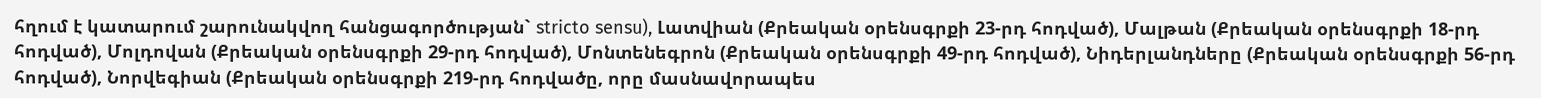հղում է կատարում շարունակվող հանցագործության` stricto sensu), Լատվիան (Քրեական օրենսգրքի 23-րդ հոդված), Մալթան (Քրեական օրենսգրքի 18-րդ հոդված), Մոլդովան (Քրեական օրենսգրքի 29-րդ հոդված), Մոնտենեգրոն (Քրեական օրենսգրքի 49-րդ հոդված), Նիդերլանդները (Քրեական օրենսգրքի 56-րդ հոդված), Նորվեգիան (Քրեական օրենսգրքի 219-րդ հոդվածը, որը մասնավորապես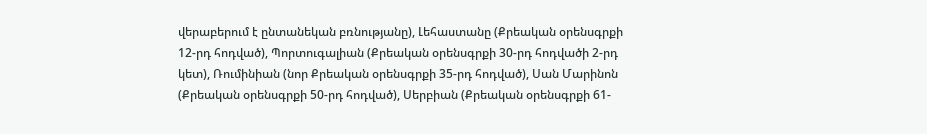վերաբերում է ընտանեկան բռնությանը), Լեհաստանը (Քրեական օրենսգրքի 12-րդ հոդված), Պորտուգալիան (Քրեական օրենսգրքի 30-րդ հոդվածի 2-րդ կետ), Ռումինիան (նոր Քրեական օրենսգրքի 35-րդ հոդված), Սան Մարինոն (Քրեական օրենսգրքի 50-րդ հոդված), Սերբիան (Քրեական օրենսգրքի 61-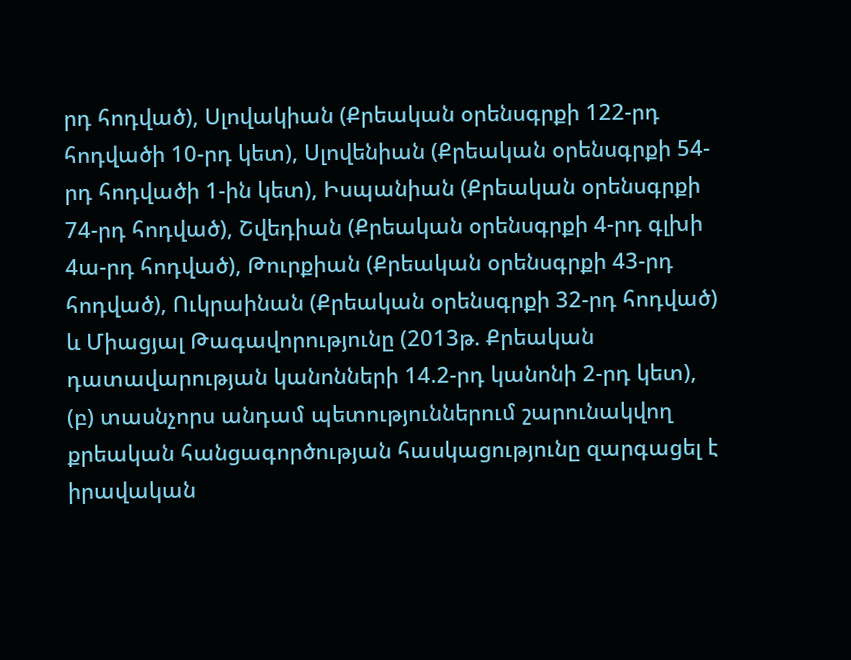րդ հոդված), Սլովակիան (Քրեական օրենսգրքի 122-րդ հոդվածի 10-րդ կետ), Սլովենիան (Քրեական օրենսգրքի 54-րդ հոդվածի 1-ին կետ), Իսպանիան (Քրեական օրենսգրքի 74-րդ հոդված), Շվեդիան (Քրեական օրենսգրքի 4-րդ գլխի 4ա-րդ հոդված), Թուրքիան (Քրեական օրենսգրքի 43-րդ հոդված), Ուկրաինան (Քրեական օրենսգրքի 32-րդ հոդված) և Միացյալ Թագավորությունը (2013թ. Քրեական դատավարության կանոնների 14.2-րդ կանոնի 2-րդ կետ),
(բ) տասնչորս անդամ պետություններում շարունակվող քրեական հանցագործության հասկացությունը զարգացել է իրավական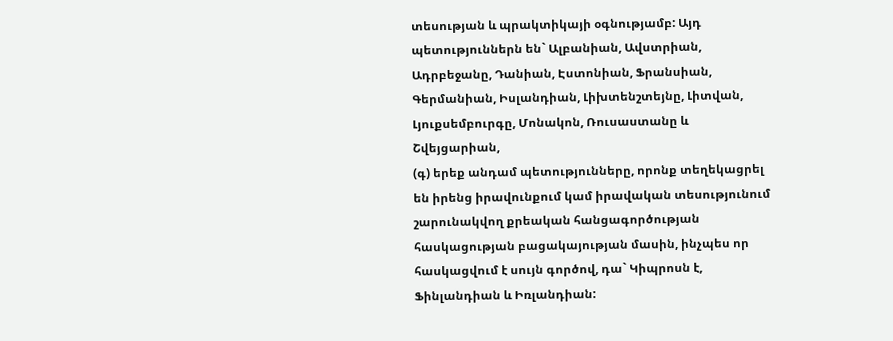տեսության և պրակտիկայի օգնությամբ: Այդ պետություններն են` Ալբանիան, Ավստրիան, Ադրբեջանը, Դանիան, Էստոնիան, Ֆրանսիան, Գերմանիան, Իսլանդիան, Լիխտենշտեյնը, Լիտվան, Լյուքսեմբուրգը, Մոնակոն, Ռուսաստանը և Շվեյցարիան,
(գ) երեք անդամ պետությունները, որոնք տեղեկացրել են իրենց իրավունքում կամ իրավական տեսությունում շարունակվող քրեական հանցագործության հասկացության բացակայության մասին, ինչպես որ հասկացվում է սույն գործով, դա` Կիպրոսն է, Ֆինլանդիան և Իռլանդիան: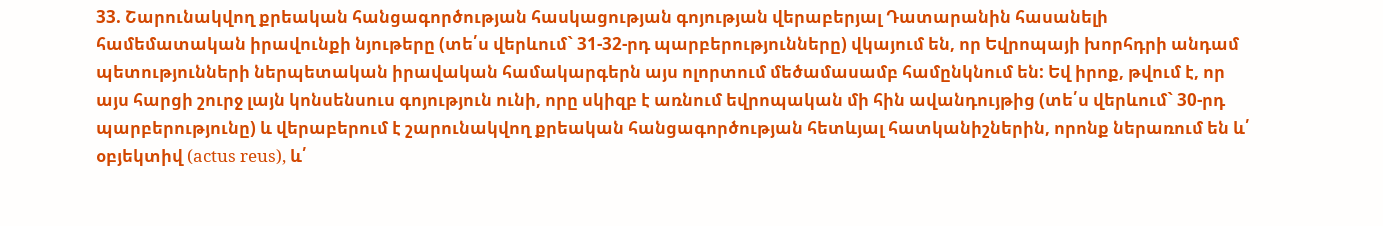33. Շարունակվող քրեական հանցագործության հասկացության գոյության վերաբերյալ Դատարանին հասանելի համեմատական իրավունքի նյութերը (տե՛ս վերևում` 31-32-րդ պարբերությունները) վկայում են, որ Եվրոպայի խորհդրի անդամ պետությունների ներպետական իրավական համակարգերն այս ոլորտում մեծամասամբ համընկնում են: Եվ իրոք, թվում է, որ այս հարցի շուրջ լայն կոնսենսուս գոյություն ունի, որը սկիզբ է առնում եվրոպական մի հին ավանդույթից (տե՛ս վերևում` 30-րդ պարբերությունը) և վերաբերում է շարունակվող քրեական հանցագործության հետևյալ հատկանիշներին, որոնք ներառում են և՛ օբյեկտիվ (actus reus), և՛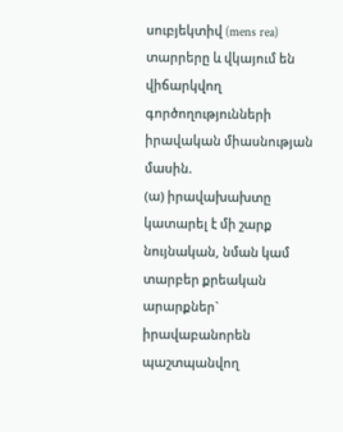սուբյեկտիվ (mens rea) տարրերը և վկայում են վիճարկվող գործողությունների իրավական միասնության մասին.
(ա) իրավախախտը կատարել է մի շարք նույնական, նման կամ տարբեր քրեական արարքներ` իրավաբանորեն պաշտպանվող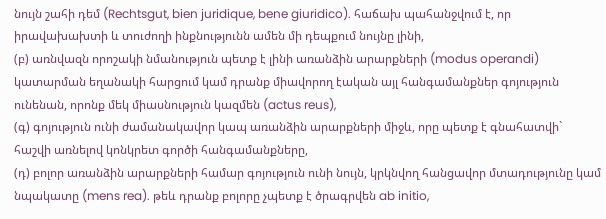նույն շահի դեմ (Rechtsgut, bien juridique, bene giuridico). հաճախ պահանջվում է, որ իրավախախտի և տուժողի ինքնությունն ամեն մի դեպքում նույնը լինի,
(բ) առնվազն որոշակի նմանություն պետք է լինի առանձին արարքների (modus operandi) կատարման եղանակի հարցում կամ դրանք միավորող էական այլ հանգամանքներ գոյություն ունենան, որոնք մեկ միասնություն կազմեն (actus reus),
(գ) գոյություն ունի ժամանակավոր կապ առանձին արարքների միջև, որը պետք է գնահատվի` հաշվի առնելով կոնկրետ գործի հանգամանքները,
(դ) բոլոր առանձին արարքների համար գոյություն ունի նույն, կրկնվող հանցավոր մտադությունը կամ նպակատը (mens rea). թեև դրանք բոլորը չպետք է ծրագրվեն ab initio,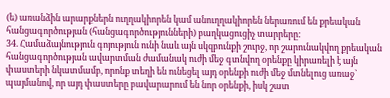(ե) առանձին արարքներն ուղղակիորեն կամ անուղղակիորեն ներառում են քրեական հանցագործության (հանցագործությունների) բաղկացուցիչ տարրերը:
34. Համաձայնություն գոյություն ունի նաև այն սկզբունքի շուրջ, որ շարունակվող քրեական հանցագործության ավարտման ժամանակ ուժի մեջ գտնվող օրենքը կիրառելի է այն փաստերի նկատմամբ, որոնք տեղի են ունեցել այդ օրենքի ուժի մեջ մտնելուց առաջ` պայմանով, որ այդ փաստերը բավարարում են նոր օրենքի, իսկ շատ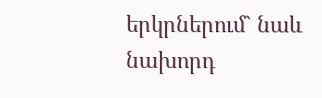երկրներում` նաև նախորդ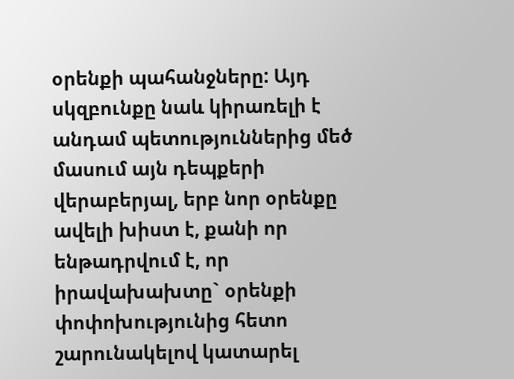օրենքի պահանջները: Այդ սկզբունքը նաև կիրառելի է անդամ պետություններից մեծ մասում այն դեպքերի վերաբերյալ, երբ նոր օրենքը ավելի խիստ է, քանի որ ենթադրվում է, որ իրավախախտը` օրենքի փոփոխությունից հետո շարունակելով կատարել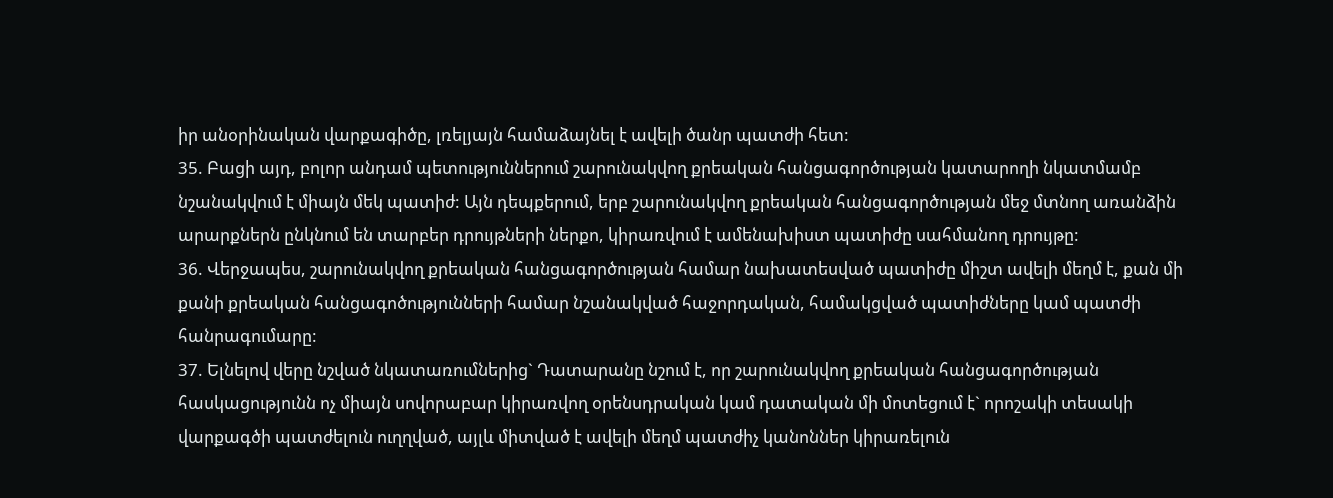իր անօրինական վարքագիծը, լռելյայն համաձայնել է ավելի ծանր պատժի հետ:
35. Բացի այդ, բոլոր անդամ պետություններում շարունակվող քրեական հանցագործության կատարողի նկատմամբ նշանակվում է միայն մեկ պատիժ: Այն դեպքերում, երբ շարունակվող քրեական հանցագործության մեջ մտնող առանձին արարքներն ընկնում են տարբեր դրույթների ներքո, կիրառվում է ամենախիստ պատիժը սահմանող դրույթը:
36. Վերջապես, շարունակվող քրեական հանցագործության համար նախատեսված պատիժը միշտ ավելի մեղմ է, քան մի քանի քրեական հանցագոծությունների համար նշանակված հաջորդական, համակցված պատիժները կամ պատժի հանրագումարը:
37. Ելնելով վերը նշված նկատառումներից` Դատարանը նշում է, որ շարունակվող քրեական հանցագործության հասկացությունն ոչ միայն սովորաբար կիրառվող օրենսդրական կամ դատական մի մոտեցում է` որոշակի տեսակի վարքագծի պատժելուն ուղղված, այլև միտված է ավելի մեղմ պատժիչ կանոններ կիրառելուն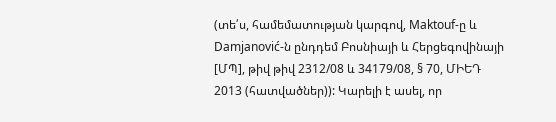(տե՛ս, համեմատության կարգով, Maktouf-ը և Damjanović-ն ընդդեմ Բոսնիայի և Հերցեգովինայի [ՄՊ], թիվ թիվ 2312/08 և 34179/08, § 70, ՄԻԵԴ 2013 (հատվածներ)): Կարելի է ասել, որ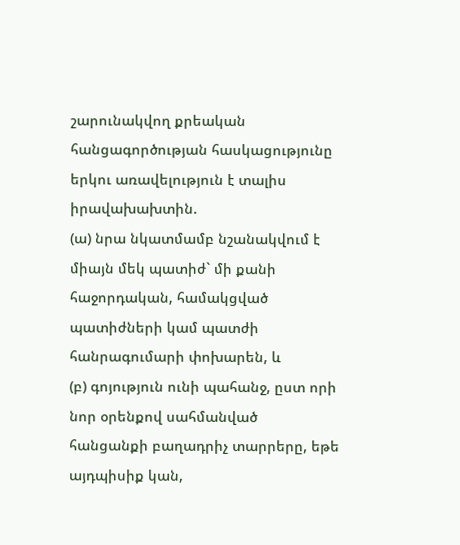շարունակվող քրեական հանցագործության հասկացությունը երկու առավելություն է տալիս իրավախախտին.
(ա) նրա նկատմամբ նշանակվում է միայն մեկ պատիժ` մի քանի հաջորդական, համակցված պատիժների կամ պատժի հանրագումարի փոխարեն, և
(բ) գոյություն ունի պահանջ, ըստ որի նոր օրենքով սահմանված հանցանքի բաղադրիչ տարրերը, եթե այդպիսիք կան,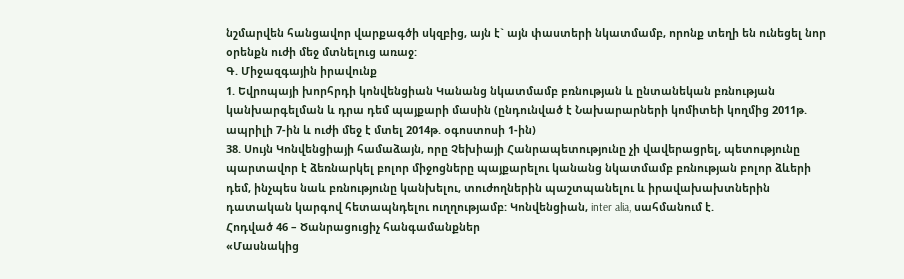նշմարվեն հանցավոր վարքագծի սկզբից, այն է` այն փաստերի նկատմամբ, որոնք տեղի են ունեցել նոր օրենքն ուժի մեջ մտնելուց առաջ:
Գ. Միջազգային իրավունք
1. Եվրոպայի խորհրդի կոնվենցիան Կանանց նկատմամբ բռնության և ընտանեկան բռնության կանխարգելման և դրա դեմ պայքարի մասին (ընդունված է Նախարարների կոմիտեի կողմից 2011թ. ապրիլի 7-ին և ուժի մեջ է մտել 2014թ. օգոստոսի 1-ին)
38. Սույն Կոնվենցիայի համաձայն, որը Չեխիայի Հանրապետությունը չի վավերացրել, պետությունը պարտավոր է ձեռնարկել բոլոր միջոցները պայքարելու կանանց նկատմամբ բռնության բոլոր ձևերի դեմ, ինչպես նաև բռնությունը կանխելու, տուժողներին պաշտպանելու և իրավախախտներին դատական կարգով հետապնդելու ուղղությամբ: Կոնվենցիան, inter alia, սահմանում է.
Հոդված 46 – Ծանրացուցիչ հանգամանքներ
«Մասնակից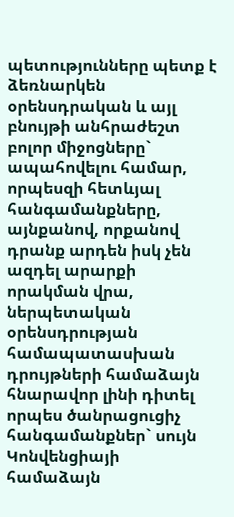պետությունները պետք է ձեռնարկեն օրենսդրական և այլ բնույթի անհրաժեշտ բոլոր միջոցները` ապահովելու համար, որպեսզի հետևյալ հանգամանքները, այնքանով, որքանով դրանք արդեն իսկ չեն ազդել արարքի որակման վրա, ներպետական օրենսդրության համապատասխան դրույթների համաձայն հնարավոր լինի դիտել որպես ծանրացուցիչ հանգամանքներ` սույն Կոնվենցիայի համաձայն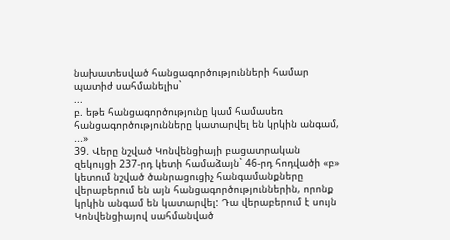նախատեսված հանցագործությունների համար պատիժ սահմանելիս`
...
բ. եթե հանցագործությունը կամ համասեռ հանցագործությունները կատարվել են կրկին անգամ,
...»
39. Վերը նշված Կոնվենցիայի բացատրական զեկույցի 237-րդ կետի համաձայն` 46-րդ հոդվածի «բ» կետում նշված ծանրացուցիչ հանգամանքները վերաբերում են այն հանցագործություններին, որոնք կրկին անգամ են կատարվել: Դա վերաբերում է սույն Կոնվենցիայով սահմանված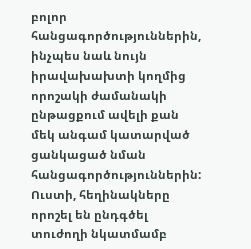բոլոր հանցագործություններին, ինչպես նաև նույն իրավախախտի կողմից որոշակի ժամանակի ընթացքում ավելի քան մեկ անգամ կատարված ցանկացած նման հանցագործություններին: Ուստի, հեղինակները որոշել են ընդգծել տուժողի նկատմամբ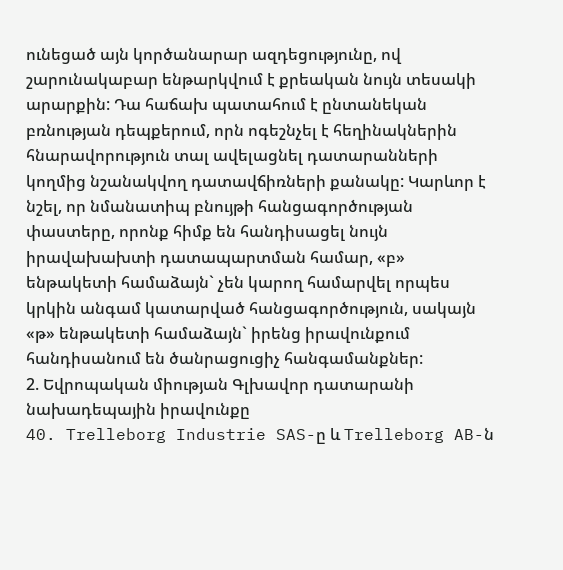ունեցած այն կործանարար ազդեցությունը, ով շարունակաբար ենթարկվում է քրեական նույն տեսակի արարքին: Դա հաճախ պատահում է ընտանեկան բռնության դեպքերում, որն ոգեշնչել է հեղինակներին հնարավորություն տալ ավելացնել դատարանների կողմից նշանակվող դատավճիռների քանակը: Կարևոր է նշել, որ նմանատիպ բնույթի հանցագործության փաստերը, որոնք հիմք են հանդիսացել նույն իրավախախտի դատապարտման համար, «բ» ենթակետի համաձայն` չեն կարող համարվել որպես կրկին անգամ կատարված հանցագործություն, սակայն «թ» ենթակետի համաձայն` իրենց իրավունքում հանդիսանում են ծանրացուցիչ հանգամանքներ:
2. Եվրոպական միության Գլխավոր դատարանի նախադեպային իրավունքը
40. Trelleborg Industrie SAS-ը և Trelleborg AB-ն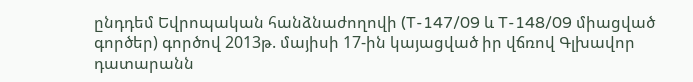ընդդեմ Եվրոպական հանձնաժողովի (T-147/09 և T-148/09 միացված գործեր) գործով 2013թ. մայիսի 17-ին կայացված իր վճռով Գլխավոր դատարանն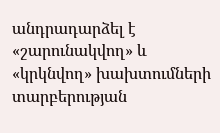անդրադարձել է «շարունակվող» և «կրկնվող» խախտումների տարբերության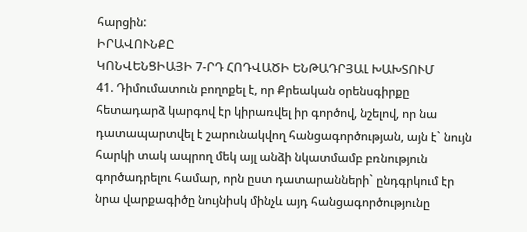հարցին:
ԻՐԱՎՈՒՆՔԸ
ԿՈՆՎԵՆՑԻԱՅԻ 7-ՐԴ ՀՈԴՎԱԾԻ ԵՆԹԱԴՐՅԱԼ ԽԱԽՏՈՒՄ
41. Դիմումատուն բողոքել է, որ Քրեական օրենսգիրքը հետադարձ կարգով էր կիրառվել իր գործով, նշելով, որ նա դատապարտվել է շարունակվող հանցագործության, այն է` նույն հարկի տակ ապրող մեկ այլ անձի նկատմամբ բռնություն գործադրելու համար, որն ըստ դատարանների` ընդգրկում էր նրա վարքագիծը նույնիսկ մինչև այդ հանցագործությունը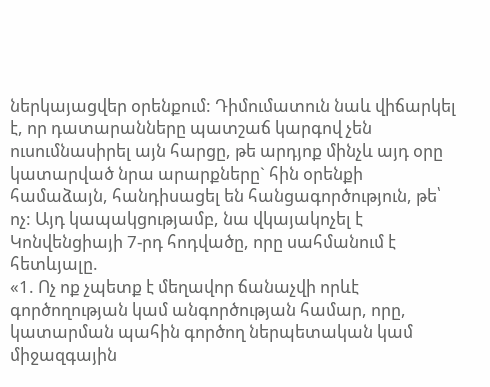ներկայացվեր օրենքում: Դիմումատուն նաև վիճարկել է, որ դատարանները պատշաճ կարգով չեն ուսումնասիրել այն հարցը, թե արդյոք մինչև այդ օրը կատարված նրա արարքները` հին օրենքի համաձայն, հանդիսացել են հանցագործություն, թե՝ ոչ: Այդ կապակցությամբ, նա վկայակոչել է Կոնվենցիայի 7-րդ հոդվածը, որը սահմանում է հետևյալը.
«1. Ոչ ոք չպետք է մեղավոր ճանաչվի որևէ գործողության կամ անգործության համար, որը, կատարման պահին գործող ներպետական կամ միջազգային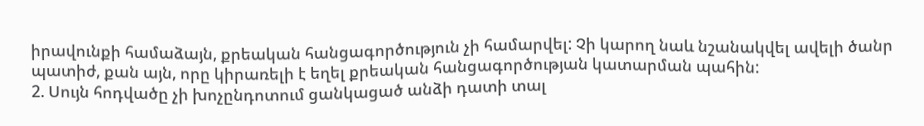իրավունքի համաձայն, քրեական հանցագործություն չի համարվել: Չի կարող նաև նշանակվել ավելի ծանր պատիժ, քան այն, որը կիրառելի է եղել քրեական հանցագործության կատարման պահին:
2. Սույն հոդվածը չի խոչընդոտում ցանկացած անձի դատի տալ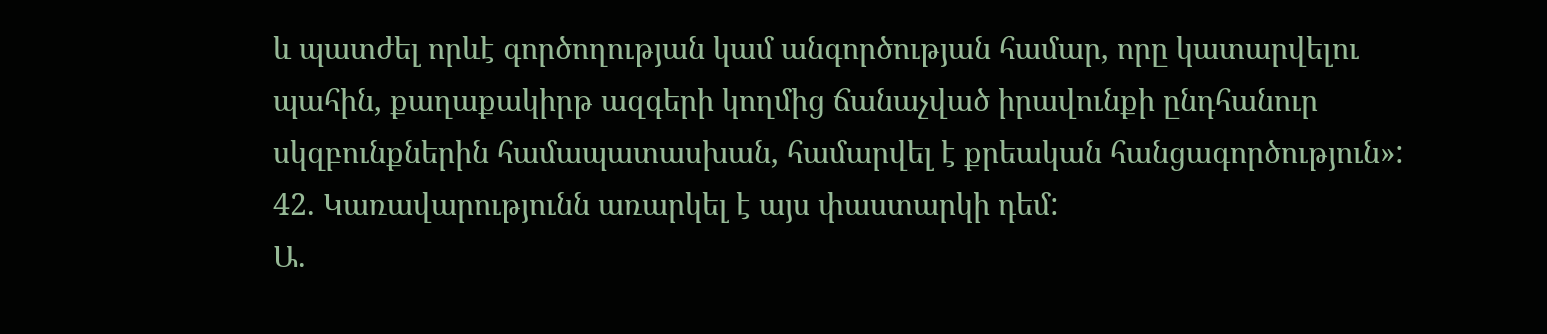և պատժել որևէ գործողության կամ անգործության համար, որը կատարվելու պահին, քաղաքակիրթ ազգերի կողմից ճանաչված իրավունքի ընդհանուր սկզբունքներին համապատասխան, համարվել է քրեական հանցագործություն»:
42. Կառավարությունն առարկել է այս փաստարկի դեմ:
Ա.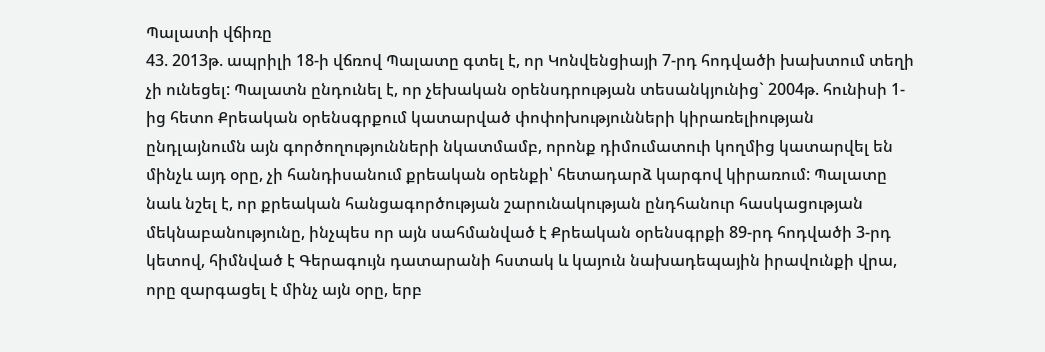Պալատի վճիռը
43. 2013թ. ապրիլի 18-ի վճռով Պալատը գտել է, որ Կոնվենցիայի 7-րդ հոդվածի խախտում տեղի չի ունեցել: Պալատն ընդունել է, որ չեխական օրենսդրության տեսանկյունից` 2004թ. հունիսի 1-ից հետո Քրեական օրենսգրքում կատարված փոփոխությունների կիրառելիության ընդլայնումն այն գործողությունների նկատմամբ, որոնք դիմումատուի կողմից կատարվել են մինչև այդ օրը, չի հանդիսանում քրեական օրենքի՝ հետադարձ կարգով կիրառում: Պալատը նաև նշել է, որ քրեական հանցագործության շարունակության ընդհանուր հասկացության մեկնաբանությունը, ինչպես որ այն սահմանված է Քրեական օրենսգրքի 89-րդ հոդվածի 3-րդ կետով, հիմնված է Գերագույն դատարանի հստակ և կայուն նախադեպային իրավունքի վրա, որը զարգացել է մինչ այն օրը, երբ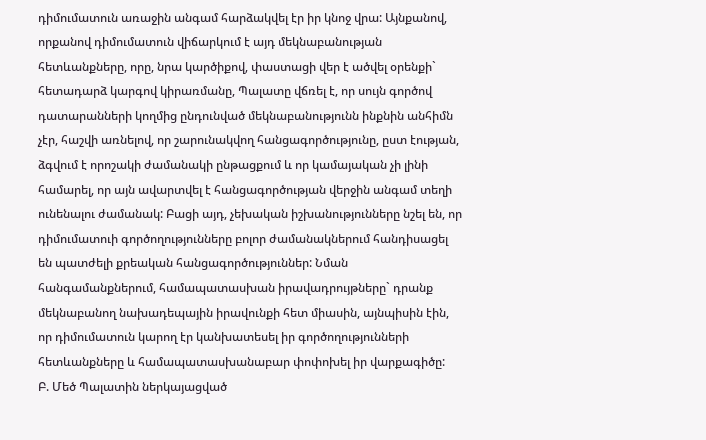դիմումատուն առաջին անգամ հարձակվել էր իր կնոջ վրա: Այնքանով, որքանով դիմումատուն վիճարկում է այդ մեկնաբանության հետևանքները, որը, նրա կարծիքով, փաստացի վեր է ածվել օրենքի` հետադարձ կարգով կիրառմանը, Պալատը վճռել է, որ սույն գործով դատարանների կողմից ընդունված մեկնաբանությունն ինքնին անհիմն չէր, հաշվի առնելով, որ շարունակվող հանցագործությունը, ըստ էության, ձգվում է որոշակի ժամանակի ընթացքում և որ կամայական չի լինի համարել, որ այն ավարտվել է հանցագործության վերջին անգամ տեղի ունենալու ժամանակ: Բացի այդ, չեխական իշխանությունները նշել են, որ դիմումատուի գործողությունները բոլոր ժամանակներում հանդիսացել են պատժելի քրեական հանցագործություններ: Նման հանգամանքներում, համապատասխան իրավադրույթները` դրանք մեկնաբանող նախադեպային իրավունքի հետ միասին, այնպիսին էին, որ դիմումատուն կարող էր կանխատեսել իր գործողությունների հետևանքները և համապատասխանաբար փոփոխել իր վարքագիծը:
Բ. Մեծ Պալատին ներկայացված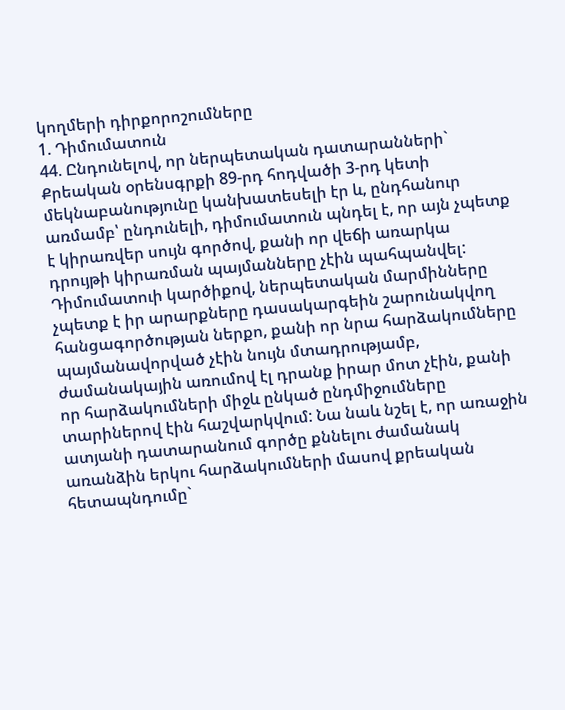կողմերի դիրքորոշումները
1. Դիմումատուն
44. Ընդունելով, որ ներպետական դատարանների` Քրեական օրենսգրքի 89-րդ հոդվածի 3-րդ կետի մեկնաբանությունը կանխատեսելի էր և, ընդհանուր առմամբ՝ ընդունելի, դիմումատուն պնդել է, որ այն չպետք է կիրառվեր սույն գործով, քանի որ վեճի առարկա դրույթի կիրառման պայմանները չէին պահպանվել: Դիմումատուի կարծիքով, ներպետական մարմինները չպետք է իր արարքները դասակարգեին շարունակվող հանցագործության ներքո, քանի որ նրա հարձակումները պայմանավորված չէին նույն մտադրությամբ, ժամանակային առումով էլ դրանք իրար մոտ չէին, քանի որ հարձակումների միջև ընկած ընդմիջումները տարիներով էին հաշվարկվում: Նա նաև նշել է, որ առաջին ատյանի դատարանում գործը քննելու ժամանակ առանձին երկու հարձակումների մասով քրեական հետապնդումը`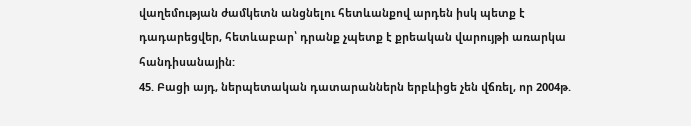վաղեմության ժամկետն անցնելու հետևանքով արդեն իսկ պետք է դադարեցվեր, հետևաբար՝ դրանք չպետք է քրեական վարույթի առարկա հանդիսանային:
45. Բացի այդ, ներպետական դատարաններն երբևիցե չեն վճռել, որ 2004թ.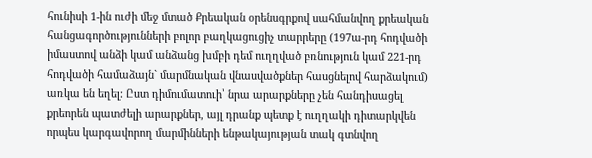հունիսի 1-ին ուժի մեջ մտած Քրեական օրենսգրքով սահմանվող քրեական հանցագործությունների բոլոր բաղկացուցիչ տարրերը (197ա-րդ հոդվածի իմաստով անձի կամ անձանց խմբի դեմ ուղղված բռնություն կամ 221-րդ հոդվածի համաձայն` մարմնական վնասվածքներ հասցնելով հարձակում) առկա են եղել: Ըստ դիմումատուի՝ նրա արարքները չեն հանդիսացել քրեորեն պատժելի արարքներ, այլ դրանք պետք է ուղղակի դիտարկվեն որպես կարգավորող մարմինների ենթակայության տակ գտնվող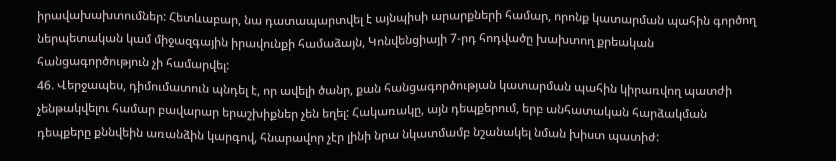իրավախախտումներ: Հետևաբար, նա դատապարտվել է այնպիսի արարքների համար, որոնք կատարման պահին գործող ներպետական կամ միջազգային իրավունքի համաձայն, Կոնվենցիայի 7-րդ հոդվածը խախտող քրեական հանցագործություն չի համարվել:
46. Վերջապես, դիմումատուն պնդել է, որ ավելի ծանր, քան հանցագործության կատարման պահին կիրառվող պատժի չենթակվելու համար բավարար երաշխիքներ չեն եղել: Հակառակը, այն դեպքերում, երբ անհատական հարձակման դեպքերը քննվեին առանձին կարգով, հնարավոր չէր լինի նրա նկատմամբ նշանակել նման խիստ պատիժ: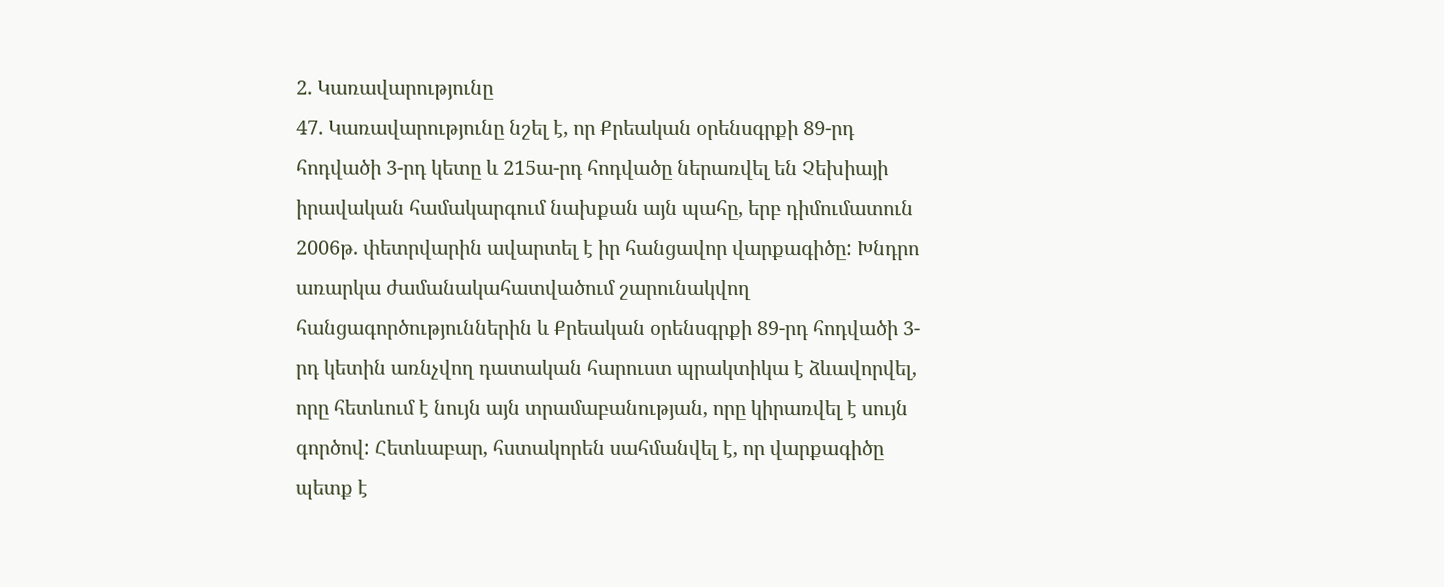2. Կառավարությունը
47. Կառավարությունը նշել է, որ Քրեական օրենսգրքի 89-րդ հոդվածի 3-րդ կետը և 215ա-րդ հոդվածը ներառվել են Չեխիայի իրավական համակարգում նախքան այն պահը, երբ դիմումատուն 2006թ. փետրվարին ավարտել է իր հանցավոր վարքագիծը: Խնդրո առարկա ժամանակահատվածում շարունակվող հանցագործություններին և Քրեական օրենսգրքի 89-րդ հոդվածի 3-րդ կետին առնչվող դատական հարուստ պրակտիկա է ձևավորվել, որը հետևում է նույն այն տրամաբանության, որը կիրառվել է սույն գործով: Հետևաբար, հստակորեն սահմանվել է, որ վարքագիծը պետք է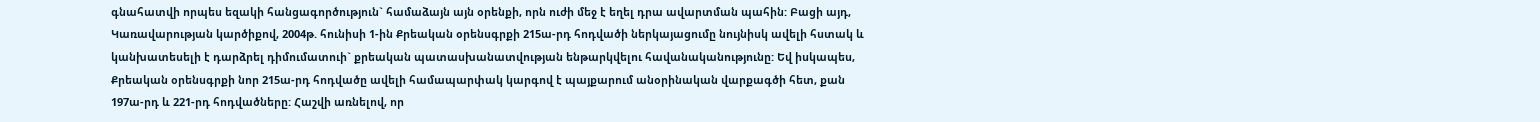գնահատվի որպես եզակի հանցագործություն` համաձայն այն օրենքի, որն ուժի մեջ է եղել դրա ավարտման պահին: Բացի այդ, Կառավարության կարծիքով, 2004թ. հունիսի 1-ին Քրեական օրենսգրքի 215ա-րդ հոդվածի ներկայացումը նույնիսկ ավելի հստակ և կանխատեսելի է դարձրել դիմումատուի` քրեական պատասխանատվության ենթարկվելու հավանականությունը: Եվ իսկապես, Քրեական օրենսգրքի նոր 215ա-րդ հոդվածը ավելի համապարփակ կարգով է պայքարում անօրինական վարքագծի հետ, քան 197ա-րդ և 221-րդ հոդվածները: Հաշվի առնելով, որ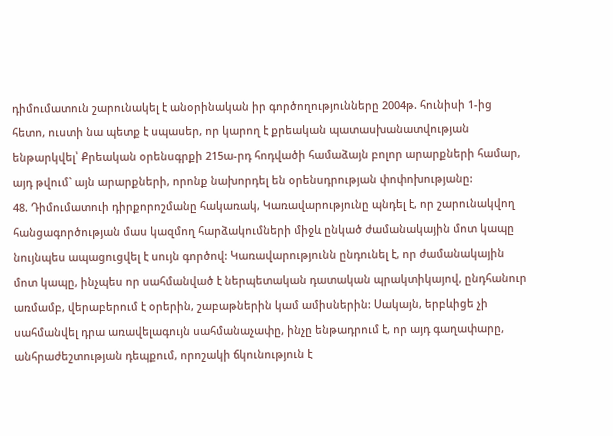դիմումատուն շարունակել է անօրինական իր գործողությունները 2004թ. հունիսի 1-ից հետո, ուստի նա պետք է սպասեր, որ կարող է քրեական պատասխանատվության ենթարկվել՝ Քրեական օրենսգրքի 215ա-րդ հոդվածի համաձայն բոլոր արարքների համար, այդ թվում` այն արարքների, որոնք նախորդել են օրենսդրության փոփոխությանը:
48. Դիմումատուի դիրքորոշմանը հակառակ, Կառավարությունը պնդել է, որ շարունակվող հանցագործության մաս կազմող հարձակումների միջև ընկած ժամանակային մոտ կապը նույնպես ապացուցվել է սույն գործով: Կառավարությունն ընդունել է, որ ժամանակային մոտ կապը, ինչպես որ սահմանված է ներպետական դատական պրակտիկայով, ընդհանուր առմամբ, վերաբերում է օրերին, շաբաթներին կամ ամիսներին: Սակայն, երբևիցե չի սահմանվել դրա առավելագույն սահմանաչափը, ինչը ենթադրում է, որ այդ գաղափարը, անհրաժեշտության դեպքում, որոշակի ճկունություն է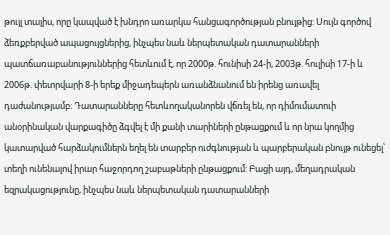թույլ տալիս, որը կապված է խնդրո առարկա հանցագործության բնույթից: Սույն գործով ձեռքբերված ապացույցներից, ինչպես նաև ներպետական դատարանների պատճառաբանություններից հետևում է, որ 2000թ. հունիսի 24-ի, 2003թ. հուլիսի 17-ի և 2006թ. փետրվարի 8-ի երեք միջադեպերն առանձնանում են իրենց առավել դաժանությամբ: Դատարանները հետևողականորեն վճռել են, որ դիմումատուի անօրինական վարքագիծը ձգվել է մի քանի տարիների ընթացքում և որ նրա կողմից կատարված հարձակումներն եղել են տարբեր ուժգնության և պարբերական բնույթ ունեցել՝ տեղի ունենալով իրար հաջորդող շաբաթների ընթացքում: Բացի այդ, մեղադրական եզրակացությունը, ինչպես նաև ներպետական դատարանների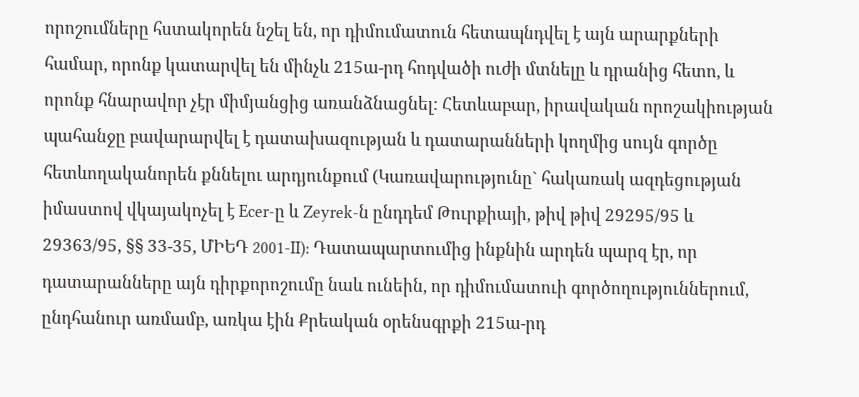որոշումները հստակորեն նշել են, որ դիմումատուն հետապնդվել է այն արարքների համար, որոնք կատարվել են մինչև 215ա-րդ հոդվածի ուժի մտնելը և դրանից հետո, և որոնք հնարավոր չէր միմյանցից առանձնացնել: Հետևաբար, իրավական որոշակիության պահանջը բավարարվել է դատախազության և դատարանների կողմից սույն գործը հետևողականորեն քննելու արդյունքում (Կառավարությունը` հակառակ ազդեցության իմաստով վկայակոչել է Ecer-ը և Zeyrek-ն ընդդեմ Թուրքիայի, թիվ թիվ 29295/95 և 29363/95, §§ 33-35, ՄԻԵԴ 2001‑II): Դատապարտումից ինքնին արդեն պարզ էր, որ դատարանները այն դիրքորոշումը նաև ունեին, որ դիմումատուի գործողություններում, ընդհանուր առմամբ, առկա էին Քրեական օրենսգրքի 215ա-րդ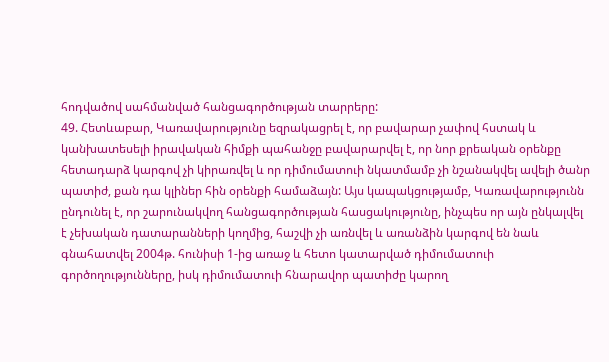հոդվածով սահմանված հանցագործության տարրերը:
49. Հետևաբար, Կառավարությունը եզրակացրել է, որ բավարար չափով հստակ և կանխատեսելի իրավական հիմքի պահանջը բավարարվել է, որ նոր քրեական օրենքը հետադարձ կարգով չի կիրառվել և որ դիմումատուի նկատմամբ չի նշանակվել ավելի ծանր պատիժ, քան դա կլիներ հին օրենքի համաձայն: Այս կապակցությամբ, Կառավարությունն ընդունել է, որ շարունակվող հանցագործության հասցակությունը, ինչպես որ այն ընկալվել է չեխական դատարանների կողմից, հաշվի չի առնվել և առանձին կարգով են նաև գնահատվել 2004թ. հունիսի 1-ից առաջ և հետո կատարված դիմումատուի գործողությունները, իսկ դիմումատուի հնարավոր պատիժը կարող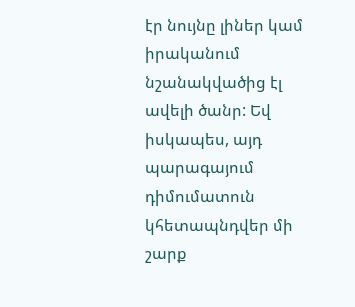էր նույնը լիներ կամ իրականում նշանակվածից էլ ավելի ծանր: Եվ իսկապես, այդ պարագայում դիմումատուն կհետապնդվեր մի շարք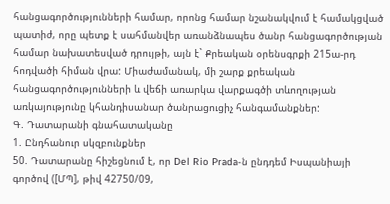հանցագործությունների համար, որոնց համար նշանակվում է համակցված պատիժ, որը պետք է սահմանվեր առանձնապես ծանր հանցագործության համար նախատեսված դրույթի, այն է` Քրեական օրենսգրքի 215ա-րդ հոդվածի հիման վրա: Միաժամանակ, մի շարք քրեական հանցագործությունների և վեճի առարկա վարքագծի տևողության առկայությունը կհանդիսանար ծանրացուցիչ հանգամանքներ:
Գ. Դատարանի գնահատականը
1. Ընդհանուր սկզբունքներ
50. Դատարանը հիշեցնում է, որ Del Rio Prada-ն ընդդեմ Իսպանիայի գործով ([ՄՊ], թիվ 42750/09,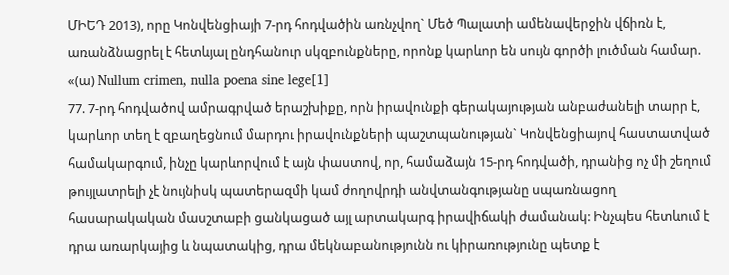ՄԻԵԴ 2013), որը Կոնվենցիայի 7-րդ հոդվածին առնչվող` Մեծ Պալատի ամենավերջին վճիռն է, առանձնացրել է հետևյալ ընդհանուր սկզբունքները, որոնք կարևոր են սույն գործի լուծման համար.
«(ա) Nullum crimen, nulla poena sine lege[1]
77. 7-րդ հոդվածով ամրագրված երաշխիքը, որն իրավունքի գերակայության անբաժանելի տարր է, կարևոր տեղ է զբաղեցնում մարդու իրավունքների պաշտպանության` Կոնվենցիայով հաստատված համակարգում, ինչը կարևորվում է այն փաստով, որ, համաձայն 15-րդ հոդվածի, դրանից ոչ մի շեղում թույլատրելի չէ նույնիսկ պատերազմի կամ ժողովրդի անվտանգությանը սպառնացող հասարակական մասշտաբի ցանկացած այլ արտակարգ իրավիճակի ժամանակ: Ինչպես հետևում է դրա առարկայից և նպատակից, դրա մեկնաբանությունն ու կիրառությունը պետք է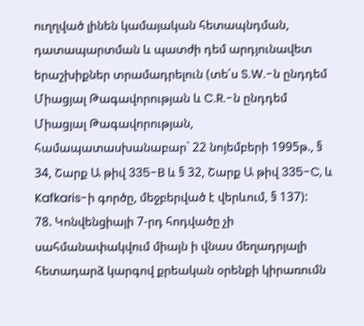ուղղված լինեն կամայական հետապնդման, դատապարտման և պատժի դեմ արդյունավետ երաշխիքներ տրամադրելուն (տե՛ս S.W.-ն ընդդեմ Միացյալ Թագավորության և C.R.-ն ընդդեմ Միացյալ Թագավորության, համապատասխանաբար` 22 նոյեմբերի 1995թ., § 34, Շարք Ա թիվ 335-B և § 32, Շարք Ա թիվ 335-C, և Kafkaris-ի գործը, մեջբերված է վերևում, § 137):
78. Կոնվենցիայի 7-րդ հոդվածը չի սահմանափակվում միայն ի վնաս մեղադրյալի հետադարձ կարգով քրեական օրենքի կիրառումն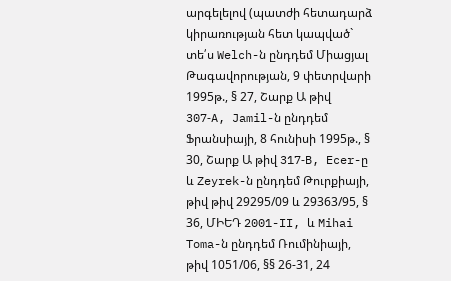արգելելով (պատժի հետադարձ կիրառության հետ կապված` տե՛ս Welch-ն ընդդեմ Միացյալ Թագավորության, 9 փետրվարի 1995թ., § 27, Շարք Ա թիվ 307‑A, Jamil-ն ընդդեմ Ֆրանսիայի, 8 հունիսի 1995թ., § 30, Շարք Ա թիվ 317‑B, Ecer-ը և Zeyrek-ն ընդդեմ Թուրքիայի, թիվ թիվ 29295/09 և 29363/95, § 36, ՄԻԵԴ 2001-II, և Mihai Toma-ն ընդդեմ Ռումինիայի, թիվ 1051/06, §§ 26-31, 24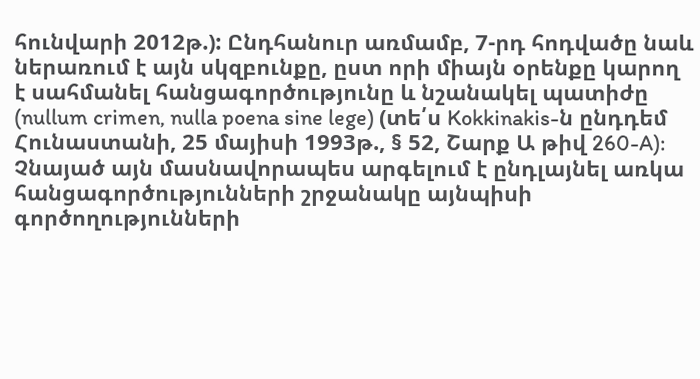հունվարի 2012թ.): Ընդհանուր առմամբ, 7-րդ հոդվածը նաև ներառում է այն սկզբունքը, ըստ որի միայն օրենքը կարող է սահմանել հանցագործությունը և նշանակել պատիժը (nullum crimen, nulla poena sine lege) (տե՛ս Kokkinakis-ն ընդդեմ Հունաստանի, 25 մայիսի 1993թ., § 52, Շարք Ա թիվ 260-A): Չնայած այն մասնավորապես արգելում է ընդլայնել առկա հանցագործությունների շրջանակը այնպիսի գործողությունների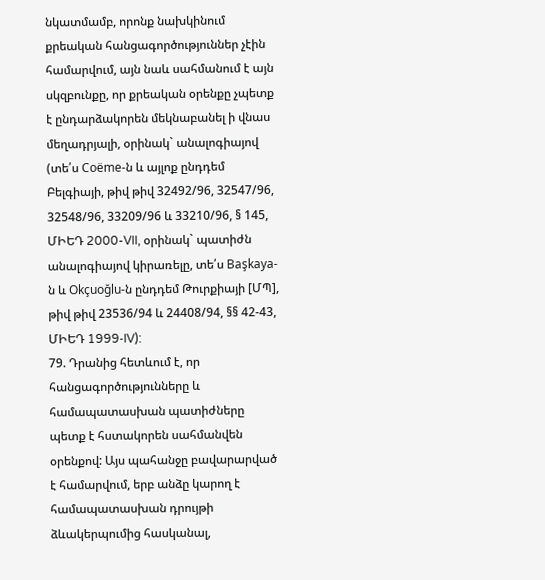նկատմամբ, որոնք նախկինում քրեական հանցագործություններ չէին համարվում, այն նաև սահմանում է այն սկզբունքը, որ քրեական օրենքը չպետք է ընդարձակորեն մեկնաբանել ի վնաս մեղադրյալի, օրինակ` անալոգիայով (տե՛ս Coëme-ն և այլոք ընդդեմ Բելգիայի, թիվ թիվ 32492/96, 32547/96, 32548/96, 33209/96 և 33210/96, § 145, ՄԻԵԴ 2000-VII, օրինակ` պատիժն անալոգիայով կիրառելը, տե՛ս Başkaya-ն և Okçuoğlu-ն ընդդեմ Թուրքիայի [ՄՊ], թիվ թիվ 23536/94 և 24408/94, §§ 42‑43, ՄԻԵԴ 1999‑IV):
79. Դրանից հետևում է, որ հանցագործությունները և համապատասխան պատիժները պետք է հստակորեն սահմանվեն օրենքով: Այս պահանջը բավարարված է համարվում, երբ անձը կարող է համապատասխան դրույթի ձևակերպումից հասկանալ,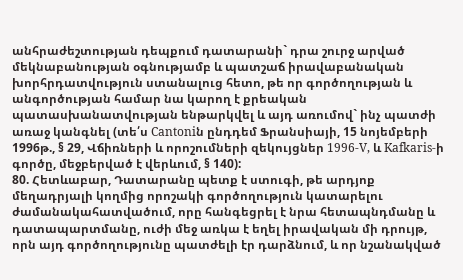անհրաժեշտության դեպքում դատարանի` դրա շուրջ արված մեկնաբանության օգնությամբ և պատշաճ իրավաբանական խորհրդատվություն ստանալուց հետո, թե որ գործողության և անգործության համար նա կարող է քրեական պատասխանատվության ենթարկվել և այդ առումով` ինչ պատժի առաջ կանգնել (տե՛ս Cantoniն ընդդեմ Ֆրանսիայի, 15 նոյեմբերի 1996թ., § 29, Վճիռների և որոշումների զեկույցներ 1996‑V, և Kafkaris-ի գործը, մեջբերված է վերևում, § 140):
80. Հետևաբար, Դատարանը պետք է ստուգի, թե արդյոք մեղադրյալի կողմից որոշակի գործողություն կատարելու ժամանակահատվածում, որը հանգեցրել է նրա հետապնդմանը և դատապարտմանը, ուժի մեջ առկա է եղել իրավական մի դրույթ, որն այդ գործողությունը պատժելի էր դարձնում, և որ նշանակված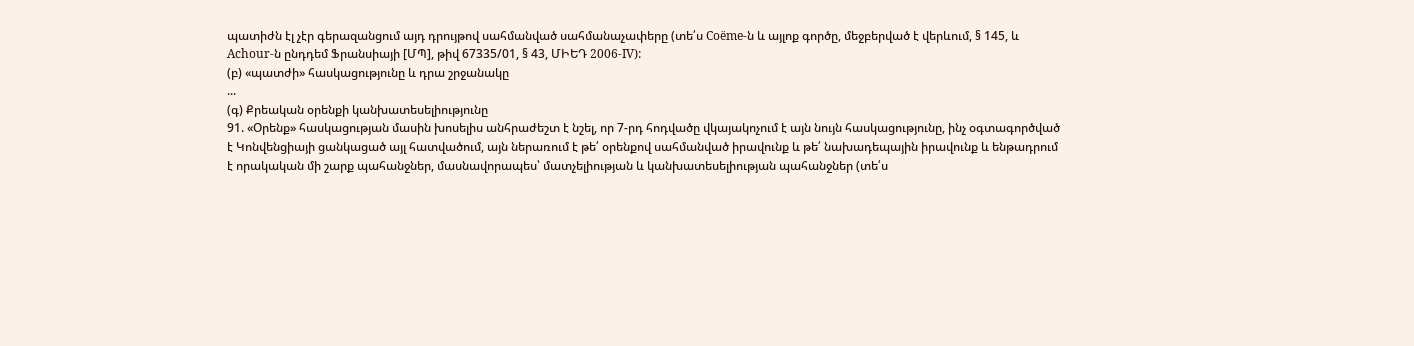պատիժն էլ չէր գերազանցում այդ դրույթով սահմանված սահմանաչափերը (տե՛ս Coëme-ն և այլոք գործը, մեջբերված է վերևում, § 145, և Achour-ն ընդդեմ Ֆրանսիայի [ՄՊ], թիվ 67335/01, § 43, ՄԻԵԴ 2006‑IV):
(բ) «պատժի» հասկացությունը և դրա շրջանակը
...
(գ) Քրեական օրենքի կանխատեսելիությունը
91. «Օրենք» հասկացության մասին խոսելիս անհրաժեշտ է նշել, որ 7-րդ հոդվածը վկայակոչում է այն նույն հասկացությունը, ինչ օգտագործված է Կոնվենցիայի ցանկացած այլ հատվածում, այն ներառում է թե՛ օրենքով սահմանված իրավունք և թե՛ նախադեպային իրավունք և ենթադրում է որակական մի շարք պահանջներ, մասնավորապես՝ մատչելիության և կանխատեսելիության պահանջներ (տե՛ս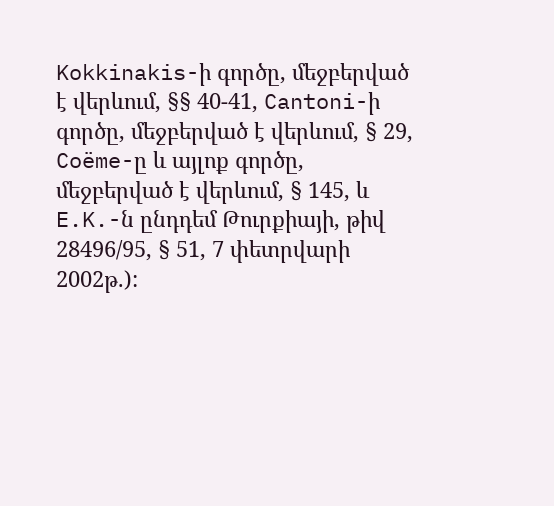Kokkinakis-ի գործը, մեջբերված է վերևում, §§ 40-41, Cantoni-ի գործը, մեջբերված է վերևում, § 29, Coëme-ը և այլոք գործը, մեջբերված է վերևում, § 145, և E.K.-ն ընդդեմ Թուրքիայի, թիվ 28496/95, § 51, 7 փետրվարի 2002թ.):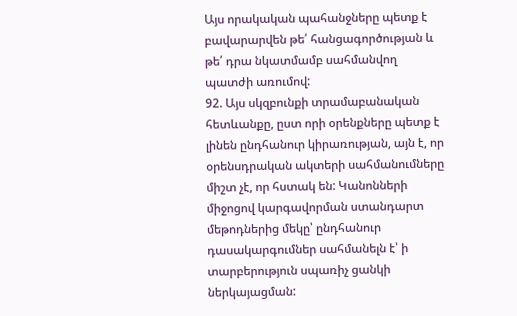Այս որակական պահանջները պետք է բավարարվեն թե՛ հանցագործության և թե՛ դրա նկատմամբ սահմանվող պատժի առումով:
92. Այս սկզբունքի տրամաբանական հետևանքը, ըստ որի օրենքները պետք է լինեն ընդհանուր կիրառության, այն է, որ օրենսդրական ակտերի սահմանումները միշտ չէ, որ հստակ են: Կանոնների միջոցով կարգավորման ստանդարտ մեթոդներից մեկը՝ ընդհանուր դասակարգումներ սահմանելն է՝ ի տարբերություն սպառիչ ցանկի ներկայացման: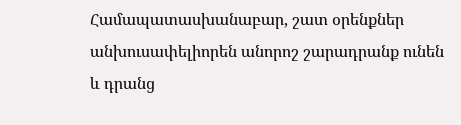Համապատասխանաբար, շատ օրենքներ անխուսափելիորեն անորոշ շարադրանք ունեն և դրանց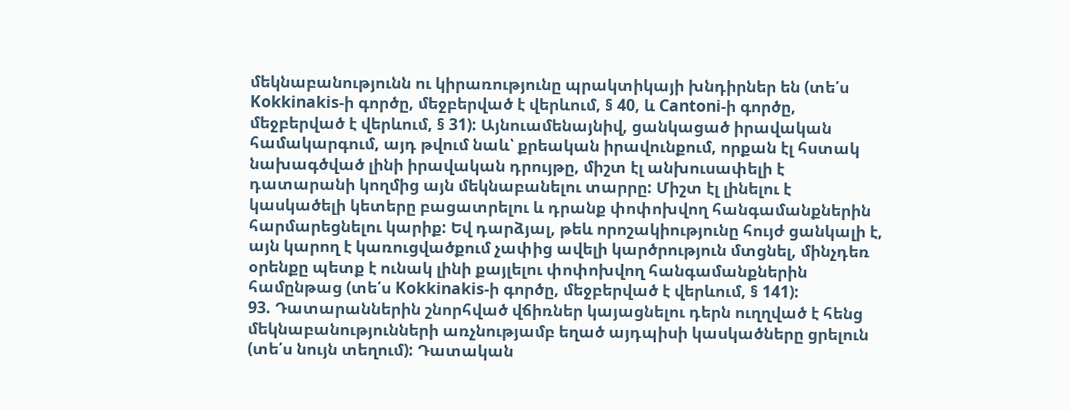մեկնաբանությունն ու կիրառությունը պրակտիկայի խնդիրներ են (տե՛ս Kokkinakis-ի գործը, մեջբերված է վերևում, § 40, և Cantoni-ի գործը, մեջբերված է վերևում, § 31): Այնուամենայնիվ, ցանկացած իրավական համակարգում, այդ թվում նաև՝ քրեական իրավունքում, որքան էլ հստակ նախագծված լինի իրավական դրույթը, միշտ էլ անխուսափելի է դատարանի կողմից այն մեկնաբանելու տարրը: Միշտ էլ լինելու է կասկածելի կետերը բացատրելու և դրանք փոփոխվող հանգամանքներին հարմարեցնելու կարիք: Եվ դարձյալ, թեև որոշակիությունը հույժ ցանկալի է, այն կարող է կառուցվածքում չափից ավելի կարծրություն մտցնել, մինչդեռ օրենքը պետք է ունակ լինի քայլելու փոփոխվող հանգամանքներին համընթաց (տե՛ս Kokkinakis-ի գործը, մեջբերված է վերևում, § 141):
93. Դատարաններին շնորհված վճիռներ կայացնելու դերն ուղղված է հենց մեկնաբանությունների առչնությամբ եղած այդպիսի կասկածները ցրելուն (տե՛ս նույն տեղում): Դատական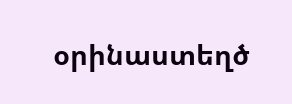օրինաստեղծ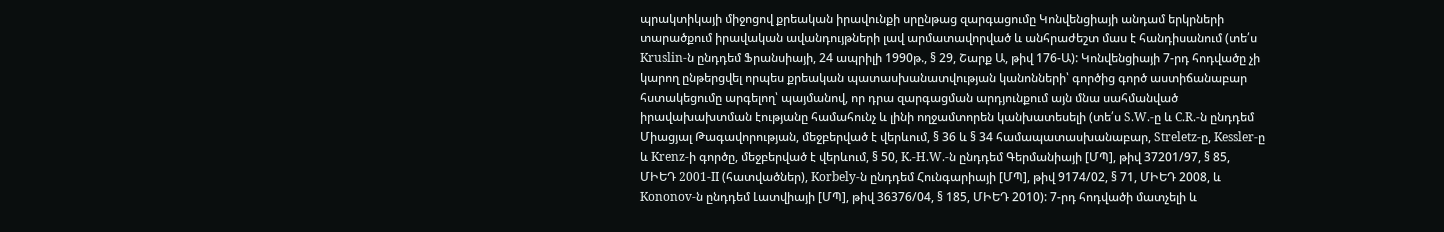պրակտիկայի միջոցով քրեական իրավունքի սրընթաց զարգացումը Կոնվենցիայի անդամ երկրների տարածքում իրավական ավանդույթների լավ արմատավորված և անհրաժեշտ մաս է հանդիսանում (տե՛ս Kruslin-ն ընդդեմ Ֆրանսիայի, 24 ապրիլի 1990թ., § 29, Շարք Ա, թիվ 176‑Ա): Կոնվենցիայի 7-րդ հոդվածը չի կարող ընթերցվել որպես քրեական պատասխանատվության կանոնների՝ գործից գործ աստիճանաբար հստակեցումը արգելող՝ պայմանով, որ դրա զարգացման արդյունքում այն մնա սահմանված իրավախախտման էությանը համահունչ և լինի ողջամտորեն կանխատեսելի (տե՛ս S.W.-ը և C.R.-ն ընդդեմ Միացյալ Թագավորության, մեջբերված է վերևում, § 36 և § 34 համապատասխանաբար, Streletz-ը, Kessler-ը և Krenz-ի գործը, մեջբերված է վերևում, § 50, K.-H.W.-ն ընդդեմ Գերմանիայի [ՄՊ], թիվ 37201/97, § 85, ՄԻԵԴ 2001-II (հատվածներ), Korbely-ն ընդդեմ Հունգարիայի [ՄՊ], թիվ 9174/02, § 71, ՄԻԵԴ 2008, և Kononov-ն ընդդեմ Լատվիայի [ՄՊ], թիվ 36376/04, § 185, ՄԻԵԴ 2010): 7-րդ հոդվածի մատչելի և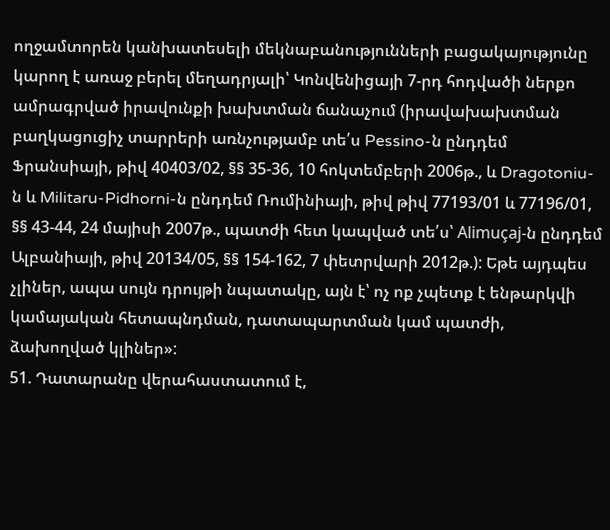ողջամտորեն կանխատեսելի մեկնաբանությունների բացակայությունը կարող է առաջ բերել մեղադրյալի՝ Կոնվենիցայի 7-րդ հոդվածի ներքո ամրագրված իրավունքի խախտման ճանաչում (իրավախախտման բաղկացուցիչ տարրերի առնչությամբ տե՛ս Pessino-ն ընդդեմ Ֆրանսիայի, թիվ 40403/02, §§ 35-36, 10 հոկտեմբերի 2006թ., և Dragotoniu-ն և Militaru-Pidhorni-ն ընդդեմ Ռումինիայի, թիվ թիվ 77193/01 և 77196/01, §§ 43-44, 24 մայիսի 2007թ., պատժի հետ կապված տե՛ս՝ Alimuçaj-ն ընդդեմ Ալբանիայի, թիվ 20134/05, §§ 154-162, 7 փետրվարի 2012թ.): Եթե այդպես չլիներ, ապա սույն դրույթի նպատակը, այն է՝ ոչ ոք չպետք է ենթարկվի կամայական հետապնդման, դատապարտման կամ պատժի, ձախողված կլիներ»:
51. Դատարանը վերահաստատում է,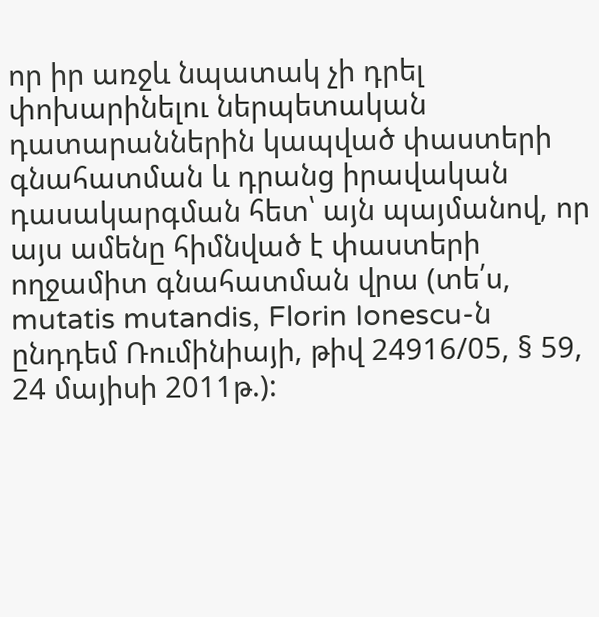որ իր առջև նպատակ չի դրել փոխարինելու ներպետական դատարաններին կապված փաստերի գնահատման և դրանց իրավական դասակարգման հետ՝ այն պայմանով, որ այս ամենը հիմնված է փաստերի ողջամիտ գնահատման վրա (տե՛ս, mutatis mutandis, Florin Ionescu-ն ընդդեմ Ռումինիայի, թիվ 24916/05, § 59, 24 մայիսի 2011թ.):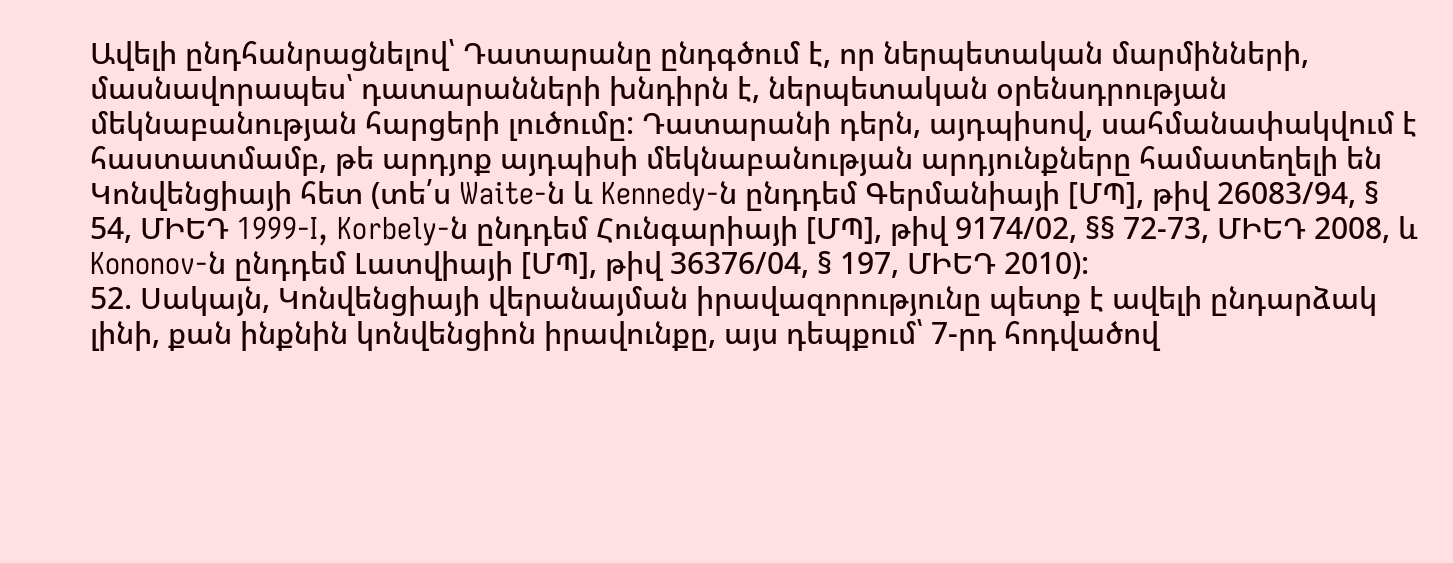Ավելի ընդհանրացնելով՝ Դատարանը ընդգծում է, որ ներպետական մարմինների, մասնավորապես՝ դատարանների խնդիրն է, ներպետական օրենսդրության մեկնաբանության հարցերի լուծումը: Դատարանի դերն, այդպիսով, սահմանափակվում է հաստատմամբ, թե արդյոք այդպիսի մեկնաբանության արդյունքները համատեղելի են Կոնվենցիայի հետ (տե՛ս Waite-ն և Kennedy-ն ընդդեմ Գերմանիայի [ՄՊ], թիվ 26083/94, § 54, ՄԻԵԴ 1999‑I, Korbely-ն ընդդեմ Հունգարիայի [ՄՊ], թիվ 9174/02, §§ 72-73, ՄԻԵԴ 2008, և Kononov-ն ընդդեմ Լատվիայի [ՄՊ], թիվ 36376/04, § 197, ՄԻԵԴ 2010):
52. Սակայն, Կոնվենցիայի վերանայման իրավազորությունը պետք է ավելի ընդարձակ լինի, քան ինքնին կոնվենցիոն իրավունքը, այս դեպքում՝ 7-րդ հոդվածով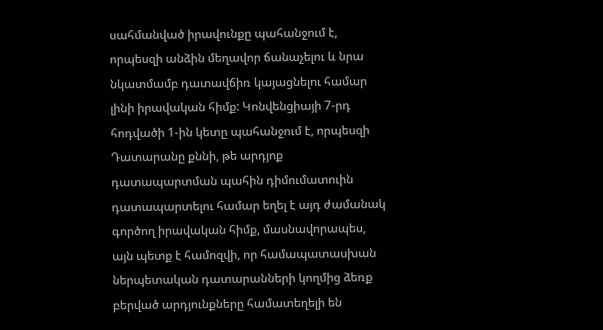սահմանված իրավունքը պահանջում է, որպեսզի անձին մեղավոր ճանաչելու և նրա նկատմամբ դատավճիռ կայացնելու համար լինի իրավական հիմք: Կոնվենցիայի 7-րդ հոդվածի 1-ին կետը պահանջում է, որպեսզի Դատարանը քննի, թե արդյոք դատապարտման պահին դիմումատուին դատապարտելու համար եղել է այդ ժամանակ գործող իրավական հիմք, մասնավորապես, այն պետք է համոզվի, որ համապատասխան ներպետական դատարանների կողմից ձեռք բերված արդյունքները համատեղելի են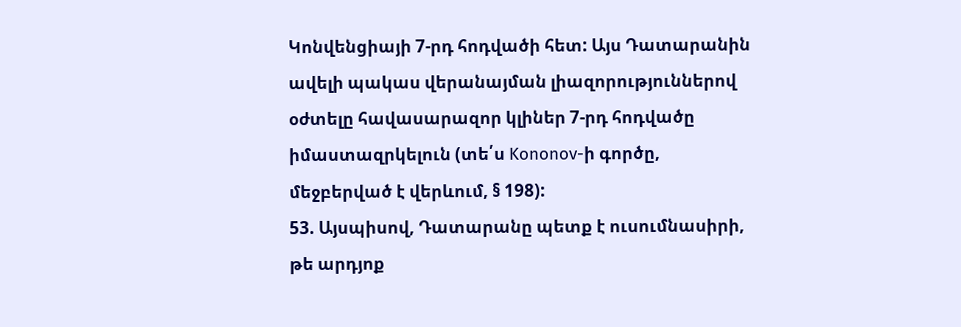Կոնվենցիայի 7-րդ հոդվածի հետ: Այս Դատարանին ավելի պակաս վերանայման լիազորություններով օժտելը հավասարազոր կլիներ 7-րդ հոդվածը իմաստազրկելուն (տե՛ս Kononov-ի գործը, մեջբերված է վերևում, § 198):
53. Այսպիսով, Դատարանը պետք է ուսումնասիրի, թե արդյոք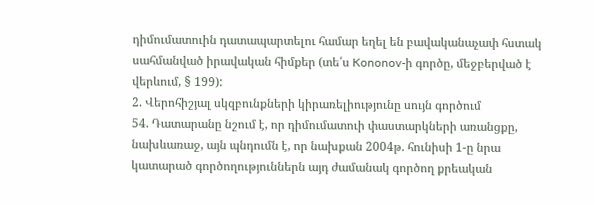դիմումատուին դատապարտելու համար եղել են բավականաչափ հստակ սահմանված իրավական հիմքեր (տե՛ս Kononov-ի գործը, մեջբերված է վերևում, § 199):
2. Վերոհիշյալ սկզբունքների կիրառելիությունը սույն գործում
54. Դատարանը նշում է, որ դիմումատուի փաստարկների առանցքը, նախևառաջ, այն պնդումն է, որ նախքան 2004թ. հունիսի 1-ը նրա կատարած գործողություններն այդ ժամանակ գործող քրեական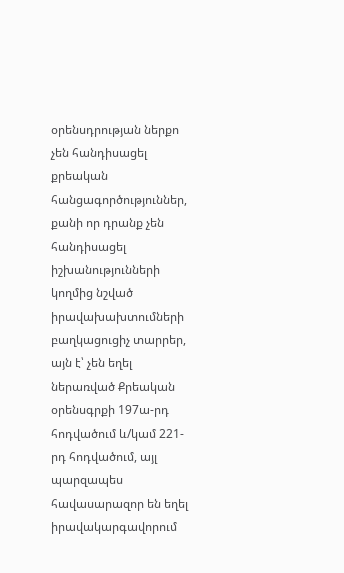օրենսդրության ներքո չեն հանդիսացել քրեական հանցագործություններ, քանի որ դրանք չեն հանդիսացել իշխանությունների կողմից նշված իրավախախտումների բաղկացուցիչ տարրեր, այն է՝ չեն եղել ներառված Քրեական օրենսգրքի 197ա-րդ հոդվածում և/կամ 221-րդ հոդվածում, այլ պարզապես հավասարազոր են եղել իրավակարգավորում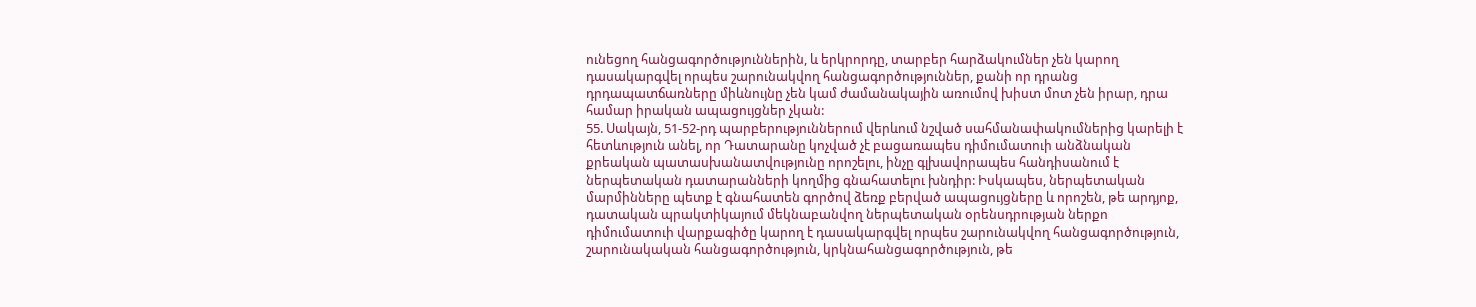ունեցող հանցագործություններին, և երկրորդը, տարբեր հարձակումներ չեն կարող դասակարգվել որպես շարունակվող հանցագործություններ, քանի որ դրանց դրդապատճառները միևնույնը չեն կամ ժամանակային առումով խիստ մոտ չեն իրար, դրա համար իրական ապացույցներ չկան:
55. Սակայն, 51-52-րդ պարբերություններում վերևում նշված սահմանափակումներից կարելի է հետևություն անել, որ Դատարանը կոչված չէ բացառապես դիմումատուի անձնական քրեական պատասխանատվությունը որոշելու, ինչը գլխավորապես հանդիսանում է ներպետական դատարանների կողմից գնահատելու խնդիր: Իսկապես, ներպետական մարմինները պետք է գնահատեն գործով ձեռք բերված ապացույցները և որոշեն, թե արդյոք, դատական պրակտիկայում մեկնաբանվող ներպետական օրենսդրության ներքո դիմումատուի վարքագիծը կարող է դասակարգվել որպես շարունակվող հանցագործություն, շարունակական հանցագործություն, կրկնահանցագործություն, թե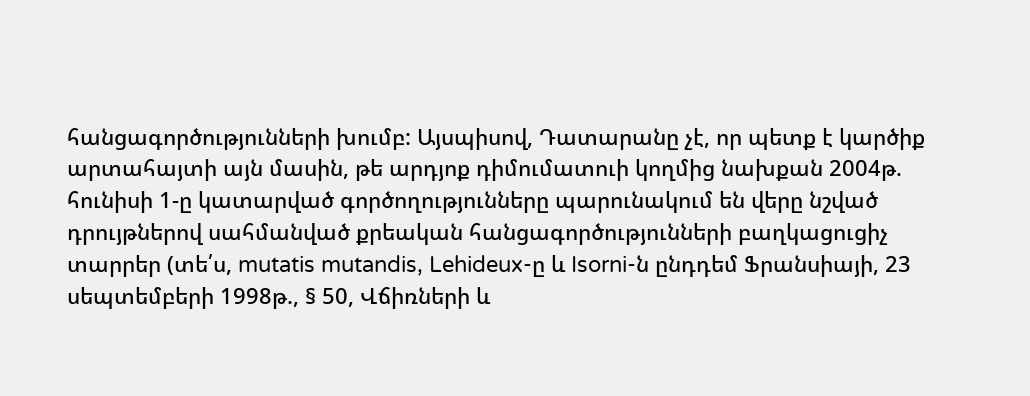հանցագործությունների խումբ: Այսպիսով, Դատարանը չէ, որ պետք է կարծիք արտահայտի այն մասին, թե արդյոք դիմումատուի կողմից նախքան 2004թ. հունիսի 1-ը կատարված գործողությունները պարունակում են վերը նշված դրույթներով սահմանված քրեական հանցագործությունների բաղկացուցիչ տարրեր (տե՛ս, mutatis mutandis, Lehideux-ը և Isorni-ն ընդդեմ Ֆրանսիայի, 23 սեպտեմբերի 1998թ., § 50, Վճիռների և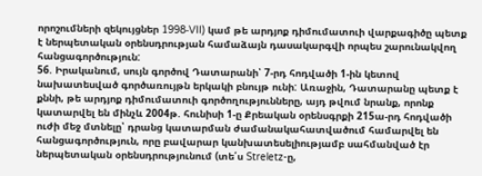որոշումների զեկույցներ 1998‑VII) կամ թե արդյոք դիմումատուի վարքագիծը պետք է ներպետական օրենսդրության համաձայն դասակարգվի որպես շարունակվող հանցագործություն:
56. Իրականում, սույն գործով Դատարանի՝ 7-րդ հոդվածի 1-ին կետով նախատեսված գործառույթն երկակի բնույթ ունի: Առաջին, Դատարանը պետք է քննի, թե արդյոք դիմումատուի գործողությունները, այդ թվում նրանք, որոնք կատարվել են մինչև 2004թ. հունիսի 1-ը Քրեական օրենսգրքի 215ա-րդ հոդվածի ուժի մեջ մտնելը՝ դրանց կատարման ժամանակահատվածում համարվել են հանցագործություն, որը բավարար կանխատեսելիությամբ սահմանված էր ներպետական օրենսդրությունում (տե՛ս Streletz-ը,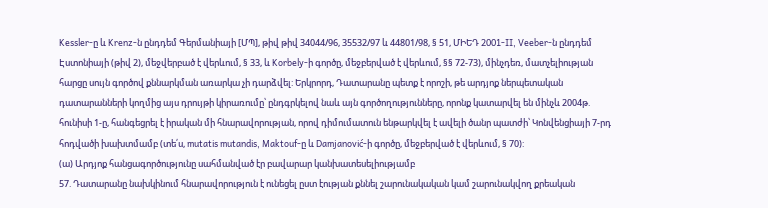Kessler-ը և Krenz-ն ընդդեմ Գերմանիայի [ՄՊ], թիվ թիվ 34044/96, 35532/97 և 44801/98, § 51, ՄԻԵԴ 2001‑II, Veeber-ն ընդդեմ Էստոնիայի (թիվ 2), մեջվերբած է վերևում, § 33, և Korbely-ի գործը, մեջբերված է վերևում, §§ 72-73), մինչդեռ, մատչելիության հարցը սույն գործով քննարկման առարկա չի դարձվել: Երկրորդ, Դատարանը պետք է որոշի, թե արդյոք ներպետական դատարանների կողմից այս դրույթի կիրառումը՝ ընդգրկելով նաև այն գործողությունները, որոնք կատարվել են մինչև 2004թ. հունիսի 1-ը, հանգեցրել է իրական մի հնարավորության, որով դիմումատուն ենթարկվել է ավելի ծանր պատժի՝ Կոնվենցիայի 7-րդ հոդվածի խախտմամբ (տե՛ս, mutatis mutandis, Maktouf-ը և Damjanović-ի գործը, մեջբերված է վերևում, § 70):
(ա) Արդյոք հանցագործությունը սահմանված էր բավարար կանխատեսելիությամբ
57. Դատարանը նախկինում հնարավորություն է ունեցել ըստ էության քննել շարունակական կամ շարունակվող քրեական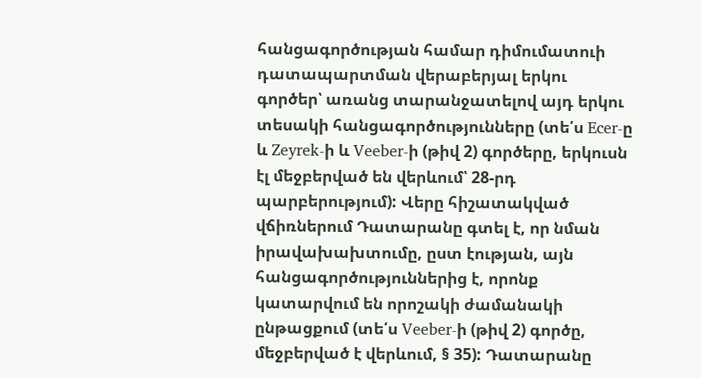հանցագործության համար դիմումատուի դատապարտման վերաբերյալ երկու գործեր՝ առանց տարանջատելով այդ երկու տեսակի հանցագործությունները (տե՛ս Ecer-ը և Zeyrek-ի և Veeber-ի (թիվ 2) գործերը, երկուսն էլ մեջբերված են վերևում՝ 28-րդ պարբերությում): Վերը հիշատակված վճիռներում Դատարանը գտել է, որ նման իրավախախտումը, ըստ էության, այն հանցագործություններից է, որոնք կատարվում են որոշակի ժամանակի ընթացքում (տե՛ս Veeber-ի (թիվ 2) գործը, մեջբերված է վերևում, § 35): Դատարանը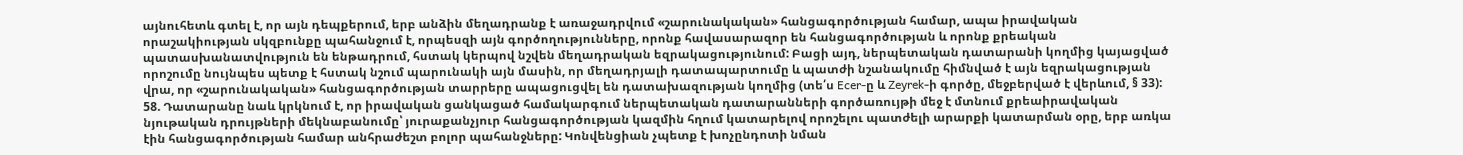այնուհետև գտել է, որ այն դեպքերում, երբ անձին մեղադրանք է առաջադրվում «շարունակական» հանցագործության համար, ապա իրավական որաշակիության սկզբունքը պահանջում է, որպեսզի այն գործողությունները, որոնք հավասարազոր են հանցագործության և որոնք քրեական պատասխանատվություն են ենթադրում, հստակ կերպով նշվեն մեղադրական եզրակացությունում: Բացի այդ, ներպետական դատարանի կողմից կայացված որոշումը նույնպես պետք է հստակ նշում պարունակի այն մասին, որ մեղադրյալի դատապարտումը և պատժի նշանակումը հիմնված է այն եզրակացության վրա, որ «շարունակական» հանցագործության տարրերը ապացուցվել են դատախազության կողմից (տե՛ս Ecer-ը և Zeyrek-ի գործը, մեջբերված է վերևում, § 33):
58. Դատարանը նաև կրկնում է, որ իրավական ցանկացած համակարգում ներպետական դատարանների գործառույթի մեջ է մտնում քրեաիրավական նյութական դրույթների մեկնաբանումը՝ յուրաքանչյուր հանցագործության կազմին հղում կատարելով որոշելու պատժելի արարքի կատարման օրը, երբ առկա էին հանցագործության համար անհրաժեշտ բոլոր պահանջները: Կոնվենցիան չպետք է խոչընդոտի նման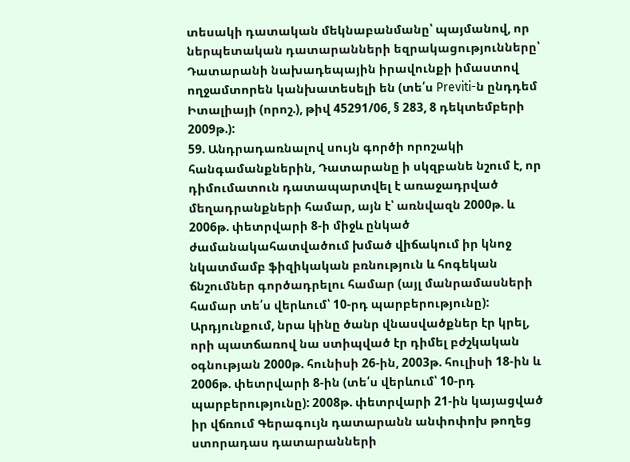տեսակի դատական մեկնաբանմանը՝ պայմանով, որ ներպետական դատարանների եզրակացությունները՝ Դատարանի նախադեպային իրավունքի իմաստով ողջամտորեն կանխատեսելի են (տե՛ս Previti-ն ընդդեմ Իտալիայի (որոշ.), թիվ 45291/06, § 283, 8 դեկտեմբերի 2009թ.):
59. Անդրադառնալով սույն գործի որոշակի հանգամանքներին, Դատարանը ի սկզբանե նշում է, որ դիմումատուն դատապարտվել է առաջադրված մեղադրանքների համար, այն է՝ առնվազն 2000թ. և 2006թ. փետրվարի 8-ի միջև ընկած ժամանակահատվածում խմած վիճակում իր կնոջ նկատմամբ ֆիզիկական բռնություն և հոգեկան ճնշումներ գործադրելու համար (այլ մանրամասների համար տե՛ս վերևում՝ 10-րդ պարբերությունը): Արդյունքում, նրա կինը ծանր վնասվածքներ էր կրել, որի պատճառով նա ստիպված էր դիմել բժշկական օգնության 2000թ. հունիսի 26-ին, 2003թ. հուլիսի 18-ին և 2006թ. փետրվարի 8-ին (տե՛ս վերևում՝ 10-րդ պարբերությունը): 2008թ. փետրվարի 21-ին կայացված իր վճռում Գերագույն դատարանն անփոփոխ թողեց ստորադաս դատարանների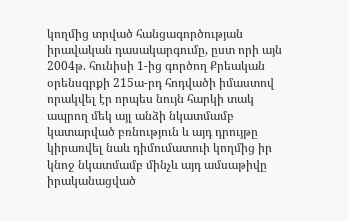կողմից տրված հանցագործության իրավական դասակարգումը, ըստ որի այն 2004թ. հունիսի 1-ից գործող Քրեական օրենսգրքի 215ա-րդ հոդվածի իմաստով որակվել էր որպես նույն հարկի տակ ապրող մեկ այլ անձի նկատմամբ կատարված բռնություն և այդ դրույթը կիրառվել նաև դիմումատուի կողմից իր կնոջ նկատմամբ մինչև այդ ամսաթիվը իրականացված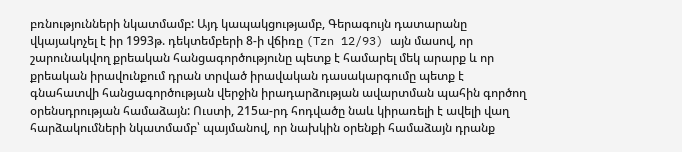բռնությունների նկատմամբ: Այդ կապակցությամբ, Գերագույն դատարանը վկայակոչել է իր 1993թ. դեկտեմբերի 8-ի վճիռը (Tzn 12/93) այն մասով, որ շարունակվող քրեական հանցագործությունը պետք է համարել մեկ արարք և որ քրեական իրավունքում դրան տրված իրավական դասակարգումը պետք է գնահատվի հանցագործության վերջին իրադարձության ավարտման պահին գործող օրենսդրության համաձայն: Ուստի, 215ա-րդ հոդվածը նաև կիրառելի է ավելի վաղ հարձակումների նկատմամբ՝ պայմանով, որ նախկին օրենքի համաձայն դրանք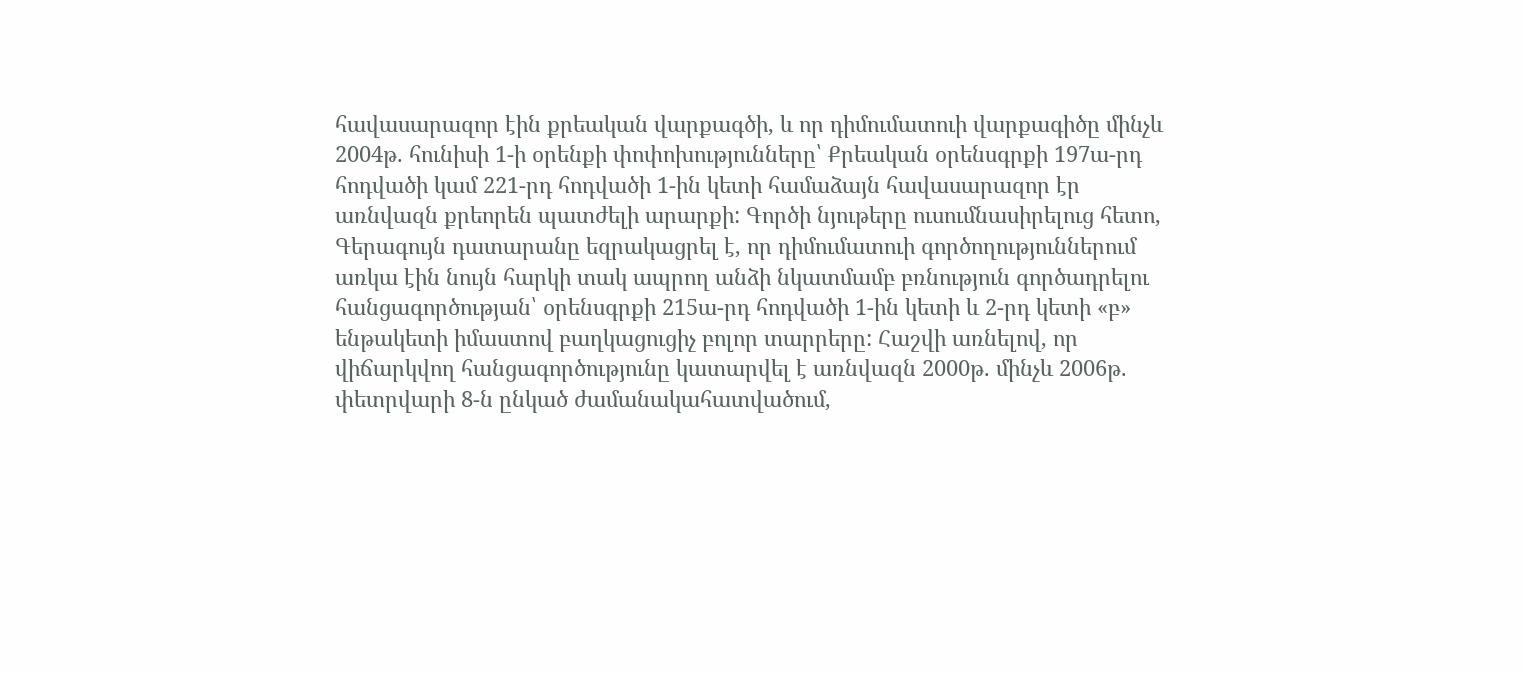հավասարազոր էին քրեական վարքագծի, և որ դիմումատուի վարքագիծը մինչև 2004թ. հունիսի 1-ի օրենքի փոփոխությունները՝ Քրեական օրենսգրքի 197ա-րդ հոդվածի կամ 221-րդ հոդվածի 1-ին կետի համաձայն հավասարազոր էր առնվազն քրեորեն պատժելի արարքի: Գործի նյութերը ուսումնասիրելուց հետո, Գերագույն դատարանը եզրակացրել է, որ դիմումատուի գործողություններում առկա էին նույն հարկի տակ ապրող անձի նկատմամբ բռնություն գործադրելու հանցագործության՝ օրենսգրքի 215ա-րդ հոդվածի 1-ին կետի և 2-րդ կետի «բ» ենթակետի իմաստով բաղկացուցիչ բոլոր տարրերը: Հաշվի առնելով, որ վիճարկվող հանցագործությունը կատարվել է առնվազն 2000թ. մինչև 2006թ. փետրվարի 8-ն ընկած ժամանակահատվածում,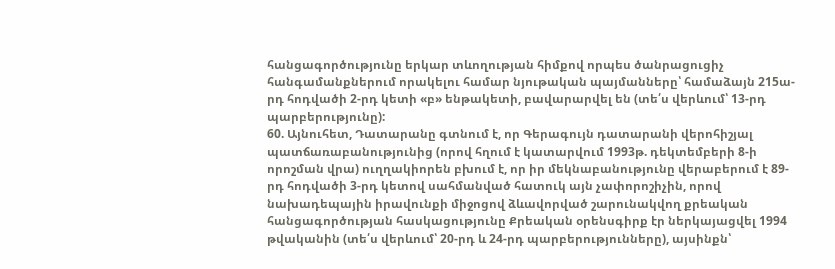հանցագործությունը երկար տևողության հիմքով որպես ծանրացուցիչ հանգամանքներում որակելու համար նյութական պայմանները՝ համաձայն 215ա-րդ հոդվածի 2-րդ կետի «բ» ենթակետի, բավարարվել են (տե՛ս վերևում՝ 13-րդ պարբերությունը):
60. Այնուհետ, Դատարանը գտնում է, որ Գերագույն դատարանի վերոհիշյալ պատճառաբանությունից (որով հղում է կատարվում 1993թ. դեկտեմբերի 8-ի որոշման վրա) ուղղակիորեն բխում է, որ իր մեկնաբանությունը վերաբերում է 89-րդ հոդվածի 3-րդ կետով սահմանված հատուկ այն չափորոշիչին, որով նախադեպային իրավունքի միջոցով ձևավորված շարունակվող քրեական հանցագործության հասկացությունը Քրեական օրենսգիրք էր ներկայացվել 1994 թվականին (տե՛ս վերևում՝ 20-րդ և 24-րդ պարբերությունները), այսինքն՝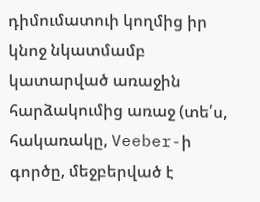դիմումատուի կողմից իր կնոջ նկատմամբ կատարված առաջին հարձակումից առաջ (տե՛ս, հակառակը, Veeber-ի գործը, մեջբերված է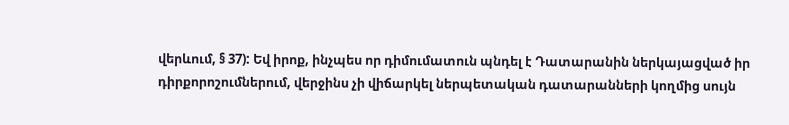վերևում, § 37): Եվ իրոք, ինչպես որ դիմումատուն պնդել է Դատարանին ներկայացված իր դիրքորոշումներում, վերջինս չի վիճարկել ներպետական դատարանների կողմից սույն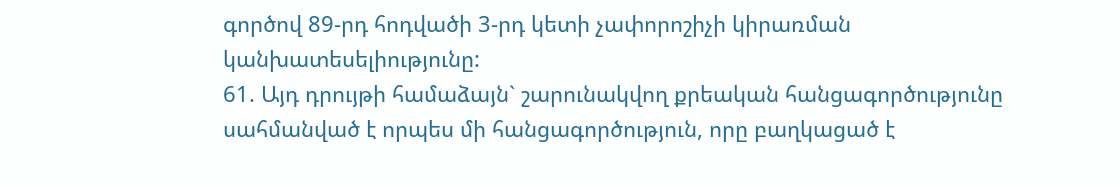գործով 89-րդ հոդվածի 3-րդ կետի չափորոշիչի կիրառման կանխատեսելիությունը:
61. Այդ դրույթի համաձայն` շարունակվող քրեական հանցագործությունը սահմանված է որպես մի հանցագործություն, որը բաղկացած է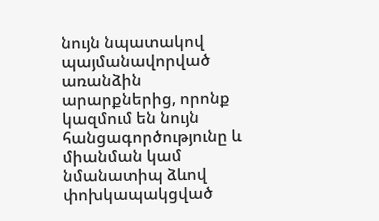նույն նպատակով պայմանավորված առանձին արարքներից, որոնք կազմում են նույն հանցագործությունը և միանման կամ նմանատիպ ձևով փոխկապակցված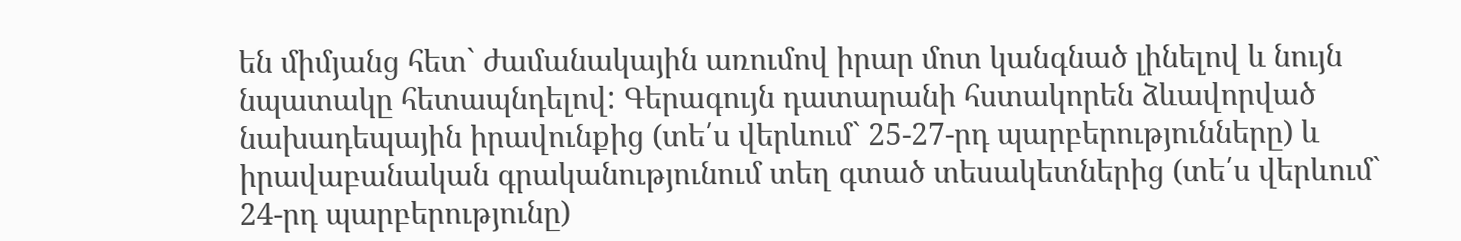են միմյանց հետ` ժամանակային առումով իրար մոտ կանգնած լինելով և նույն նպատակը հետապնդելով: Գերագույն դատարանի հստակորեն ձևավորված նախադեպային իրավունքից (տե՛ս վերևում` 25-27-րդ պարբերությունները) և իրավաբանական գրականությունում տեղ գտած տեսակետներից (տե՛ս վերևում` 24-րդ պարբերությունը)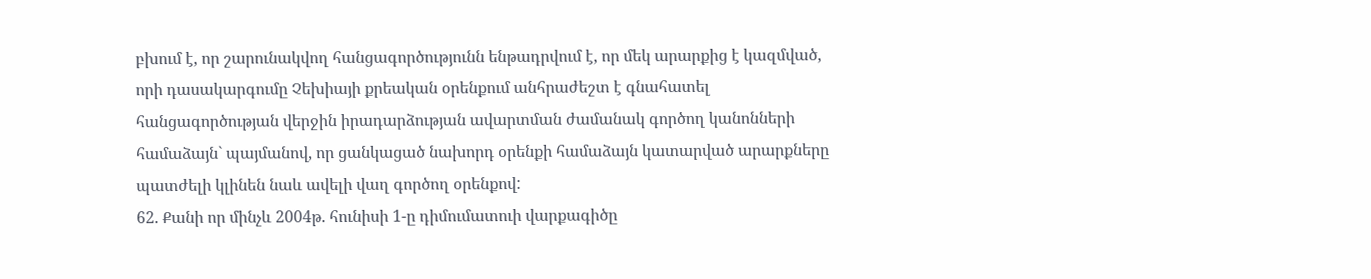բխում է, որ շարունակվող հանցագործությունն ենթադրվում է, որ մեկ արարքից է կազմված, որի դասակարգումը Չեխիայի քրեական օրենքում անհրաժեշտ է գնահատել հանցագործության վերջին իրադարձության ավարտման ժամանակ գործող կանոնների համաձայն` պայմանով, որ ցանկացած նախորդ օրենքի համաձայն կատարված արարքները պատժելի կլինեն նաև ավելի վաղ գործող օրենքով:
62. Քանի որ մինչև 2004թ. հունիսի 1-ը դիմումատուի վարքագիծը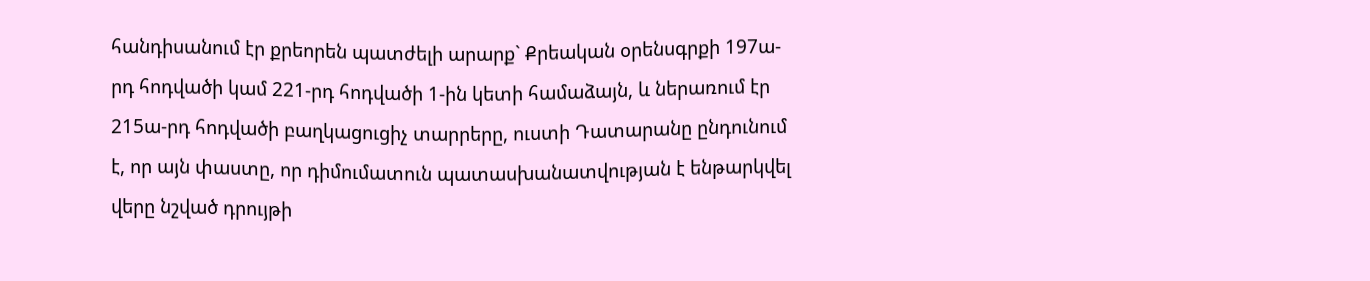հանդիսանում էր քրեորեն պատժելի արարք` Քրեական օրենսգրքի 197ա-րդ հոդվածի կամ 221-րդ հոդվածի 1-ին կետի համաձայն, և ներառում էր 215ա-րդ հոդվածի բաղկացուցիչ տարրերը, ուստի Դատարանը ընդունում է, որ այն փաստը, որ դիմումատուն պատասխանատվության է ենթարկվել վերը նշված դրույթի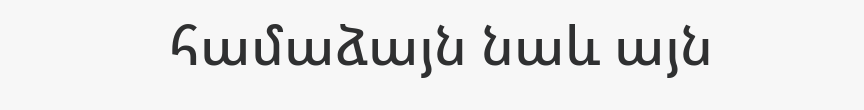համաձայն նաև այն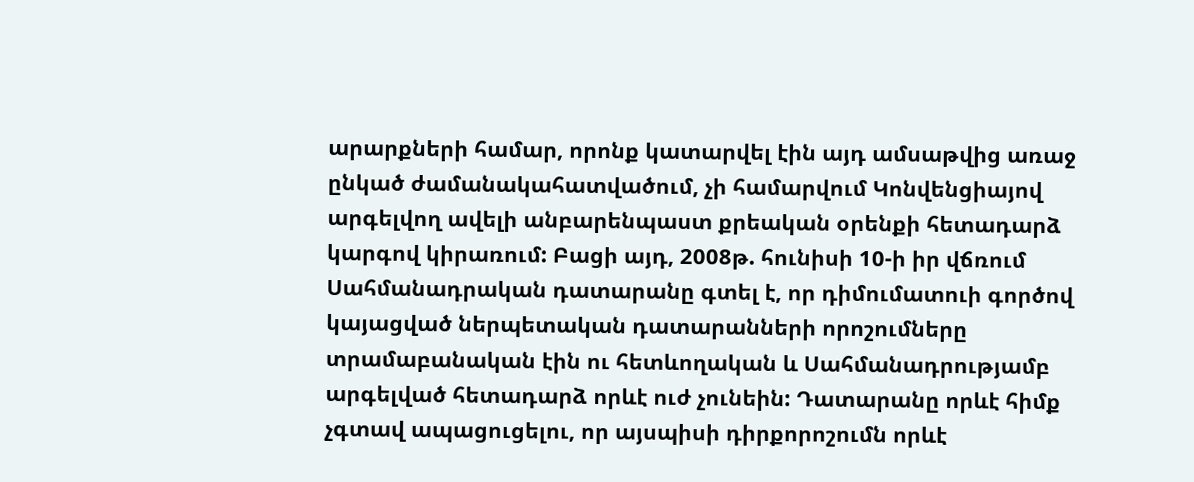արարքների համար, որոնք կատարվել էին այդ ամսաթվից առաջ ընկած ժամանակահատվածում, չի համարվում Կոնվենցիայով արգելվող ավելի անբարենպաստ քրեական օրենքի հետադարձ կարգով կիրառում: Բացի այդ, 2008թ. հունիսի 10-ի իր վճռում Սահմանադրական դատարանը գտել է, որ դիմումատուի գործով կայացված ներպետական դատարանների որոշումները տրամաբանական էին ու հետևողական և Սահմանադրությամբ արգելված հետադարձ որևէ ուժ չունեին: Դատարանը որևէ հիմք չգտավ ապացուցելու, որ այսպիսի դիրքորոշումն որևէ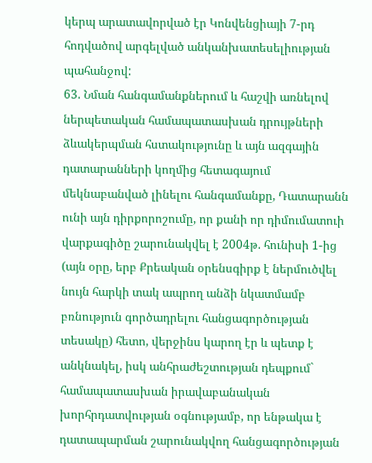կերպ արատավորված էր Կոնվենցիայի 7-րդ հոդվածով արգելված անկանխատեսելիության պահանջով:
63. Նման հանգամանքներում և հաշվի առնելով ներպետական համապատասխան դրույթների ձևակերպման հստակությունը և այն ազգային դատարանների կողմից հետագայում մեկնաբանված լինելու հանգամանքը, Դատարանն ունի այն դիրքորոշումը, որ քանի որ դիմումատուի վարքագիծը շարունակվել է 2004թ. հունիսի 1-ից (այն օրը, երբ Քրեական օրենսգիրք է ներմուծվել նույն հարկի տակ ապրող անձի նկատմամբ բռնություն գործադրելու հանցագործության տեսակը) հետո, վերջինս կարող էր և պետք է անկնակել, իսկ անհրաժեշտության դեպքում` համապատասխան իրավաբանական խորհրդատվության օգնությամբ, որ ենթակա է դատապարման շարունակվող հանցագործության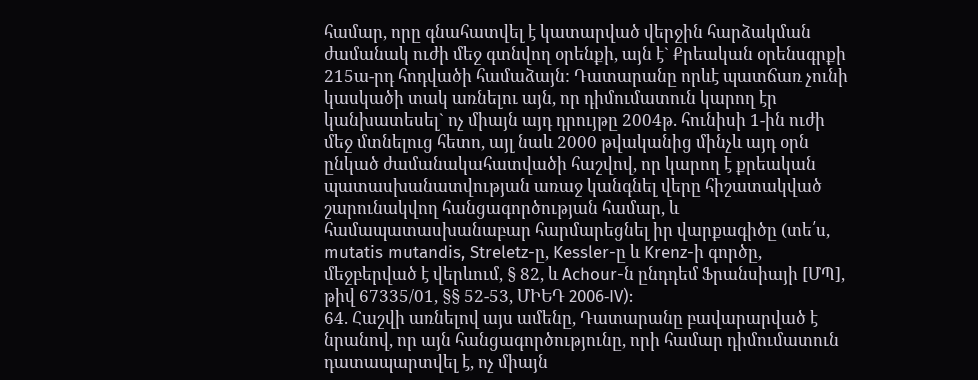համար, որը գնահատվել է կատարված վերջին հարձակման ժամանակ ուժի մեջ գտնվող օրենքի, այն է` Քրեական օրենսգրքի 215ա-րդ հոդվածի համաձայն: Դատարանը որևէ պատճառ չունի կասկածի տակ առնելու այն, որ դիմումատուն կարող էր կանխատեսել` ոչ միայն այդ դրույթը 2004թ. հունիսի 1-ին ուժի մեջ մտնելուց հետո, այլ նաև 2000 թվականից մինչև այդ օրն ընկած ժամանակահատվածի հաշվով, որ կարող է քրեական պատասխանատվության առաջ կանգնել վերը հիշատակված շարունակվող հանցագործության համար, և համապատասխանաբար հարմարեցնել իր վարքագիծը (տե՛ս, mutatis mutandis, Streletz-ը, Kessler-ը և Krenz-ի գործը, մեջբերված է վերևում, § 82, և Achour-ն ընդդեմ Ֆրանսիայի [ՄՊ], թիվ 67335/01, §§ 52-53, ՄԻԵԴ 2006‑IV):
64. Հաշվի առնելով այս ամենը, Դատարանը բավարարված է նրանով, որ այն հանցագործությունը, որի համար դիմումատուն դատապարտվել է, ոչ միայն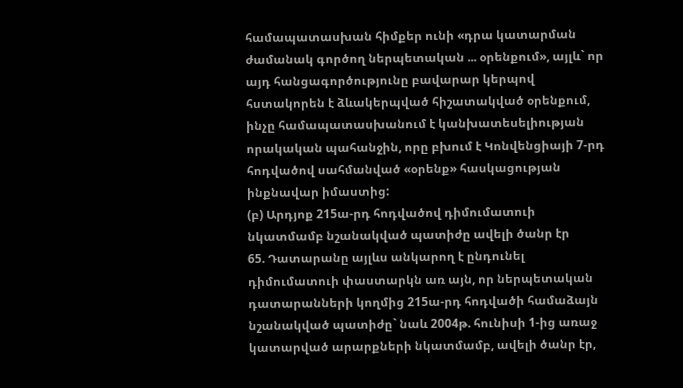համապատասխան հիմքեր ունի «դրա կատարման ժամանակ գործող ներպետական ... օրենքում», այլև` որ այդ հանցագործությունը բավարար կերպով հստակորեն է ձևակերպված հիշատակված օրենքում, ինչը համապատասխանում է կանխատեսելիության որակական պահանջին, որը բխում է Կոնվենցիայի 7-րդ հոդվածով սահմանված «օրենք» հասկացության ինքնավար իմաստից:
(բ) Արդյոք 215ա-րդ հոդվածով դիմումատուի նկատմամբ նշանակված պատիժը ավելի ծանր էր
65. Դատարանը այլևս անկարող է ընդունել դիմումատուի փաստարկն առ այն, որ ներպետական դատարանների կողմից 215ա-րդ հոդվածի համաձայն նշանակված պատիժը` նաև 2004թ. հունիսի 1-ից առաջ կատարված արարքների նկատմամբ, ավելի ծանր էր,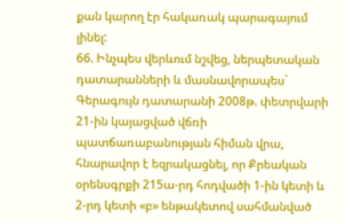քան կարող էր հակառակ պարագայում լինել:
66. Ինչպես վերևում նշվեց, ներպետական դատարանների և մասնավորապես` Գերագույն դատարանի 2008թ. փետրվարի 21-ին կայացված վճռի պատճառաբանության հիման վրա, հնարավոր է եզրակացնել, որ Քրեական օրենսգրքի 215ա-րդ հոդվածի 1-ին կետի և 2-րդ կետի «բ» ենթակետով սահմանված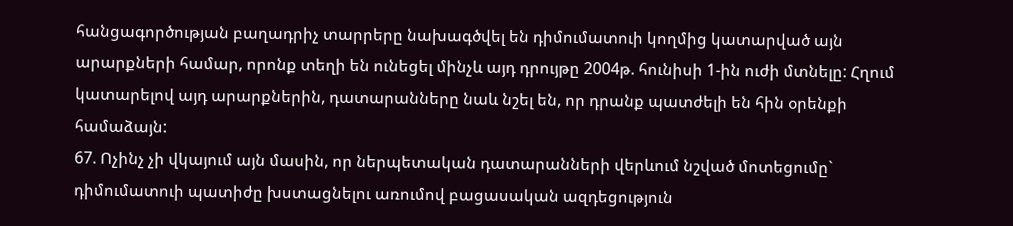հանցագործության բաղադրիչ տարրերը նախագծվել են դիմումատուի կողմից կատարված այն արարքների համար, որոնք տեղի են ունեցել մինչև այդ դրույթը 2004թ. հունիսի 1-ին ուժի մտնելը: Հղում կատարելով այդ արարքներին, դատարանները նաև նշել են, որ դրանք պատժելի են հին օրենքի համաձայն:
67. Ոչինչ չի վկայում այն մասին, որ ներպետական դատարանների վերևում նշված մոտեցումը` դիմումատուի պատիժը խստացնելու առումով բացասական ազդեցություն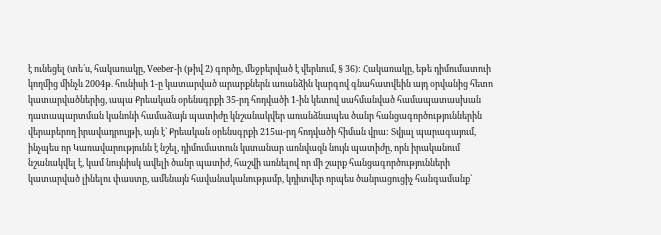է ունեցել (տե՛ս, հակառակը, Veeber-ի (թիվ 2) գործը, մեջբերված է վերևում, § 36): Հակառակը, եթե դիմումատուի կողմից մինչև 2004թ. հունիսի 1-ը կատարված արարքներն առանձին կարգով գնահատվեին այդ օրվանից հետո կատարվածներից, ապա Քրեական օրենսգրքի 35-րդ հոդվածի 1-ին կետով սահմանված համապատասխան դատապարտման կանոնի համաձայն պատիժը կնշանակվեր առանձնապես ծանր հանցագործություններին վերաբերող իրավադրույթի, այն է` Քրեական օրենսգրքի 215ա-րդ հոդվածի հիման վրա: Տվյալ պարագայում, ինչպես որ Կառավարությունն է նշել, դիմումատուն կստանար առնվազն նույն պատիժը, որն իրականում նշանակվել է, կամ նույնիսկ ավելի ծանր պատիժ, հաշվի առնելով որ մի շարք հանցագործությունների կատարված լինելու փաստը, ամենայն հավանականությամբ, կդիտվեր որպես ծանրացուցիչ հանգամանք`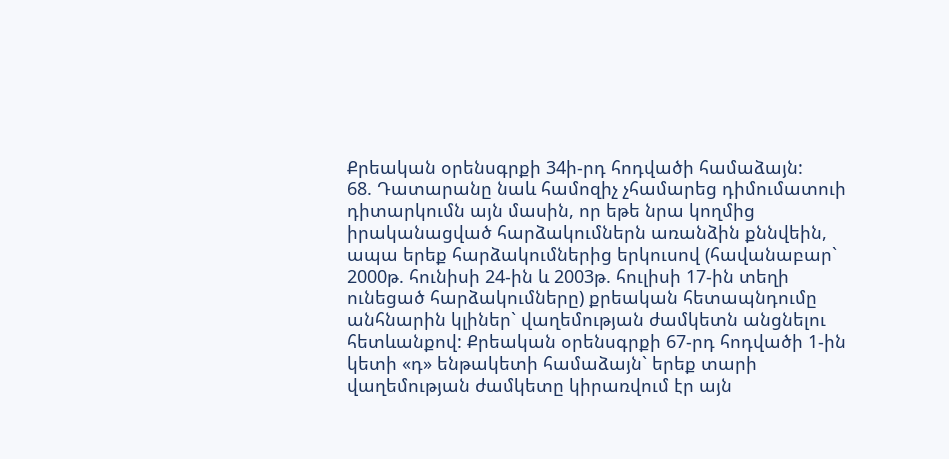Քրեական օրենսգրքի 34ի-րդ հոդվածի համաձայն:
68. Դատարանը նաև համոզիչ չհամարեց դիմումատուի դիտարկումն այն մասին, որ եթե նրա կողմից իրականացված հարձակումներն առանձին քննվեին, ապա երեք հարձակումներից երկուսով (հավանաբար` 2000թ. հունիսի 24-ին և 2003թ. հուլիսի 17-ին տեղի ունեցած հարձակումները) քրեական հետապնդումը անհնարին կլիներ` վաղեմության ժամկետն անցնելու հետևանքով: Քրեական օրենսգրքի 67-րդ հոդվածի 1-ին կետի «դ» ենթակետի համաձայն` երեք տարի վաղեմության ժամկետը կիրառվում էր այն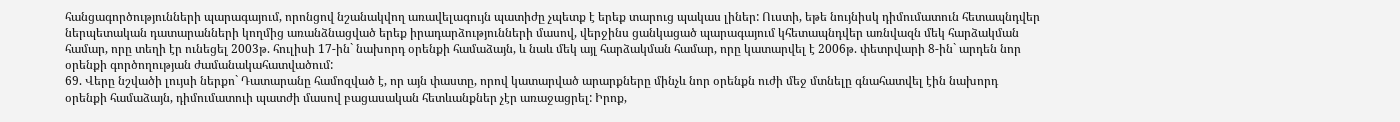հանցագործությունների պարագայում, որոնցով նշանակվող առավելագույն պատիժը չպետք է երեք տարուց պակաս լիներ: Ուստի, եթե նույնիսկ դիմումատուն հետապնդվեր ներպետական դատարանների կողմից առանձնացված երեք իրադարձությունների մասով, վերջինս ցանկացած պարագայում կհետապնդվեր առնվազն մեկ հարձակման համար, որը տեղի էր ունեցել 2003թ. հուլիսի 17-ին` նախորդ օրենքի համաձայն, և նաև մեկ այլ հարձակման համար, որը կատարվել է 2006թ. փետրվարի 8-ին` արդեն նոր օրենքի գործողության ժամանակահատվածում:
69. Վերը նշվածի լույսի ներքո` Դատարանը համոզված է, որ այն փաստը, որով կատարված արարքները մինչև նոր օրենքն ուժի մեջ մտնելը գնահատվել էին նախորդ օրենքի համաձայն, դիմումատուի պատժի մասով բացասական հետևանքներ չէր առաջացրել: Իրոք,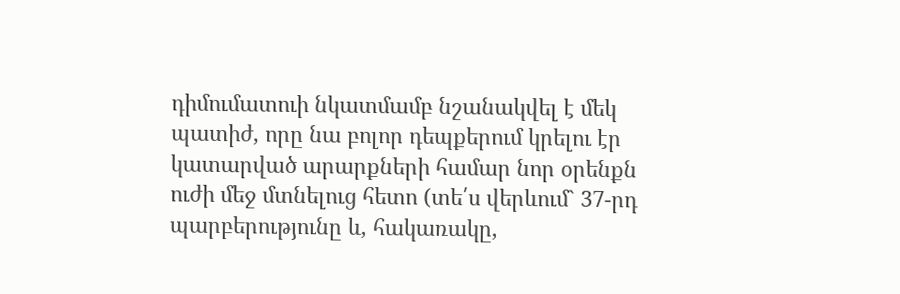դիմումատուի նկատմամբ նշանակվել է մեկ պատիժ, որը նա բոլոր դեպքերում կրելու էր կատարված արարքների համար նոր օրենքն ուժի մեջ մտնելուց հետո (տե՛ս վերևում` 37-րդ պարբերությունը և, հակառակը,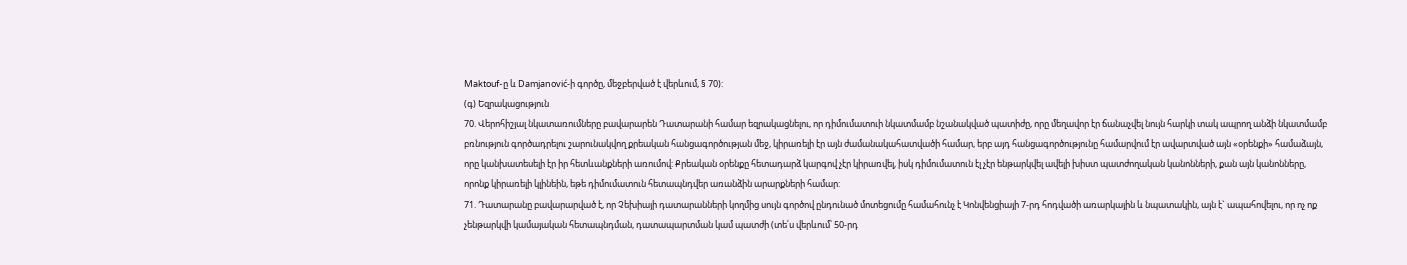Maktouf-ը և Damjanović-ի գործը, մեջբերված է վերևում, § 70):
(գ) Եզրակացություն
70. Վերոհիշյալ նկատառումները բավարարեն Դատարանի համար եզրակացնելու, որ դիմումատուի նկատմամբ նշանակված պատիժը, որը մեղավոր էր ճանաչվել նույն հարկի տակ ապրող անձի նկատմամբ բռնություն գործադրելու շարունակվող քրեական հանցագործության մեջ, կիրառելի էր այն ժամանակահատվածի համար, երբ այդ հանցագործությունը համարվում էր ավարտված այն «օրենքի» համաձայն, որը կանխատեսելի էր իր հետևանքների առումով: Քրեական օրենքը հետադարձ կարգով չէր կիրառվել, իսկ դիմումատուն էլ չէր ենթարկվել ավելի խիստ պատժողական կանոնների, քան այն կանոնները, որոնք կիրառելի կլինեին, եթե դիմումատուն հետապնդվեր առանձին արարքների համար:
71. Դատարանը բավարարված է, որ Չեխիայի դատարանների կողմից սույն գործով ընդունած մոտեցումը համահունչ է Կոնվենցիայի 7-րդ հոդվածի առարկային և նպատակին, այն է` ապահովելու, որ ոչ ոք չենթարկվի կամայական հետապնդման, դատապարտման կամ պատժի (տե՛ս վերևում՝ 50-րդ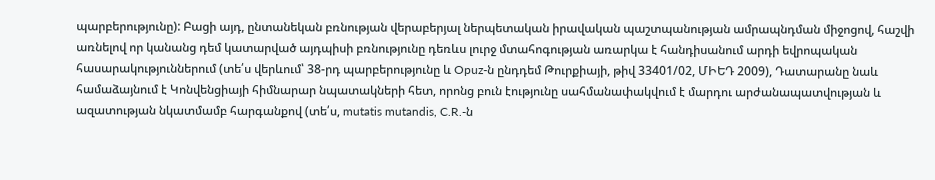պարբերությունը): Բացի այդ, ընտանեկան բռնության վերաբերյալ ներպետական իրավական պաշտպանության ամրապնդման միջոցով, հաշվի առնելով որ կանանց դեմ կատարված այդպիսի բռնությունը դեռևս լուրջ մտահոգության առարկա է հանդիսանում արդի եվրոպական հասարակություններում (տե՛ս վերևում՝ 38-րդ պարբերությունը և Opuz-ն ընդդեմ Թուրքիայի, թիվ 33401/02, ՄԻԵԴ 2009), Դատարանը նաև համաձայնում է Կոնվենցիայի հիմնարար նպատակների հետ, որոնց բուն էությունը սահմանափակվում է մարդու արժանապատվության և ազատության նկատմամբ հարգանքով (տե՛ս, mutatis mutandis, C.R.-ն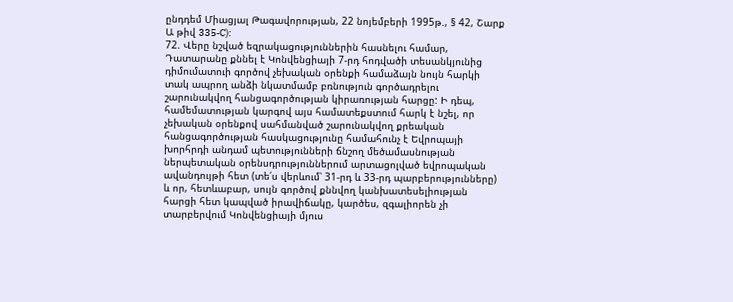ընդդեմ Միացյալ Թագավորության, 22 նոյեմբերի 1995թ., § 42, Շարք Ա թիվ 335‑C):
72. Վերը նշված եզրակացություններին հասնելու համար, Դատարանը քննել է Կոնվենցիայի 7-րդ հոդվածի տեսանկյունից դիմումատուի գործով չեխական օրենքի համաձայն նույն հարկի տակ ապրող անձի նկատմամբ բռնություն գործադրելու շարունակվող հանցագործության կիրառության հարցը: Ի դեպ, համեմատության կարգով այս համատեքստում հարկ է նշել, որ չեխական օրենքով սահմանված շարունակվող քրեական հանցագործության հասկացությունը համահունչ է Եվրոպայի խորհրդի անդամ պետությունների ճնշող մեծամասնության ներպետական օրենսդրություններում արտացոլված եվրոպական ավանդույթի հետ (տե՛ս վերևում՝ 31-րդ և 33-րդ պարբերությունները) և որ, հետևաբար, սույն գործով քննվող կանխատեսելիության հարցի հետ կապված իրավիճակը, կարծես, զգալիորեն չի տարբերվում Կոնվենցիայի մյուս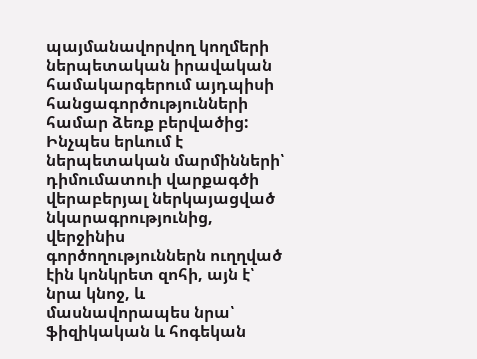պայմանավորվող կողմերի ներպետական իրավական համակարգերում այդպիսի հանցագործությունների համար ձեռք բերվածից: Ինչպես երևում է ներպետական մարմինների՝ դիմումատուի վարքագծի վերաբերյալ ներկայացված նկարագրությունից, վերջինիս գործողություններն ուղղված էին կոնկրետ զոհի, այն է՝ նրա կնոջ, և մասնավորապես նրա՝ ֆիզիկական և հոգեկան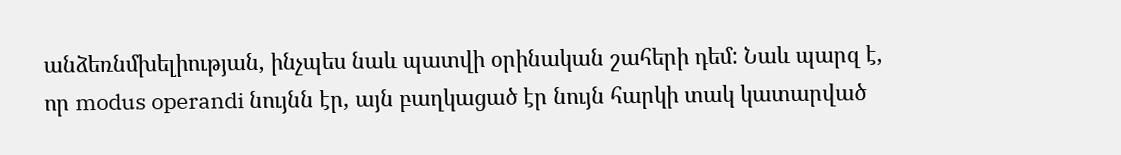անձեռնմխելիության, ինչպես նաև պատվի օրինական շահերի դեմ: Նաև պարզ է, որ modus operandi նույնն էր, այն բաղկացած էր նույն հարկի տակ կատարված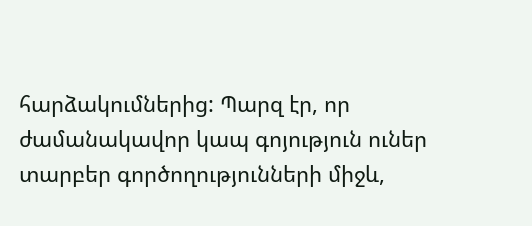հարձակումներից: Պարզ էր, որ ժամանակավոր կապ գոյություն ուներ տարբեր գործողությունների միջև,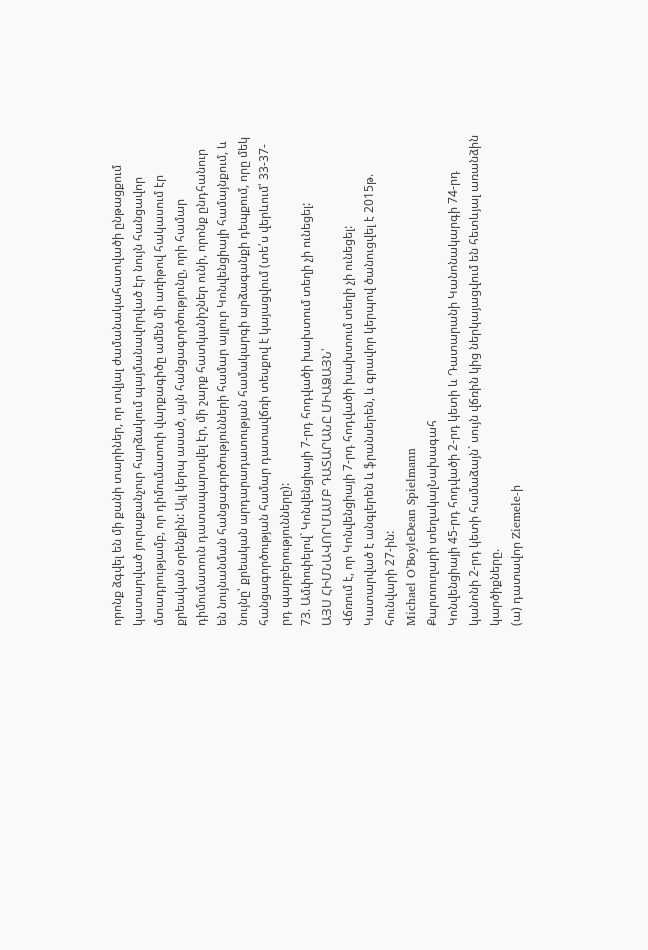որոնք ձգվել են մի քանի տարիներ, որ տվյալ ժամանակահատվածի ընթացքում կատարված յուրաքանչուր հարձակում պայմանավորված էր նույն հանցավոր մտադրությամբ, որ դիմումատուի վարքագիծը ամեն մի առիթով հակասում էր քրեական օրենքին: Այլ կերպ ասած, այն հանցագործությունը, որի համար դիմումատուն դատապարտվել էր, մի շարք հատկանիշներ ունի, որոնք ընդհանուր են նույնանման հանցագործությունների համար այլուր Կոնվենցիայի համայնքում, և նույնը՝ քրեական արդարադատության համակարգի արձագանքի դեպքում, որը մեկ հանցագործության համար դատավճռի տեսքով է կայացվում (տե՛ս վերևում՝ 33-37-րդ պարբերությունները):
73. Ամփոփելով` Կոնվենցիայի 7-րդ հոդվածի խախտում տեղի չի ունեցել:
ԱՅՍ ՀԻՄՆԱՎՈՐՄԱՄԲ ԴԱՏԱՐԱՆԸ ՄԻԱՁԱՅՆ՝
Վճռում է, որ Կոնվենցիայի 7-րդ հոդվածի խախտում տեղի չի ունեցել:
Կատարված է անգլերեն և ֆրանսերեն, և գրավոր կերպով ծանուցվել է 2015թ. հունվարի 27-ին:
Michael O’BoyleDean Spielmann
Քարտուղարի տեղակալՆախագահ
Կոնվենցիայի 45-րդ հոդվածի 2-րդ կետի և Դատարանի Կանոնակարգի 74-րդ կանոնի 2-րդ կետի համաձայն` սույն վճռին կից ներկայացվում են հետևյալ առանձին կարծիքները.
(ա) դատավոր Ziemele-ի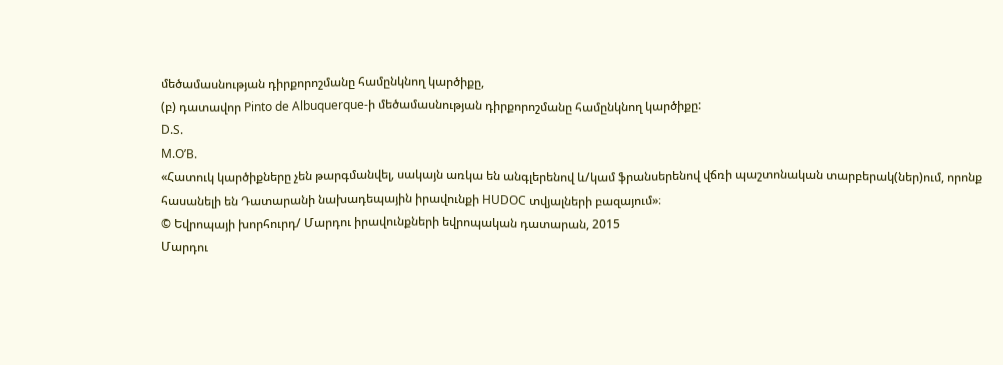մեծամասնության դիրքորոշմանը համընկնող կարծիքը,
(բ) դատավոր Pinto de Albuquerque-ի մեծամասնության դիրքորոշմանը համընկնող կարծիքը:
D.S.
M.O’B.
«Հատուկ կարծիքները չեն թարգմանվել, սակայն առկա են անգլերենով և/կամ ֆրանսերենով վճռի պաշտոնական տարբերակ(ներ)ում, որոնք հասանելի են Դատարանի նախադեպային իրավունքի HUDOC տվյալների բազայում»։
© Եվրոպայի խորհուրդ/ Մարդու իրավունքների եվրոպական դատարան, 2015
Մարդու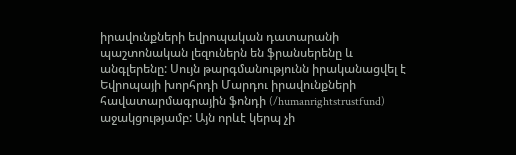իրավունքների եվրոպական դատարանի պաշտոնական լեզուներն են ֆրանսերենը և անգլերենը: Սույն թարգմանությունն իրականացվել է Եվրոպայի խորհրդի Մարդու իրավունքների հավատարմագրային ֆոնդի (/humanrightstrustfund) աջակցությամբ: Այն որևէ կերպ չի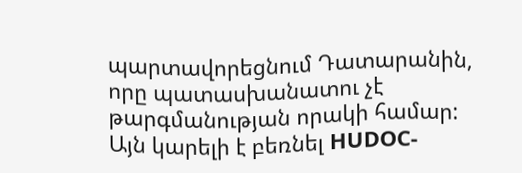պարտավորեցնում Դատարանին, որը պատասխանատու չէ թարգմանության որակի համար: Այն կարելի է բեռնել HUDOC-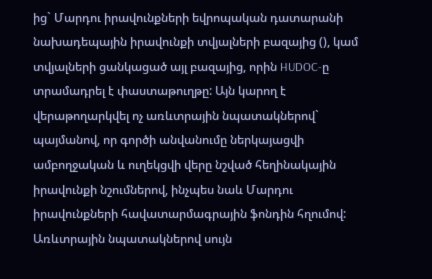ից` Մարդու իրավունքների եվրոպական դատարանի նախադեպային իրավունքի տվյալների բազայից (), կամ տվյալների ցանկացած այլ բազայից, որին HUDOC-ը տրամադրել է փաստաթուղթը: Այն կարող է վերաթողարկվել ոչ առևտրային նպատակներով` պայմանով, որ գործի անվանումը ներկայացվի ամբողջական և ուղեկցվի վերը նշված հեղինակային իրավունքի նշումներով, ինչպես նաև Մարդու իրավունքների հավատարմագրային ֆոնդին հղումով: Առևտրային նպատակներով սույն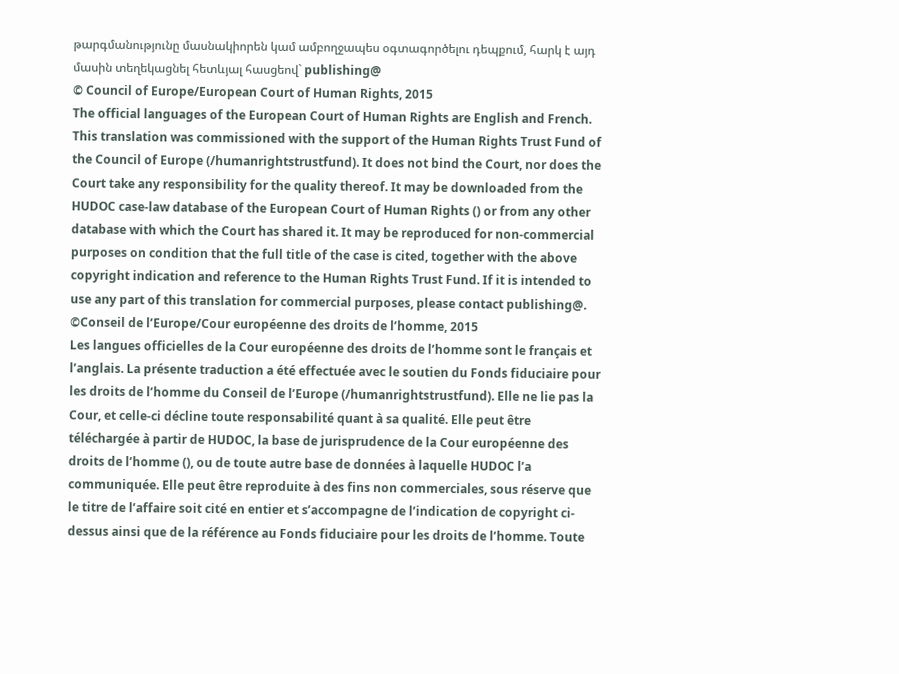թարգմանությունը մասնակիորեն կամ ամբողջապես օգտագործելու դեպքում, հարկ է այդ մասին տեղեկացնել հետևյալ հասցեով` publishing@
© Council of Europe/European Court of Human Rights, 2015
The official languages of the European Court of Human Rights are English and French. This translation was commissioned with the support of the Human Rights Trust Fund of the Council of Europe (/humanrightstrustfund). It does not bind the Court, nor does the Court take any responsibility for the quality thereof. It may be downloaded from the HUDOC case-law database of the European Court of Human Rights () or from any other database with which the Court has shared it. It may be reproduced for non-commercial purposes on condition that the full title of the case is cited, together with the above copyright indication and reference to the Human Rights Trust Fund. If it is intended to use any part of this translation for commercial purposes, please contact publishing@.
©Conseil de l’Europe/Cour européenne des droits de l’homme, 2015
Les langues officielles de la Cour européenne des droits de l’homme sont le français et l’anglais. La présente traduction a été effectuée avec le soutien du Fonds fiduciaire pour les droits de l’homme du Conseil de l’Europe (/humanrightstrustfund). Elle ne lie pas la Cour, et celle-ci décline toute responsabilité quant à sa qualité. Elle peut être téléchargée à partir de HUDOC, la base de jurisprudence de la Cour européenne des droits de l’homme (), ou de toute autre base de données à laquelle HUDOC l’a communiquée. Elle peut être reproduite à des fins non commerciales, sous réserve que le titre de l’affaire soit cité en entier et s’accompagne de l’indication de copyright ci-dessus ainsi que de la référence au Fonds fiduciaire pour les droits de l’homme. Toute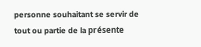personne souhaitant se servir de tout ou partie de la présente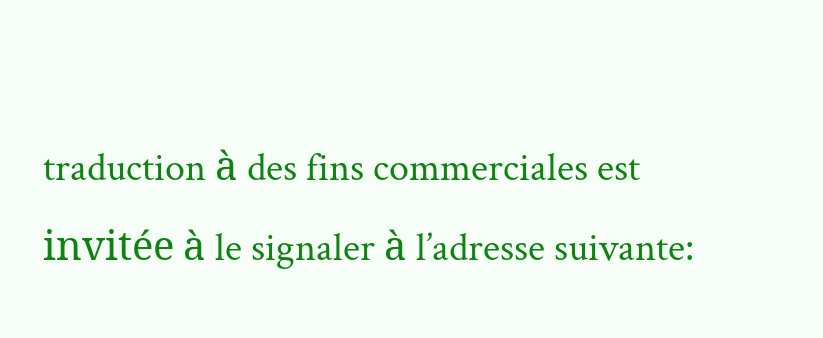traduction à des fins commerciales est invitée à le signaler à l’adresse suivante: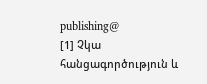publishing@
[1] Չկա հանցագործություն և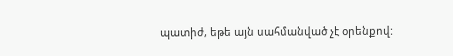պատիժ, եթե այն սահմանված չէ օրենքով: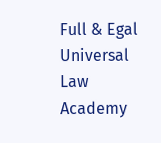Full & Egal Universal Law Academy